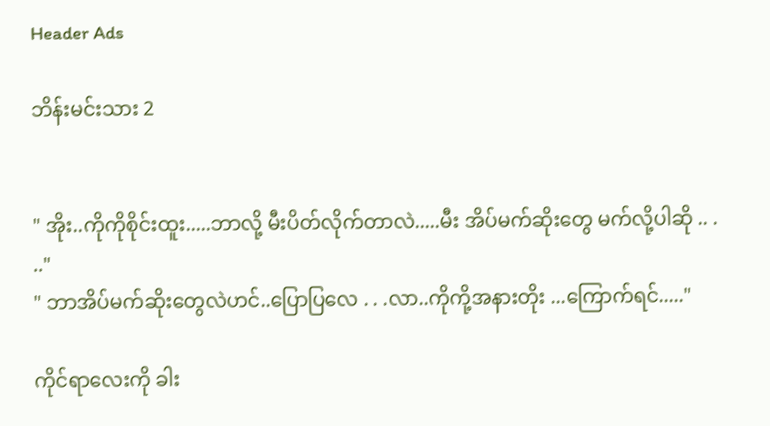Header Ads

ဘိန်းမင်းသား 2


" အိုး..ကိုကိုစိုင်းထူး.....ဘာလို့ မီးပိတ်လိုက်တာလဲ.....မီး အိပ်မက်ဆိုးတွေ မက်လို့ပါဆို .. . .."
" ဘာအိပ်မက်ဆိုးတွေလဲဟင်..ပြောပြလေ . . .လာ..ကိုကို့အနားတိုး ...ကြောက်ရင်....."

ကိုင်ရာလေးကို ခါး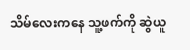သိမ်လေးကနေ သူ့ဖက်ကို ဆွဲယူ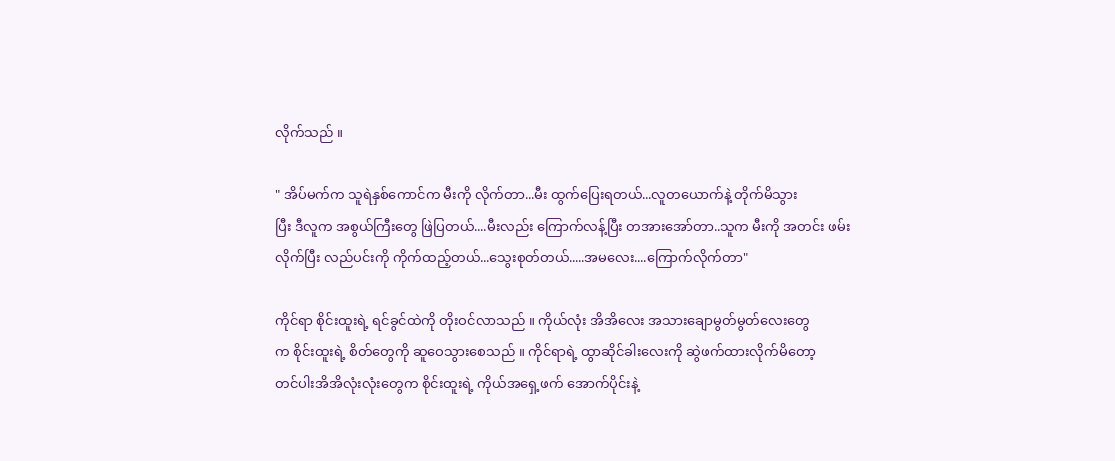လိုက်သည် ။

" အိပ်မက်က သူရဲနှစ်ကောင်က မီးကို လိုက်တာ...မီး ထွက်ပြေးရတယ်...လူတယောက်နဲ့ တိုက်မိသွား
ပြီး ဒီလူက အစွယ်ကြီးတွေ ဖြဲပြတယ်....မီးလည်း ကြောက်လန့်ပြီး တအားအော်တာ..သူက မီးကို အတင်း ဖမ်းလိုက်ပြီး လည်ပင်းကို ကိုက်ထည့်တယ်...သွေးစုတ်တယ်.....အမလေး....ကြောက်လိုက်တာ"

ကိုင်ရာ စိုင်းထူးရဲ့ ရင်ခွင်ထဲကို တိုးဝင်လာသည် ။ ကိုယ်လုံး အိအိလေး အသားချောမွတ်မွတ်လေးတွေ
က စိုင်းထူးရဲ့ စိတ်တွေကို ဆူဝေသွားစေသည် ။ ကိုင်ရာရဲ့ ထွာဆိုင်ခါးလေးကို ဆွဲဖက်ထားလိုက်မိတော့
တင်ပါးအိအိလုံးလုံးတွေက စိုင်းထူးရဲ့ ကိုယ်အရှေ့ဖက် အောက်ပိုင်းနဲ့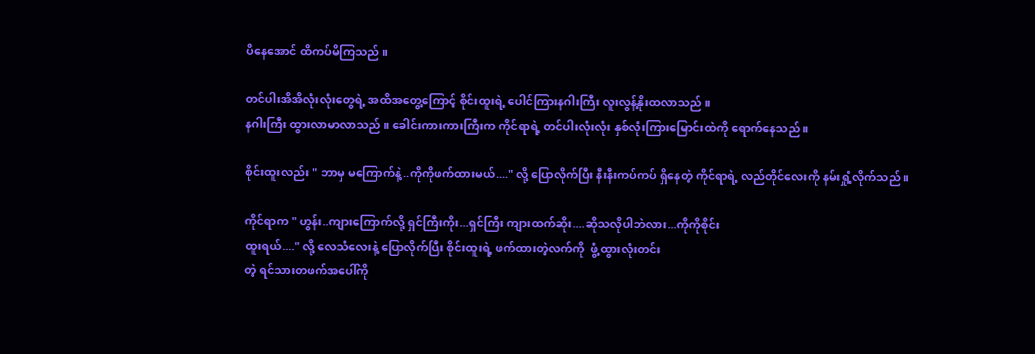ပိနေအောင် ထိကပ်မိကြသည် ။

တင်ပါးအိအိလုံးလုံးတွေရဲ့ အထိအတွေ့ကြောင့် စိုင်းထူးရဲ့ ပေါင်ကြားနဂါးကြီး လူးလွန့်နိုးထလာသည် ။
နဂါးကြီး ထွားလာမာလာသည် ။ ခေါင်းကားကားကြီးက ကိုင်ရာရဲ့ တင်ပါးလုံးလုံး နှစ်လုံးကြားမြောင်းထဲကို ရောက်နေသည် ။

စိုင်းထူးလည်း " ဘာမှ မကြောက်နဲ့..ကိုကိုဖက်ထားမယ်...." လို့ ပြောလိုက်ပြီး နီးနီးကပ်ကပ် ရှိနေတဲ့ ကိုင်ရာရဲ့ လည်တိုင်လေးကို နမ်းရှုံ့လိုက်သည် ။

ကိုင်ရာက " ဟွန်း..ကျားကြောက်လို့ ရှင်ကြီးကိုး...ရှင်ကြီး ကျားထက်ဆိုး....ဆိုသလိုပါဘဲလား...ကိုကိုစိုင်း
ထူးရယ်...." လို့ လေသံလေးနဲ့ ပြောလိုက်ပြီး စိုင်းထူးရဲ့ ဖက်ထားတဲ့လက်ကို  ဖွံ့ထွားလုံးတင်း
တဲ့ ရင်သားတဖက်အပေါ်ကို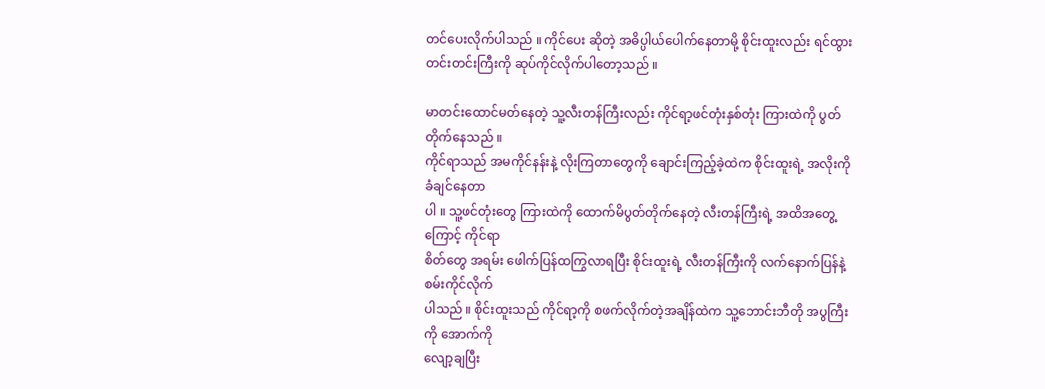တင်ပေးလိုက်ပါသည် ။ ကိုင်ပေး ဆိုတဲ့ အဓိပ္ပါယ်ပေါက်နေတာမို့ စိုင်းထူးလည်း ရင်ထွားတင်းတင်းကြီးကို ဆုပ်ကိုင်လိုက်ပါတော့သည် ။

မာတင်းထောင်မတ်နေတဲ့ သူ့လီးတန်ကြီးလည်း ကိုင်ရာ့ဖင်တုံးနှစ်တုံး ကြားထဲကို ပွတ်တိုက်နေသည် ။
ကိုင်ရာသည် အမကိုင်နန်းနဲ့ လိုးကြတာတွေကို ချောင်းကြည့်ခဲ့ထဲက စိုင်းထူးရဲ့ အလိုးကို ခံချင်နေတာ
ပါ ။ သူ့ဖင်တုံးတွေ ကြားထဲကို ထောက်မိပွတ်တိုက်နေတဲ့ လီးတန်ကြီးရဲ့ အထိအတွေ့ကြောင့် ကိုင်ရာ
စိတ်တွေ အရမ်း ဖေါက်ပြန်ထကြွလာရပြီး စိုင်းထူးရဲ့ လီးတန်ကြီးကို လက်နောက်ပြန်နဲ့ စမ်းကိုင်လိုက်
ပါသည် ။ စိုင်းထူးသည် ကိုင်ရာ့ကို စဖက်လိုက်တဲ့အချိန်ထဲက သူ့ဘောင်းဘီတို အပွကြီးကို အောက်ကို
လျော့ချပြီး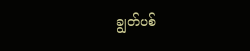ချွတ်ပစ်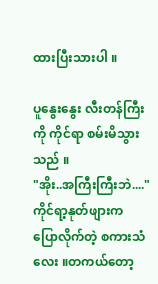ထားပြီးသားပါ ။

ပူနွေးနွေး လီးတန်ကြီးကို ကိုင်ရာ စမ်းမိသွားသည် ။
"အိုး..အကြီးကြီးဘဲ...."
ကိုင်ရာ့နုတ်ဖျားက ပြောလိုက်တဲ့ စကားသံလေး ။တကယ်တော့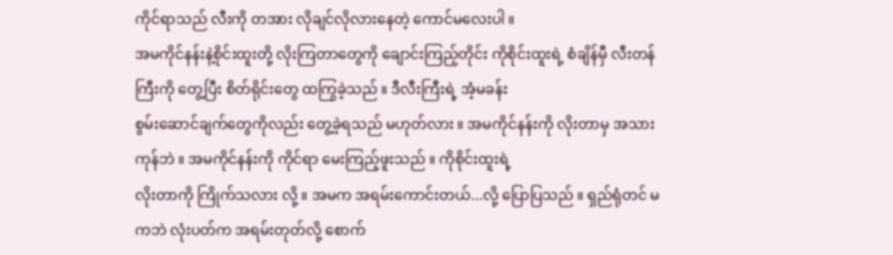ကိုင်ရာသည် လီးကို တအား လိုချင်လိုလားနေတဲ့ ကောင်မလေးပါ ။
အမကိုင်နန်းနဲ့စိုင်းထူးတို့ လိုးကြတာတွေကို ချောင်းကြည့်တိုင်း ကိုစိုင်းထူးရဲ့ စံချိန်မှီ လီးတန်ကြီးကို တွေ့ပြီး စိတ်ရိုင်းတွေ ထကြွခဲ့သည် ။ ဒီလီးကြီးရဲ့ အံ့မခန်း
စွမ်းဆောင်ချက်တွေကိုလည်း တွေ့ခဲ့ရသည် မဟုတ်လား ။ အမကိုင်နန်းကို လိုးတာမှ အသားကုန်ဘဲ ။ အမကိုင်နန်းကို ကိုင်ရာ မေးကြည့်ဖူးသည် ။ ကိုစိုင်းထူးရဲ့
လိုးတာကို ကြိုက်သလား လို့ ။ အမက အရမ်းကောင်းတယ်...လို့ ပြောပြသည် ။ ရှည်ရုံတင် မကဘဲ လုံးပတ်က အရမ်းတုတ်လို့ စောက်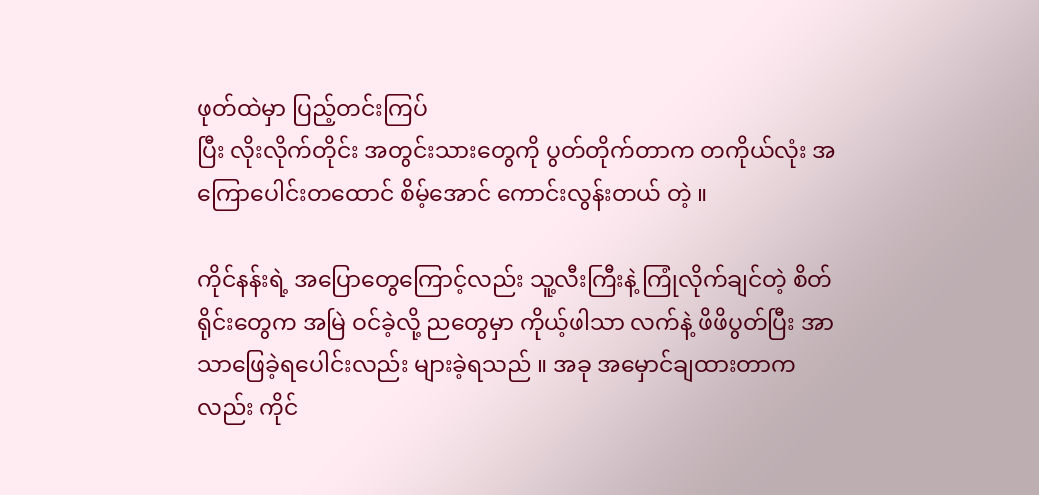ဖုတ်ထဲမှာ ပြည့်တင်းကြပ်
ပြီး လိုးလိုက်တိုင်း အတွင်းသားတွေကို ပွတ်တိုက်တာက တကိုယ်လုံး အကြောပေါင်းတထောင် စိမ့်အောင် ကောင်းလွန်းတယ် တဲ့ ။

ကိုင်နန်းရဲ့ အပြောတွေကြောင့်လည်း သူ့လီးကြီးနဲ့ ကြုံလိုက်ချင်တဲ့ စိတ်ရိုင်းတွေက အမြဲ ဝင်ခဲ့လို့ ညတွေမှာ ကိုယ့်ဖါသာ လက်နဲ့ ဖိဖိပွတ်ပြီး အာသာဖြေခဲ့ရပေါင်းလည်း များခဲ့ရသည် ။ အခု အမှောင်ချထားတာကလည်း ကိုင်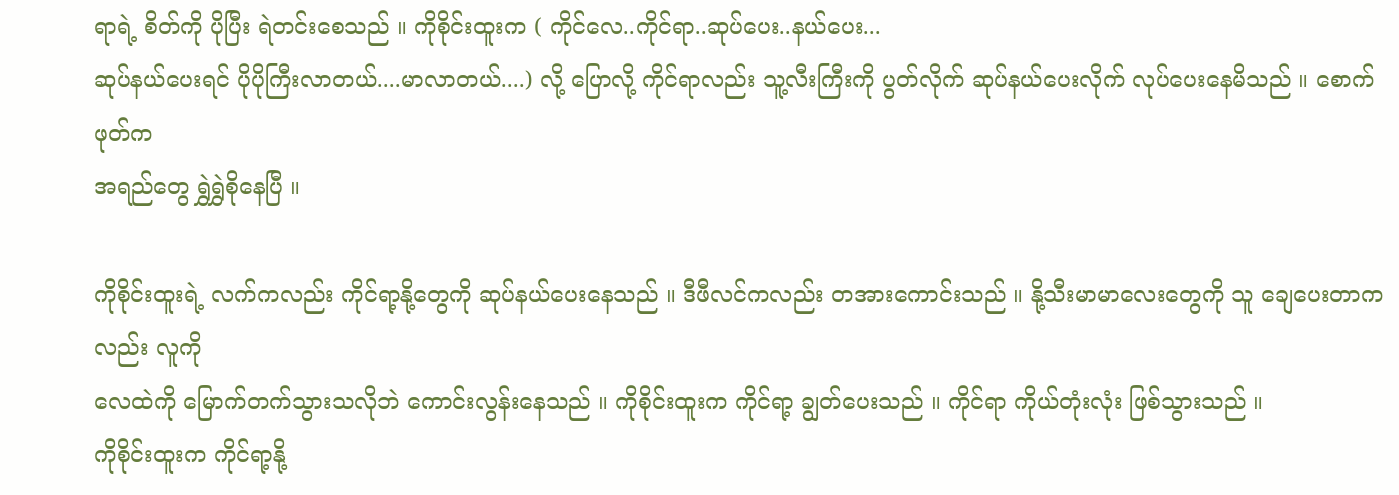ရာရဲ့ စိတ်ကို ပိုပြီး ရဲတင်းစေသည် ။ ကိုစိုင်းထူးက ( ကိုင်လေ..ကိုင်ရာ..ဆုပ်ပေး..နယ်ပေး...
ဆုပ်နယ်ပေးရင် ပိုပိုကြီးလာတယ်....မာလာတယ်....) လို့ ပြောလို့ ကိုင်ရာလည်း သူ့လီးကြီးကို ပွတ်လိုက် ဆုပ်နယ်ပေးလိုက် လုပ်ပေးနေမိသည် ။ စောက်ဖုတ်က
အရည်တွေ ရွှဲရွှဲစိုနေပြီ ။

ကိုစိုင်းထူးရဲ့ လက်ကလည်း ကိုင်ရာ့နို့တွေကို ဆုပ်နယ်ပေးနေသည် ။ ဒီဖီလင်ကလည်း တအားကောင်းသည် ။ နို့သီးမာမာလေးတွေကို သူ ချေပေးတာကလည်း လူကို
လေထဲကို မြောက်တက်သွားသလိုဘဲ ကောင်းလွန်းနေသည် ။ ကိုစိုင်းထူးက ကိုင်ရာ့ ချွတ်ပေးသည် ။ ကိုင်ရာ ကိုယ်တုံးလုံး ဖြစ်သွားသည် ။
ကိုစိုင်းထူးက ကိုင်ရာ့နို့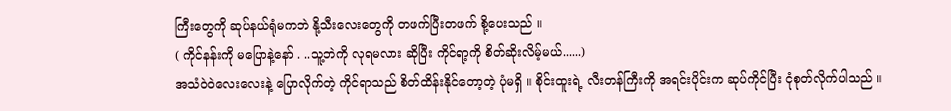ကြီးတွေကို ဆုပ်နယ်ရုံမကဘဲ နို့သီးလေးတွေကို တဖက်ပြီးတဖက် စို့ပေးသည် ။
( ကိုင်နန်းကို မပြောနဲ့နော် . ..သူ့ဘဲကို လုရမလား ဆိုပြီး ကိုင်ရာ့ကို စိတ်ဆိုးလိမ့်မယ်......)
အသံဝဲဝဲလေးလေးနဲ့ ပြောလိုက်တဲ့ ကိုင်ရာသည် စိတ်ထိန်းနိုင်တော့တဲ့ ပုံမရှိ ။ စိုင်းထူးရဲ့ လီးတန်ကြီးကို အရင်းပိုင်းက ဆုပ်ကိုင်ပြီး ငုံစုတ်လိုက်ပါသည် ။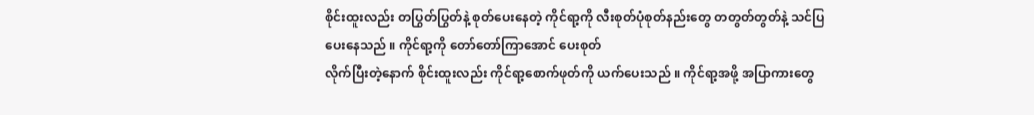စိုင်းထူးလည်း တပြွတ်ပြွတ်နဲ့ စုတ်ပေးနေတဲ့ ကိုင်ရာ့ကို လီးစုတ်ပုံစုတ်နည်းတွေ တတွတ်တွတ်နဲ့ သင်ပြပေးနေသည် ။ ကိုင်ရာ့ကို တော်တော်ကြာအောင် ပေးစုတ်
လိုက်ပြီးတဲ့နောက် စိုင်းထူးလည်း ကိုင်ရာ့စောက်ဖုတ်ကို ယက်ပေးသည် ။ ကိုင်ရာ့အဖို့ အပြာကားတွေ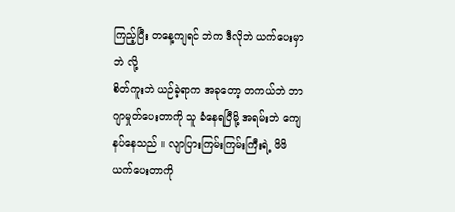ကြည့်ပြီး တနေ့ကျရင် ဘဲက ဒီလိုဘဲ ယက်ပေးမှာဘဲ လို့
စိတ်ကူးဘဲ ယဉ်ခဲ့ရာက အခုတော့ တကယ်ဘဲ ဘာဂျာမှုတ်ပေးတာကို သူ ခံနေရပြီမို့ အရမ်းဘဲ ကျေနပ်နေသည် ။ လျာပြားကြမ်းကြမ်းကြီးရဲ့ ဖိဖိယက်ပေးတာကို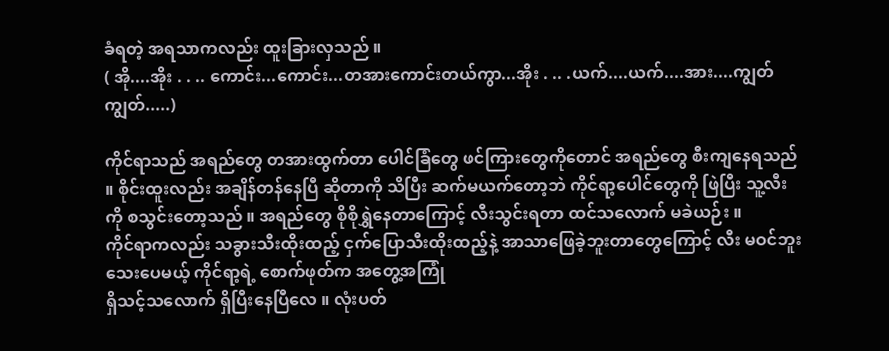ခံရတဲ့ အရသာကလည်း ထူးခြားလှသည် ။
( အို....အိုး . . .. ကောင်း...ကောင်း...တအားကောင်းတယ်ကွာ...အိုး . .. .ယက်....ယက်....အား....ကျွတ်ကျွတ်.....)

ကိုင်ရာသည် အရည်တွေ တအားထွက်တာ ပေါင်ခြံတွေ ဖင်ကြားတွေကိုတောင် အရည်တွေ စီးကျနေရသည် ။ စိုင်းထူးလည်း အချိန်တန်နေပြီ ဆိုတာကို သိပြီး ဆက်မယက်တော့ဘဲ ကိုင်ရာ့ပေါင်တွေကို ဖြဲပြီး သူ့လီးကို စသွင်းတော့သည် ။ အရည်တွေ စိုစိုရွှဲနေတာကြောင့် လီးသွင်းရတာ ထင်သလောက် မခဲယဉ်း ။
ကိုင်ရာကလည်း သခွားသီးထိုးထည့် ငှက်ပြောသီးထိုးထည့်နဲ့ အာသာဖြေခဲ့ဘူးတာတွေကြောင့် လီး မဝင်ဘူးသေးပေမယ့် ကိုင်ရာ့ရဲ့ စောက်ဖုတ်က အတွေ့အကြုံ
ရှိသင့်သလောက် ရှိပြီးနေပြီလေ ။ လုံးပတ်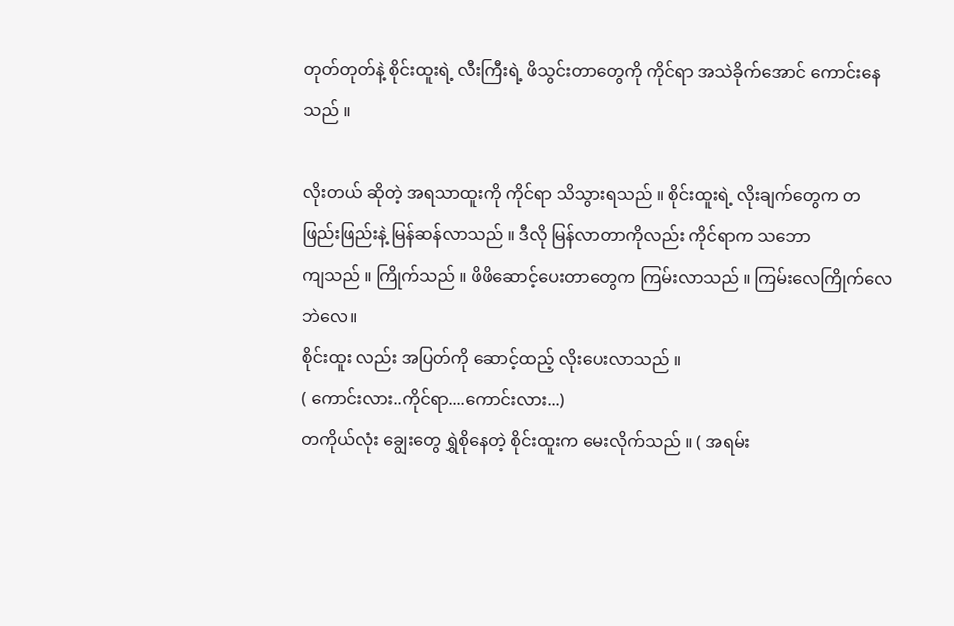တုတ်တုတ်နဲ့ စိုင်းထူးရဲ့ လီးကြီးရဲ့ ဖိသွင်းတာတွေကို ကိုင်ရာ အသဲခိုက်အောင် ကောင်းနေသည် ။

လိုးတယ် ဆိုတဲ့ အရသာထူးကို ကိုင်ရာ သိသွားရသည် ။ စိုင်းထူးရဲ့ လိုးချက်တွေက တဖြည်းဖြည်းနဲ့ မြန်ဆန်လာသည် ။ ဒီလို မြန်လာတာကိုလည်း ကိုင်ရာက သဘော
ကျသည် ။ ကြိုက်သည် ။ ဖိဖိဆောင့်ပေးတာတွေက ကြမ်းလာသည် ။ ကြမ်းလေကြိုက်လေဘဲလေ။
စိုင်းထူး လည်း အပြတ်ကို ဆောင့်ထည့် လိုးပေးလာသည် ။
( ကောင်းလား..ကိုင်ရာ....ကောင်းလား...)
တကိုယ်လုံး ချွေးတွေ ရွှဲစိုနေတဲ့ စိုင်းထူးက မေးလိုက်သည် ။ ( အရမ်း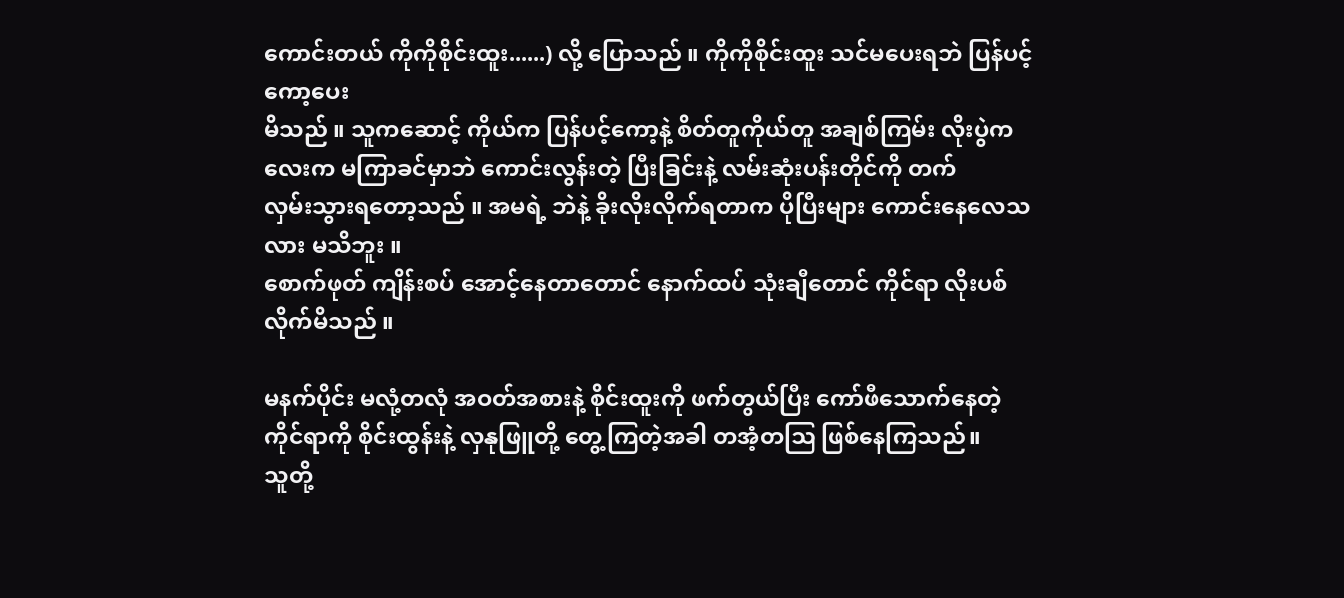ကောင်းတယ် ကိုကိုစိုင်းထူး......) လို့ ပြောသည် ။ ကိုကိုစိုင်းထူး သင်မပေးရဘဲ ပြန်ပင့်ကော့ပေး
မိသည် ။ သူကဆောင့် ကိုယ်က ပြန်ပင့်ကော့နဲ့ စိတ်တူကိုယ်တူ အချစ်ကြမ်း လိုးပွဲကလေးက မကြာခင်မှာဘဲ ကောင်းလွန်းတဲ့ ပြီးခြင်းနဲ့ လမ်းဆုံးပန်းတိုင်ကို တက်
လှမ်းသွားရတော့သည် ။ အမရဲ့ ဘဲနဲ့ ခိုးလိုးလိုက်ရတာက ပိုပြီးများ ကောင်းနေလေသလား မသိဘူး ။
စောက်ဖုတ် ကျိန်းစပ် အောင့်နေတာတောင် နောက်ထပ် သုံးချီတောင် ကိုင်ရာ လိုးပစ်လိုက်မိသည် ။

မနက်ပိုင်း မလုံ့တလုံ အဝတ်အစားနဲ့ စိုင်းထူးကို ဖက်တွယ်ပြီး ကော်ဖီသောက်နေတဲ့ ကိုင်ရာကို စိုင်းထွန်းနဲ့ လှနုဖြူတို့ တွေ့ကြတဲ့အခါ တအံ့တဩ ဖြစ်နေကြသည်။
သူတို့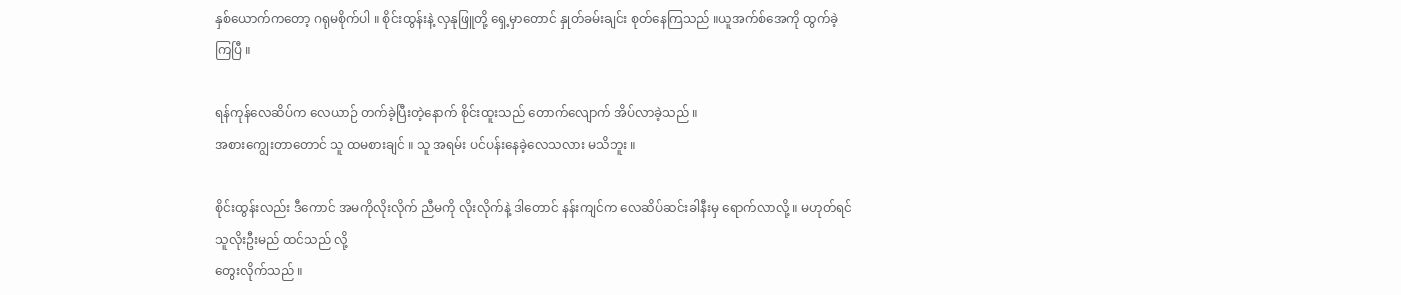နှစ်ယောက်ကတော့ ဂရုမစိုက်ပါ ။ စိုင်းထွန်းနဲ့ လှနုဖြူတို့ ရှေ့မှာတောင် နှုတ်ခမ်းချင်း စုတ်နေကြသည် ။ယူအက်စ်အေကို ထွက်ခဲ့ကြပြီ ။

ရန်ကုန်လေဆိပ်က လေယာဉ် တက်ခဲ့ပြီးတဲ့နောက် စိုင်းထူးသည် တောက်လျောက် အိပ်လာခဲ့သည် ။
အစားကျွေးတာတောင် သူ ထမစားချင် ။ သူ အရမ်း ပင်ပန်းနေခဲ့လေသလား မသိဘူး ။

စိုင်းထွန်းလည်း ဒီကောင် အမကိုလိုးလိုက် ညီမကို လိုးလိုက်နဲ့ ဒါတောင် နန်းကျင်က လေဆိပ်ဆင်းခါနီးမှ ရောက်လာလို့ ။ မဟုတ်ရင် သူလိုးဦးမည် ထင်သည် လို့
တွေးလိုက်သည် ။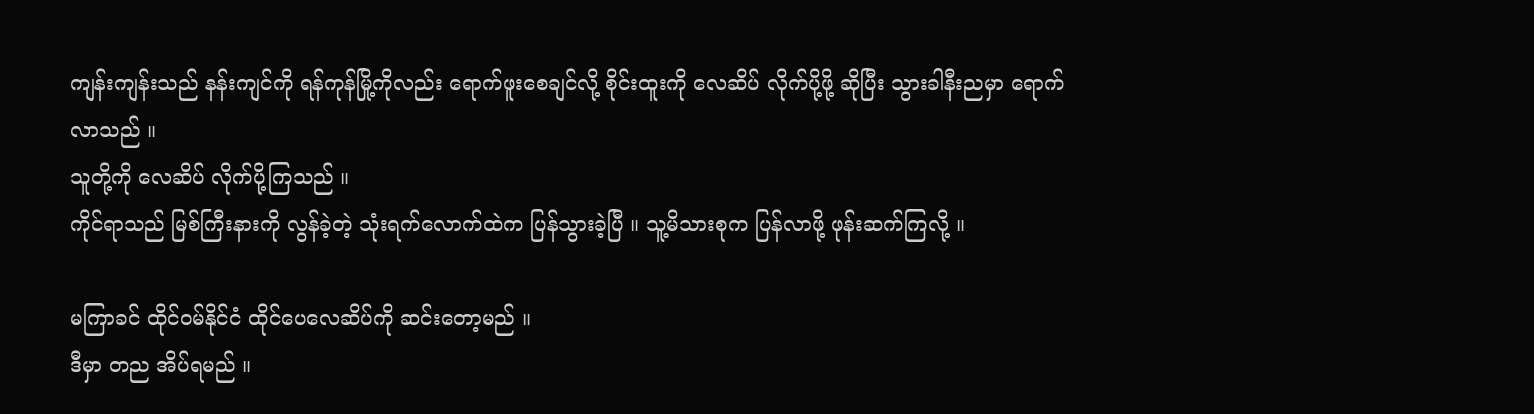ကျန်းကျန်းသည် နန်းကျင်ကို ရန်ကုန်မြို့ကိုလည်း ရောက်ဖူးစေချင်လို့ စိုင်းထူးကို လေဆိပ် လိုက်ပို့ဖို့ ဆိုပြီး သွားခါနီးညမှာ ရောက်လာသည် ။
သူတို့ကို လေဆိပ် လိုက်ပို့ကြသည် ။
ကိုင်ရာသည် မြစ်ကြီးနားကို လွန်ခဲ့တဲ့ သုံးရက်လောက်ထဲက ပြန်သွားခဲ့ပြီ ။ သူ့မိသားစုက ပြန်လာဖို့ ဖုန်းဆက်ကြလို့ ။

မကြာခင် ထိုင်ဝမ်နိုင်ငံ ထိုင်ပေလေဆိပ်ကို ဆင်းတော့မည် ။
ဒီမှာ တည အိပ်ရမည် ။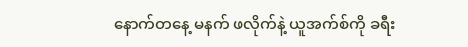နောက်တနေ့ မနက် ဖလိုက်နဲ့ ယူအက်စ်ကို ခရီး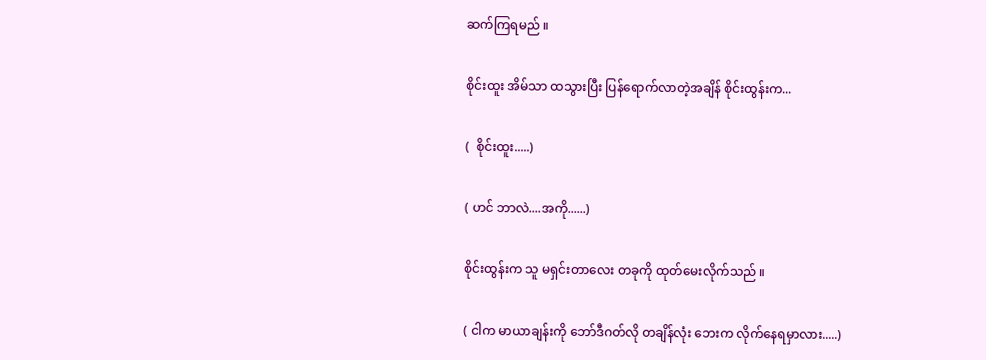ဆက်ကြရမည် ။

စိုင်းထူး အိမ်သာ ထသွားပြီး ပြန်ရောက်လာတဲ့အချိန် စိုင်းထွန်းက...

(  စိုင်းထူး.....)

( ဟင် ဘာလဲ....အကို......)

စိုင်းထွန်းက သူ မရှင်းတာလေး တခုကို ထုတ်မေးလိုက်သည် ။

( ငါက မာယာချန်းကို ဘော်ဒီဂတ်လို တချိန်လုံး ဘေးက လိုက်နေရမှာလား.....)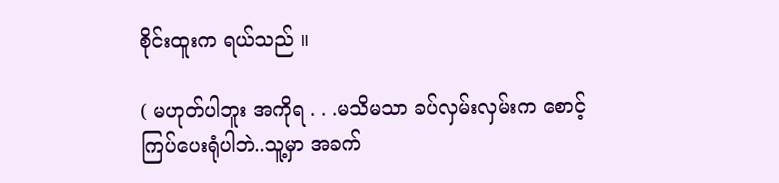စိုင်းထူးက ရယ်သည် ။

( မဟုတ်ပါဘူး အကိုရ . . .မသိမသာ ခပ်လှမ်းလှမ်းက စောင့်ကြပ်ပေးရုံပါဘဲ..သူ့မှာ အခက်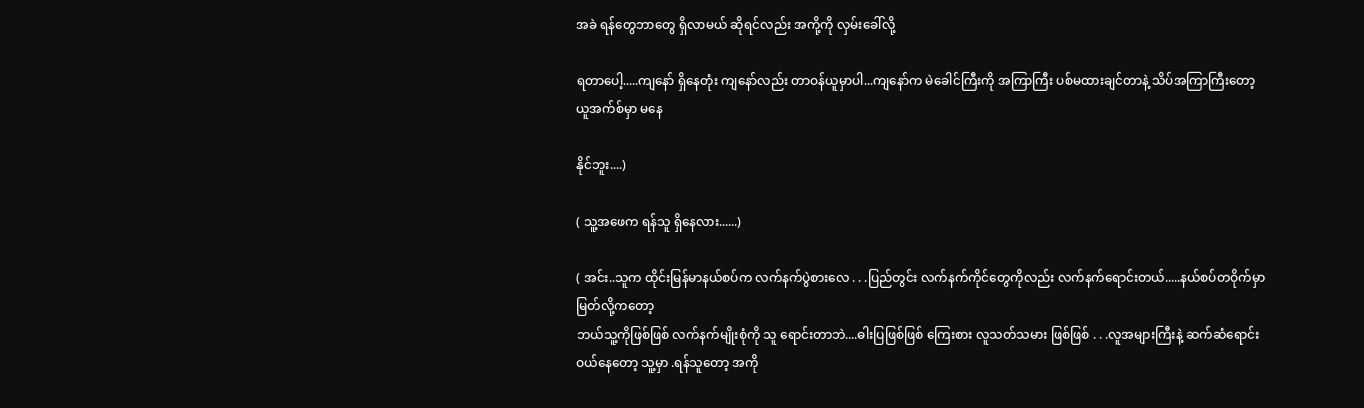အခဲ ရန်တွေဘာတွေ ရှိလာမယ် ဆိုရင်လည်း အကို့ကို လှမ်းခေါ်လို့

ရတာပေါ့.....ကျနော် ရှိနေတုံး ကျနော်လည်း တာဝန်ယူမှာပါ...ကျနော်က မဲခေါင်ကြီးကို အကြာကြီး ပစ်မထားချင်တာနဲ့ သိပ်အကြာကြီးတော့ ယူအက်စ်မှာ မနေ

နိုင်ဘူး....)

( သူ့အဖေက ရန်သူ ရှိနေလား......)

( အင်း..သူက ထိုင်းမြန်မာနယ်စပ်က လက်နက်ပွဲစားလေ . . .ပြည်တွင်း လက်နက်ကိုင်တွေကိုလည်း လက်နက်ရောင်းတယ်.....နယ်စပ်တဝိုက်မှာ မြတ်လို့ကတော့
ဘယ်သူ့ကိုဖြစ်ဖြစ် လက်နက်မျိုးစုံကို သူ ရောင်းတာဘဲ....ဓါးပြဖြစ်ဖြစ် ကြေးစား လူသတ်သမား ဖြစ်ဖြစ် . . .လူအများကြီးနဲ့ ဆက်ဆံရောင်းဝယ်နေတော့ သူ့မှာ .ရန်သူတော့ အကို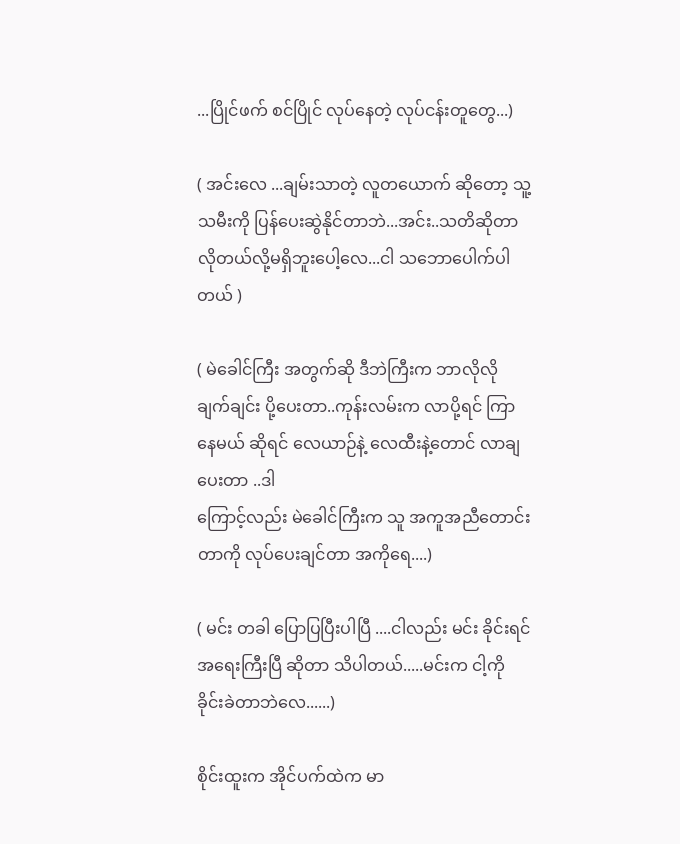...ပြိုင်ဖက် စင်ပြိုင် လုပ်နေတဲ့ လုပ်ငန်းတူတွေ...)

( အင်းလေ ...ချမ်းသာတဲ့ လူတယောက် ဆိုတော့ သူ့သမီးကို ပြန်ပေးဆွဲနိုင်တာဘဲ...အင်း..သတိဆိုတာ လိုတယ်လို့မရှိဘူးပေါ့လေ...ငါ သဘောပေါက်ပါတယ် )

( မဲခေါင်ကြီး အတွက်ဆို ဒီဘဲကြီးက ဘာလိုလို ချက်ချင်း ပို့ပေးတာ..ကုန်းလမ်းက လာပို့ရင် ကြာနေမယ် ဆိုရင် လေယာဉ်နဲ့ လေထီးနဲ့တောင် လာချပေးတာ ..ဒါ
ကြောင့်လည်း မဲခေါင်ကြီးက သူ အကူအညီတောင်းတာကို လုပ်ပေးချင်တာ အကိုရေ....)

( မင်း တခါ ပြောပြပြီးပါပြီ ....ငါလည်း မင်း ခိုင်းရင် အရေးကြီးပြီ ဆိုတာ သိပါတယ်.....မင်းက ငါ့ကို ခိုင်းခဲတာဘဲလေ......)

စိုင်းထူးက အိုင်ပက်ထဲက မာ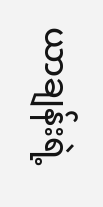ယာချန်းရဲ့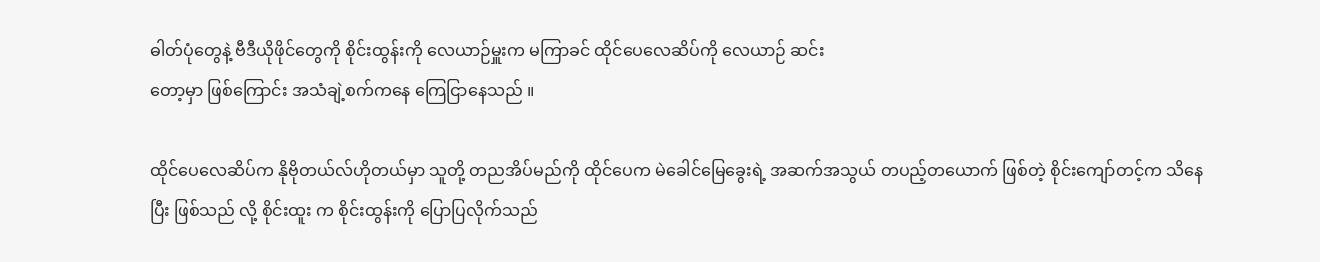ဓါတ်ပုံတွေနဲ့ ဗီဒီယိုဖိုင်တွေကို စိုင်းထွန်းကို လေယာဉ်မှူးက မကြာခင် ထိုင်ပေလေဆိပ်ကို လေယာဉ် ဆင်း
တော့မှာ ဖြစ်ကြောင်း အသံချဲ့စက်ကနေ ကြေငြာနေသည် ။

ထိုင်ပေလေဆိပ်က နိုဗိုတယ်လ်ဟိုတယ်မှာ သူတို့ တညအိပ်မည်ကို ထိုင်ပေက မဲခေါင်မြေခွေးရဲ့ အဆက်အသွယ် တပည့်တယောက် ဖြစ်တဲ့ စိုင်းကျော်တင့်က သိနေ
ပြီး ဖြစ်သည် လို့ စိုင်းထူး က စိုင်းထွန်းကို ပြောပြလိုက်သည်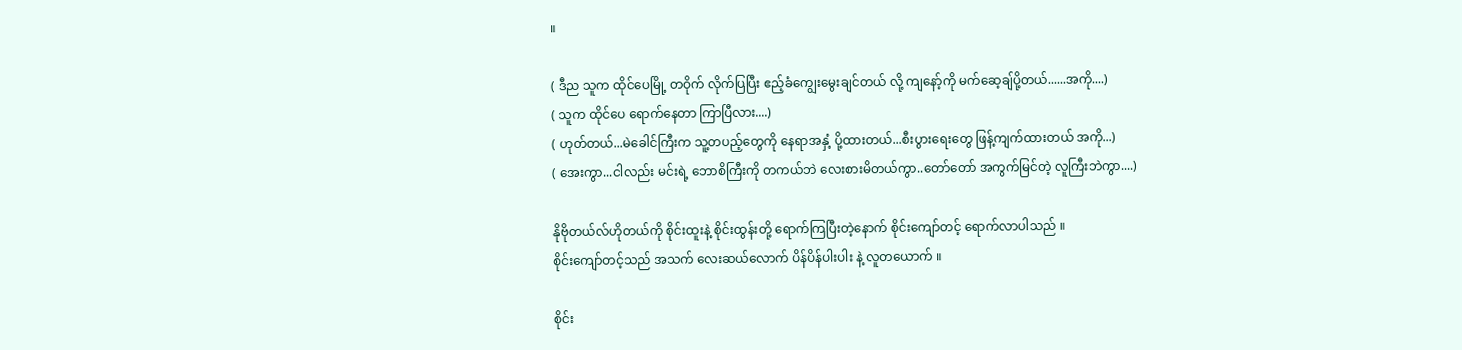။

( ဒီည သူက ထိုင်ပေမြို့ တဝိုက် လိုက်ပြပြီး ဧည့်ခံကျွေးမွေးချင်တယ် လို့ ကျနော့်ကို မက်ဆေ့ချ်ပို့တယ်......အကို....)
( သူက ထိုင်ပေ ရောက်နေတာ ကြာပြီလား....)
( ဟုတ်တယ်...မဲခေါင်ကြီးက သူ့တပည့်တွေကို နေရာအနှံ့ ပို့ထားတယ်...စီးပွားရေးတွေ ဖြန့်ကျက်ထားတယ် အကို...)
( အေးကွာ...ငါလည်း မင်းရဲ့ ဘောစိကြီးကို တကယ်ဘဲ လေးစားမိတယ်ကွာ..တော်တော် အကွက်မြင်တဲ့ လူကြီးဘဲကွာ....)

နိုဗိုတယ်လ်ဟိုတယ်ကို စိုင်းထူးနဲ့ စိုင်းထွန်းတို့ ရောက်ကြပြီးတဲ့နောက် စိုင်းကျော်တင့် ရောက်လာပါသည် ။
စိုင်းကျော်တင့်သည် အသက် လေးဆယ်လောက် ပိန်ပိန်ပါးပါး နဲ့ လူတယောက် ။

စိုင်း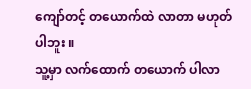ကျော်တင့် တယောက်ထဲ လာတာ မဟုတ်ပါဘူး ။
သူ့မှာ လက်ထောက် တယောက် ပါလာ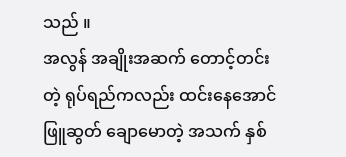သည် ။
အလွန် အချိုးအဆက် တောင့်တင်းတဲ့ ရုပ်ရည်ကလည်း ထင်းနေအောင် ဖြူဆွတ် ချောမောတဲ့ အသက် နှစ်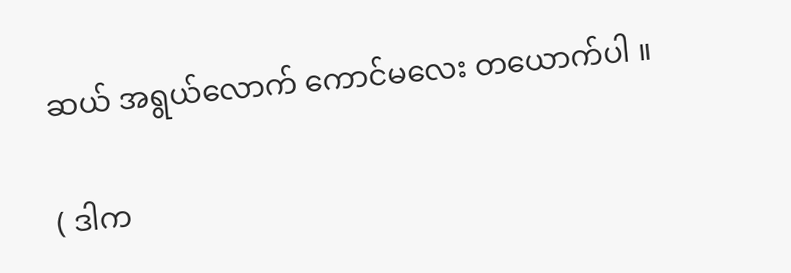ဆယ် အရွယ်လောက် ကောင်မလေး တယောက်ပါ ။

( ဒါက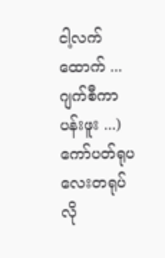ငါ့လက်ထောက် ...ဂျက်စီကာပန်းဖူး ...)
ကော်ပတ်ရုပလေးတရုပ်လို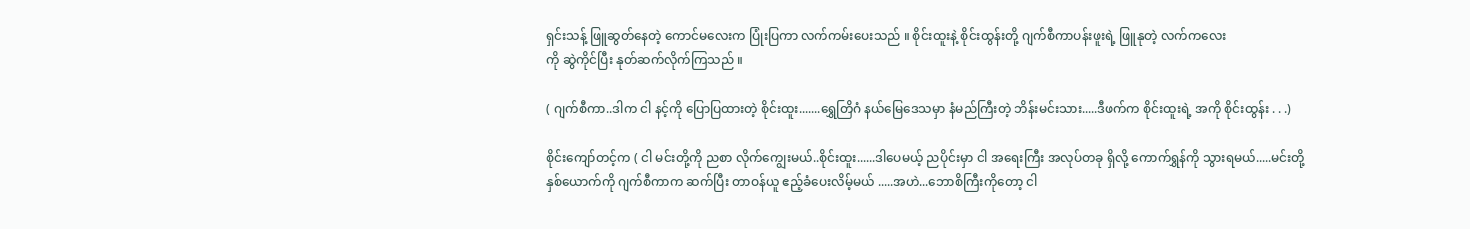ရှင်းသန့် ဖြူဆွတ်နေတဲ့ ကောင်မလေးက ပြုံးပြကာ လက်ကမ်းပေးသည် ။ စိုင်းထူးနဲ့ စိုင်းထွန်းတို့ ဂျက်စီကာပန်းဖူးရဲ့ ဖြူနုတဲ့ လက်ကလေး
ကို ဆွဲကိုင်ပြီး နုတ်ဆက်လိုက်ကြသည် ။

( ဂျက်စီကာ..ဒါက ငါ နင့်ကို ပြောပြထားတဲ့ စိုင်းထူး.......ရွှေတြိဂံ နယ်မြေဒေသမှာ နံမည်ကြီးတဲ့ ဘိန်းမင်းသား.....ဒီဖက်က စိုင်းထူးရဲ့ အကို စိုင်းထွန်း . . .)

စိုင်းကျော်တင့်က ( ငါ မင်းတို့ကို ညစာ လိုက်ကျွေးမယ်..စိုင်းထူး......ဒါပေမယ့် ညပိုင်းမှာ ငါ အရေးကြီး အလုပ်တခု ရှိလို့ ကောက်ရွှန်ကို သွားရမယ်.....မင်းတို့
နှစ်ယောက်ကို ဂျက်စီကာက ဆက်ပြီး တာဝန်ယူ ဧည့်ခံပေးလိမ့်မယ် .....အဟဲ...ဘောစိကြီးကိုတော့ ငါ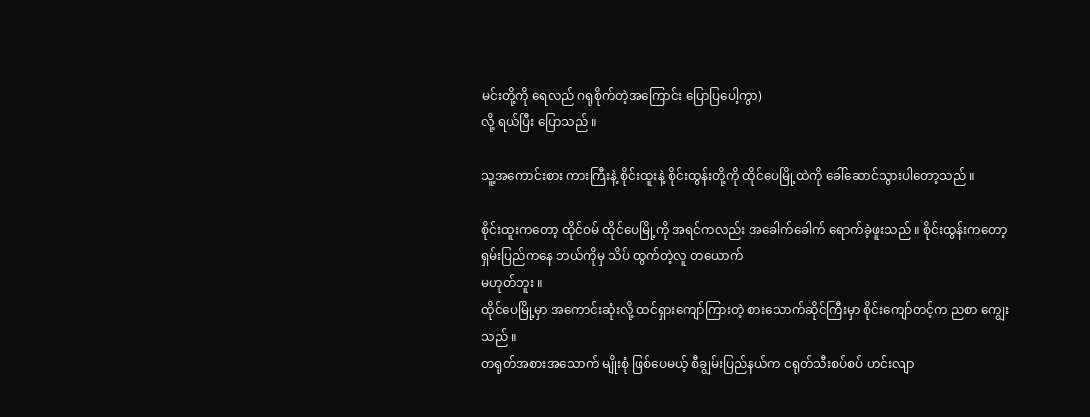မင်းတို့ကို ရေလည် ဂရုစိုက်တဲ့အကြောင်း ပြောပြပေါ့ကွာ)
လို့ ရယ်ပြီး ပြောသည် ။

သူ့အကောင်းစား ကားကြီးနဲ့ စိုင်းထူးနဲ့ စိုင်းထွန်းတို့ကို ထိုင်ပေမြို့ထဲကို ခေါ်ဆောင်သွားပါတော့သည် ။

စိုင်းထူးကတော့ ထိုင်ဝမ် ထိုင်ပေမြို့ကို အရင်ကလည်း အခေါက်ခေါက် ရောက်ခဲ့ဖူးသည် ။ စိုင်းထွန်းကတော့ ရှမ်းပြည်ကနေ ဘယ်ကိုမှ သိပ် ထွက်တဲ့လူ တယောက်
မဟုတ်ဘူး ။
ထိုင်ပေမြို့မှာ အကောင်းဆုံးလို့ ထင်ရှားကျော်ကြားတဲ့ စားသောက်ဆိုင်ကြီးမှာ စိုင်းကျော်တင့်က ညစာ ကျွေးသည် ။
တရုတ်အစားအသောက် မျိုးစုံ ဖြစ်ပေမယ့် စီချွမ်းပြည်နယ်က ငရုတ်သီးစပ်စပ် ဟင်းလျာ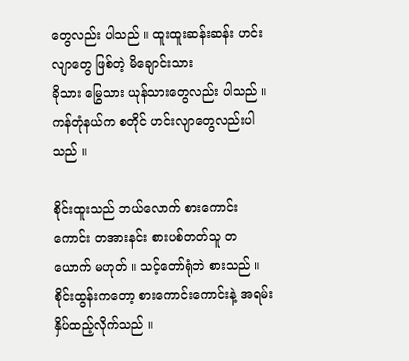တွေလည်း ပါသည် ။ ထူးထူးဆန်းဆန်း ဟင်းလျာတွေ ဖြစ်တဲ့ မိချောင်းသား
ခိုသား မြွေသား ယုန်သားတွေလည်း ပါသည် ။ ကန်တုံနယ်က စတိုင် ဟင်းလျာတွေလည်းပါသည် ။

စိုင်းထူးသည် ဘယ်လောက် စားကောင်းကောင်း တအားနင်း စားပစ်တတ်သူ တယောက် မဟုတ် ။ သင့်တော်ရုံဘဲ စားသည် ။
စိုင်းထွန်းကတော့ စားကောင်းကောင်းနဲ့ အရမ်း နှိပ်ထည့်လိုက်သည် ။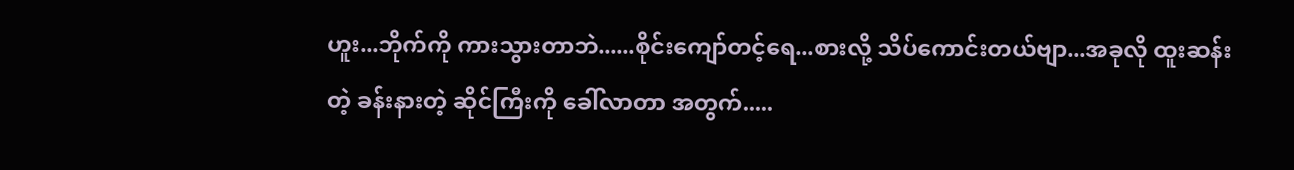ဟူး...ဘိုက်ကို ကားသွားတာဘဲ......စိုင်းကျော်တင့်ရေ...စားလို့ သိပ်ကောင်းတယ်ဗျာ...အခုလို ထူးဆန်းတဲ့ ခန်းနားတဲ့ ဆိုင်ကြီးကို ခေါ်လာတာ အတွက်.....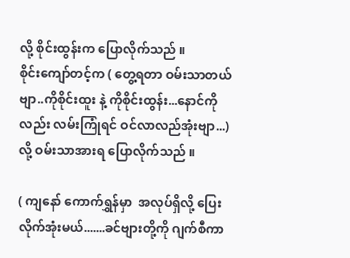လို့ စိုင်းထွန်းက ပြောလိုက်သည် ။
စိုင်းကျော်တင့်က ( တွေ့ရတာ ဝမ်းသာတယ်ဗျာ..ကိုစိုင်းထူး နဲ့ ကိုစိုင်းထွန်း...နောင်ကိုလည်း လမ်းကြုံရင် ဝင်လာလည်အုံးဗျာ...) လို့ ဝမ်းသာအားရ ပြောလိုက်သည် ။

( ကျနော် ကောက်ရွှန်မှာ  အလုပ်ရှိလို့ ပြေးလိုက်အုံးမယ်.......ခင်ဗျားတို့ကို ဂျက်စီကာ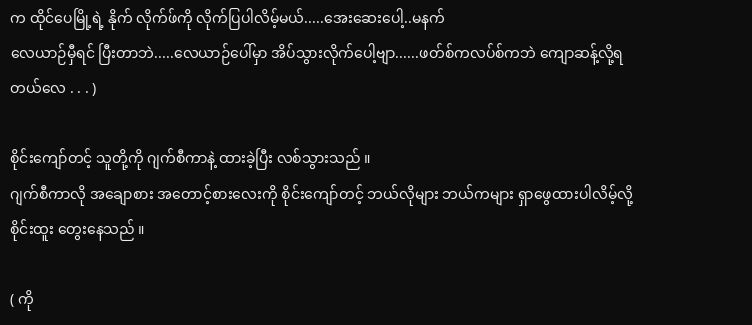က ထိုင်ပေမြို့ရဲ့ နိုက် လိုက်ဖ်ကို လိုက်ပြပါလိမ့်မယ်.....အေးဆေးပေါ့..မနက်
လေယာဉ်မှီရင် ပြီးတာဘဲ.....လေယာဉ်ပေါ်မှာ အိပ်သွားလိုက်ပေါ့ဗျာ......ဖတ်စ်ကလပ်စ်ကဘဲ ကျောဆန့်လို့ရတယ်လေ . . . )

စိုင်းကျော်တင့် သူတို့ကို ဂျက်စီကာနဲ့ ထားခဲ့ပြီး လစ်သွားသည် ။
ဂျက်စီကာလို အချောစား အတောင့်စားလေးကို စိုင်းကျော်တင့် ဘယ်လိုများ ဘယ်ကများ ရှာဖွေထားပါလိမ့်လို့ စိုင်းထူး တွေးနေသည် ။

( ကို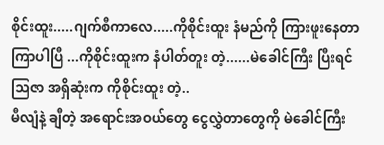စိုင်းထူး.....ဂျက်စီကာလေ.....ကိုစိုင်းထူး နံမည်ကို ကြားဖူးနေတာ ကြာပါပြီ ...ကိုစိုင်းထူးက နံပါတ်တူး တဲ့......မဲခေါင်ကြီး ပြီးရင် ဩဇာ အရှိဆုံးက ကိုစိုင်းထူး တဲ့..
မီလျံနဲ့ ချီတဲ့ အရောင်းအဝယ်တွေ ငွေလွှဲတာတွေကို မဲခေါင်ကြီး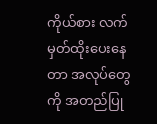ကိုယ်စား လက်မှတ်ထိုးပေးနေတာ အလုပ်တွေကို အတည်ပြု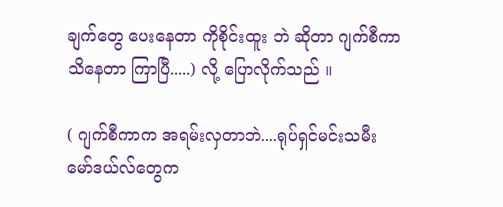ချက်တွေ ပေးနေတာ ကိုစိုင်းထူး ဘဲ ဆိုတာ ဂျက်စီကာ သိနေတာ ကြာပြီ.....) လို့ ပြောလိုက်သည် ။

( ဂျက်စီကာက အရမ်းလှတာဘဲ....ရုပ်ရှင်မင်းသမီး မော်ဒယ်လ်တွေက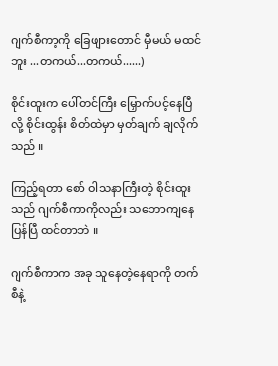ဂျက်စီကာ့ကို ခြေဖျားတောင် မှီမယ် မထင်ဘူး ...တကယ်...တကယ်......)

စိုင်းထူးက ပေါ်တင်ကြီး မြှောက်ပင့်နေပြီ လို့ စိုင်းထွန်း စိတ်ထဲမှာ မှတ်ချက် ချလိုက်သည် ။

ကြည့်ရတာ စော် ဝါသနာကြီးတဲ့ စိုင်းထူးသည် ဂျက်စီကာကိုလည်း သဘောကျနေပြန်ပြီ ထင်တာဘဲ ။

ဂျက်စီကာက အခု သူနေတဲ့နေရာကို တက်စီနဲ့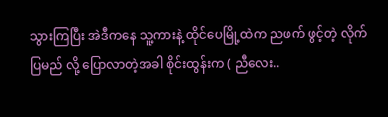သွားကြပြီး အဲဒီကနေ သူ့ကားနဲ့ ထိုင်ပေမြို့ထဲက ညဖက် ဖွင့်တဲ့ လိုက်ပြမည် လို့ ပြောလာတဲ့အခါ စိုင်းထွန်းက ( ညီလေး..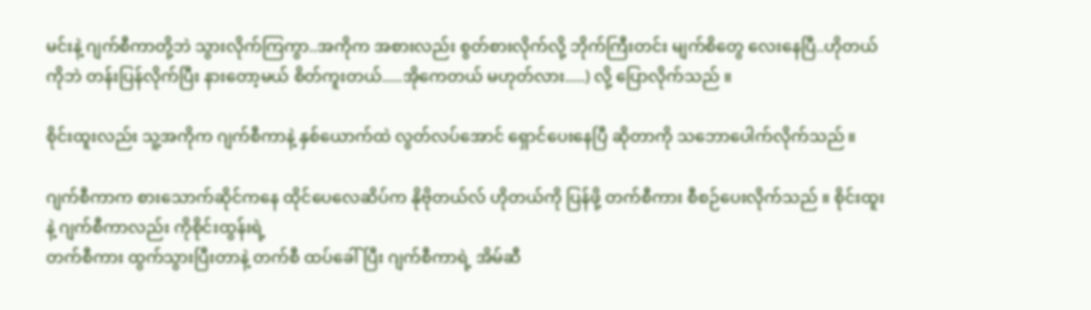မင်းနဲ့ ဂျက်စီကာတို့ဘဲ သွားလိုက်ကြကွာ..အကိုက အစားလည်း စွတ်စားလိုက်လို့ ဘိုက်ကြီးတင်း မျက်စိတွေ လေးနေပြီ..ဟိုတယ်ကိုဘဲ တန်းပြန်လိုက်ပြီး နားတော့မယ် စိတ်ကူးတယ်.....အိုကေတယ် မဟုတ်လား.....) လို့ ပြောလိုက်သည် ။

စိုင်းထူးလည်း သူ့အကိုက ဂျက်စီကာနဲ့ နှစ်ယောက်ထဲ လွတ်လပ်အောင် ရှောင်ပေးနေပြီ ဆိုတာကို သဘောပေါက်လိုက်သည် ။

ဂျက်စီကာက စားသောက်ဆိုင်ကနေ ထိုင်ပေလေဆိပ်က နိုဗိုတယ်လ် ဟိုတယ်ကို ပြန်ဖို့ တက်စီကား စီစဉ်ပေးလိုက်သည် ။ စိုင်းထူးနဲ့ ဂျက်စီကာလည်း ကိုစိုင်းထွန်းရဲ့
တက်စီကား ထွက်သွားပြီးတာနဲ့ တက်စီ ထပ်ခေါ်ပြီး ဂျက်စီကာရဲ့ အိမ်ဆီ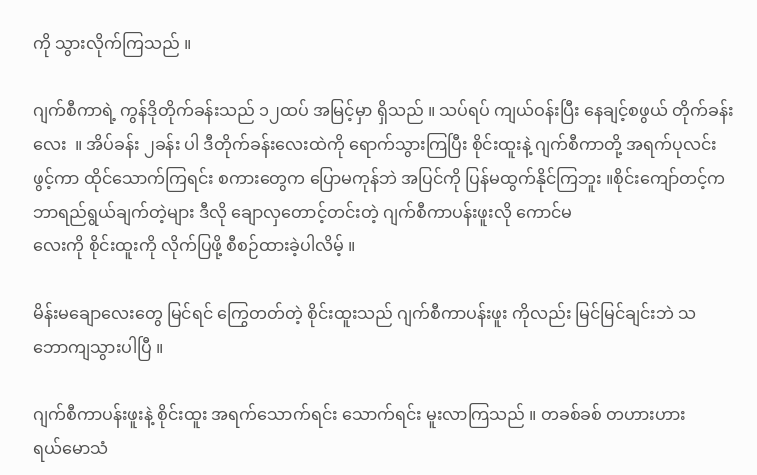ကို သွားလိုက်ကြသည် ။

ဂျက်စီကာရဲ့ ကွန်ဒိုတိုက်ခန်းသည် ၁၂ထပ် အမြင့်မှာ ရှိသည် ။ သပ်ရပ် ကျယ်ဝန်းပြီး နေချင့်စဖွယ် တိုက်ခန်းလေး  ။ အိပ်ခန်း ၂ခန်း ပါ ဒီတိုက်ခန်းလေးထဲကို ရောက်သွားကြပြီး စိုင်းထူးနဲ့ ဂျက်စီကာတို့ အရက်ပုလင်း ဖွင့်ကာ ထိုင်သောက်ကြရင်း စကားတွေက ပြောမကုန်ဘဲ အပြင်ကို ပြန်မထွက်နိုင်ကြဘူး ။စိုင်းကျော်တင့်က ဘာရည်ရွယ်ချက်တဲ့များ ဒီလို ချောလှတောင့်တင်းတဲ့ ဂျက်စီကာပန်းဖူးလို ကောင်မ
လေးကို စိုင်းထူးကို လိုက်ပြဖို့ စီစဉ်ထားခဲ့ပါလိမ့် ။

မိန်းမချောလေးတွေ မြင်ရင် ကြွေတတ်တဲ့ စိုင်းထူးသည် ဂျက်စီကာပန်းဖူး ကိုလည်း မြင်မြင်ချင်းဘဲ သ
ဘောကျသွားပါပြီ ။

ဂျက်စီကာပန်းဖူးနဲ့ စိုင်းထူး အရက်သောက်ရင်း သောက်ရင်း မူးလာကြသည် ။ တခစ်ခစ် တဟားဟား
ရယ်မောသံ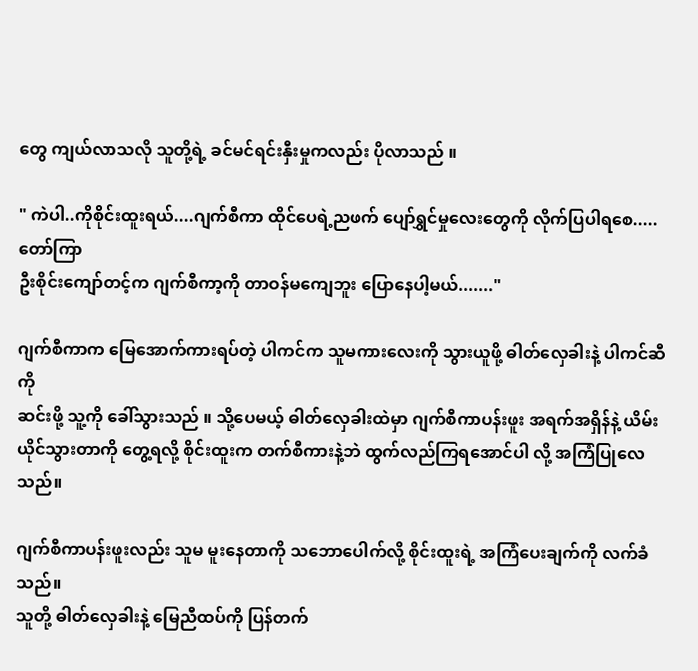တွေ ကျယ်လာသလို သူတို့ရဲ့ ခင်မင်ရင်းနှီးမှုကလည်း ပိုလာသည် ။

" ကဲပါ..ကိုစိုင်းထူးရယ်....ဂျက်စီကာ ထိုင်ပေရဲ့ညဖက် ပျော်ရွှင်မှုလေးတွေကို လိုက်ပြပါရစေ.....တော်ကြာ
ဦးစိုင်းကျော်တင့်က ဂျက်စီကာ့ကို တာဝန်မကျေဘူး ပြောနေပါ့မယ်......."

ဂျက်စီကာက မြေအောက်ကားရပ်တဲ့ ပါကင်က သူမကားလေးကို သွားယူဖို့ ဓါတ်လှေခါးနဲ့ ပါကင်ဆီကို
ဆင်းဖို့ သူ့ကို ခေါ်သွားသည် ။ သို့ပေမယ့် ဓါတ်လှေခါးထဲမှာ ဂျက်စီကာပန်းဖူး အရက်အရှိန်နဲ့ ယိမ်း
ယိုင်သွားတာကို တွေ့ရလို့ စိုင်းထူးက တက်စီကားနဲ့ဘဲ ထွက်လည်ကြရအောင်ပါ လို့ အကြံပြုလေသည်။

ဂျက်စီကာပန်းဖူးလည်း သူမ မူးနေတာကို သဘောပေါက်လို့ စိုင်းထူးရဲ့ အကြံပေးချက်ကို လက်ခံသည်။
သူတို့ ဓါတ်လှေခါးနဲ့ မြေညီထပ်ကို ပြန်တက်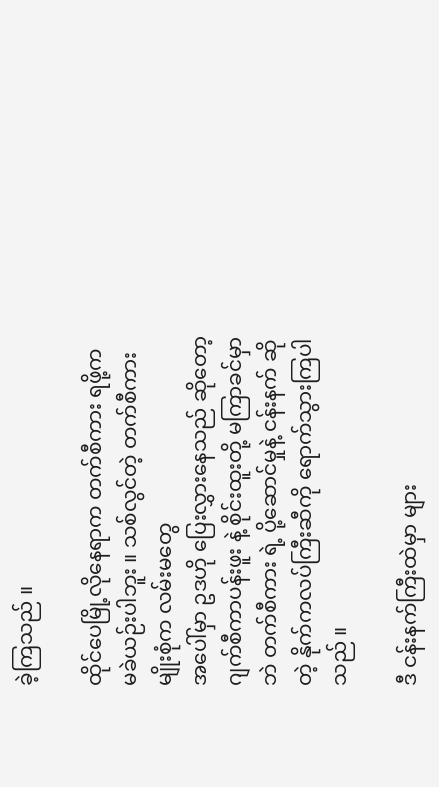ခဲ့ကြသည် ။

ထိုင်ပေမြို့လိုနေရာက တက်စီကား ရဖို့က မခဲယဉ်းပါဘူး ။ သစ်လွင်တဲ့ တက်စီကားမျိုးစုံက လမ်းမတွေ
အပေါ်မှာ ဥဒဟို ပြေးလွှားနေသည် ဆိုတော့ ဂျက်စီကာပန်းဖူး နဲ့ စိုင်းထူးတို့ မကြာခင်မှာဘဲ တက်စီကား ရဲ့ ပို့ဆောင်မှုနဲ့ ငန်းနက် ဆိုတဲ့ နိုက်ကလပ်ကြီးဆီကို ရောက်သွားကြပါသည် ။

ဒီ ငန်းနက်ကြီးထဲမှာ များ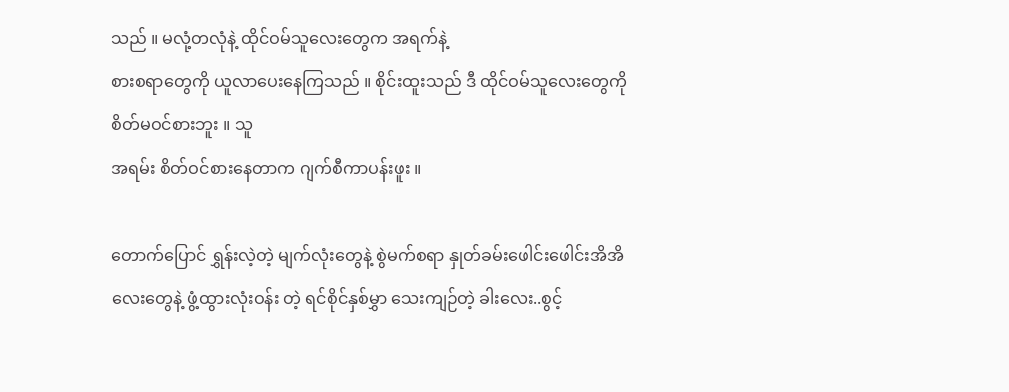သည် ။ မလုံ့တလုံနဲ့ ထိုင်ဝမ်သူလေးတွေက အရက်နဲ့
စားစရာတွေကို ယူလာပေးနေကြသည် ။ စိုင်းထူးသည် ဒီ ထိုင်ဝမ်သူလေးတွေကို စိတ်မဝင်စားဘူး ။ သူ
အရမ်း စိတ်ဝင်စားနေတာက ဂျက်စီကာပန်းဖူး ။

တောက်ပြောင် ရွှန်းလဲ့တဲ့ မျက်လုံးတွေနဲ့ စွဲမက်စရာ နှုတ်ခမ်းဖေါင်းဖေါင်းအိအိလေးတွေနဲ့ ဖွံ့ထွားလုံးဝန်း တဲ့ ရင်စိုင်နှစ်မွှာ သေးကျဉ်တဲ့ ခါးလေး..စွင့်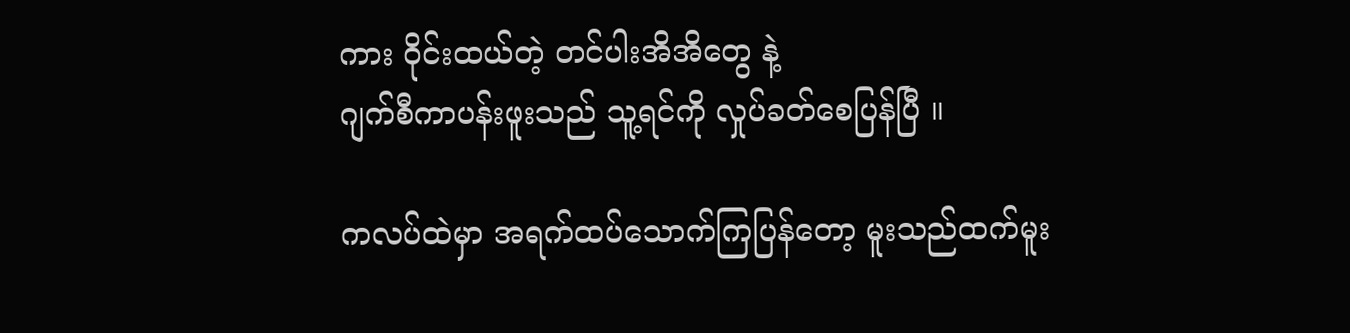ကား ဝိုင်းထယ်တဲ့ တင်ပါးအိအိတွေ နဲ့
ဂျက်စီကာပန်းဖူးသည် သူ့ရင်ကို လှုပ်ခတ်စေပြန်ပြီ ။

ကလပ်ထဲမှာ အရက်ထပ်သောက်ကြပြန်တော့ မူးသည်ထက်မူး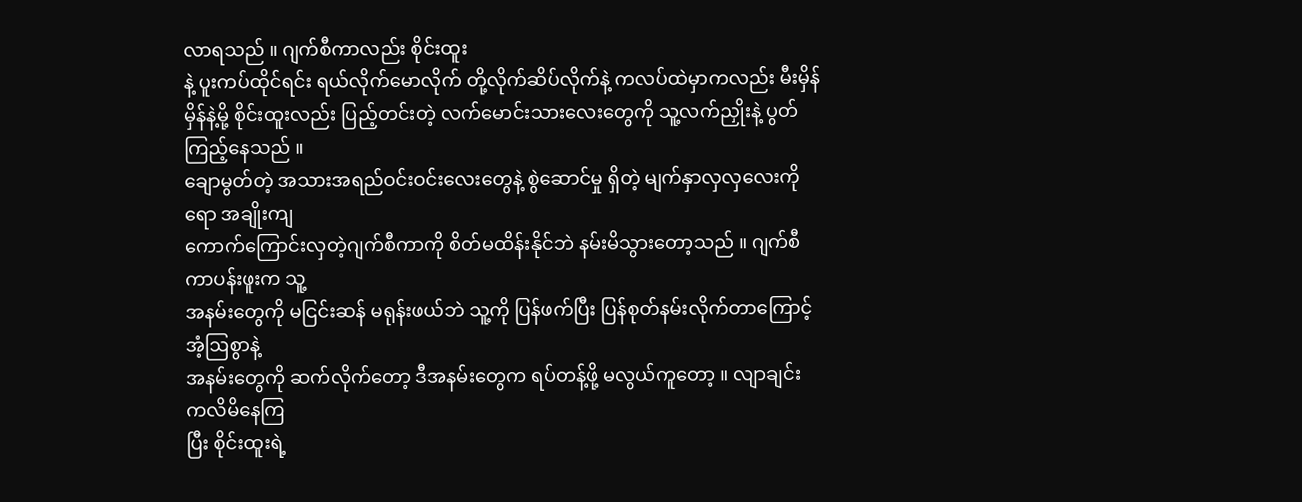လာရသည် ။ ဂျက်စီကာလည်း စိုင်းထူး
နဲ့ ပူးကပ်ထိုင်ရင်း ရယ်လိုက်မောလိုက် တို့လိုက်ဆိပ်လိုက်နဲ့ ကလပ်ထဲမှာကလည်း မီးမှိန်မှိန်နဲ့မို့ စိုင်းထူးလည်း ပြည့်တင်းတဲ့ လက်မောင်းသားလေးတွေကို သူ့လက်ညှိုးနဲ့ ပွတ်ကြည့်နေသည် ။
ချောမွတ်တဲ့ အသားအရည်ဝင်းဝင်းလေးတွေနဲ့ စွဲဆောင်မှု ရှိတဲ့ မျက်နှာလှလှလေးကိုရော အချိုးကျ
ကောက်ကြောင်းလှတဲ့ဂျက်စီကာကို စိတ်မထိန်းနိုင်ဘဲ နမ်းမိသွားတော့သည် ။ ဂျက်စီကာပန်းဖူးက သူ့
အနမ်းတွေကို မငြင်းဆန် မရုန်းဖယ်ဘဲ သူ့ကို ပြန်ဖက်ပြီး ပြန်စုတ်နမ်းလိုက်တာကြောင့် အံ့ဩစွာနဲ့
အနမ်းတွေကို ဆက်လိုက်တော့ ဒီအနမ်းတွေက ရပ်တန့်ဖို့ မလွယ်ကူတော့ ။ လျာချင်း ကလိမိနေကြ
ပြီး စိုင်းထူးရဲ့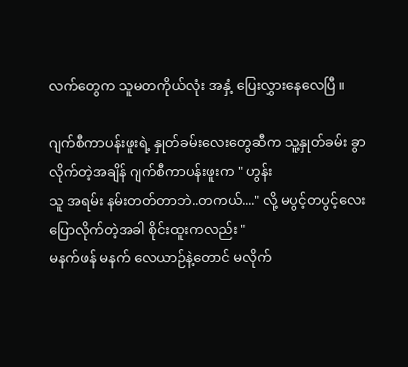လက်တွေက သူမတကိုယ်လုံး အနှံ့ ပြေးလွှားနေလေပြီ ။

ဂျက်စီကာပန်းဖူးရဲ့ နှုတ်ခမ်းလေးတွေဆီက သူ့နှုတ်ခမ်း ခွာလိုက်တဲ့အချိန် ဂျက်စီကာပန်းဖူးက " ဟွန်း
သူ အရမ်း နမ်းတတ်တာဘဲ..တကယ်...." လို့ မပွင့်တပွင့်လေး ပြောလိုက်တဲ့အခါ စိုင်းထူးကလည်း "
မနက်ဖန် မနက် လေယာဉ်နဲ့တောင် မလိုက်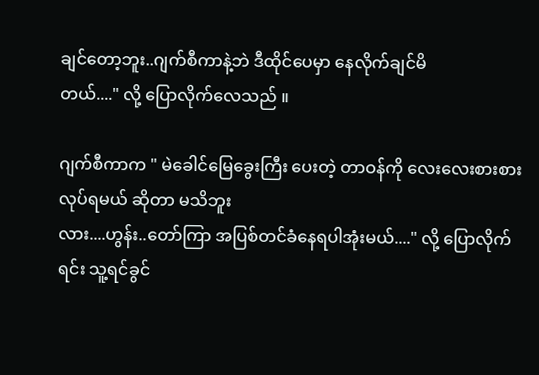ချင်တော့ဘူး..ဂျက်စီကာနဲ့ဘဲ ဒီထိုင်ပေမှာ နေလိုက်ချင်မိ
တယ်...." လို့ ပြောလိုက်လေသည် ။

ဂျက်စီကာက " မဲခေါင်မြေခွေးကြီး ပေးတဲ့ တာဝန်ကို လေးလေးစားစား လုပ်ရမယ် ဆိုတာ မသိဘူး
လား....ဟွန်း..တော်ကြာ အပြစ်တင်ခံနေရပါအုံးမယ်...." လို့ ပြောလိုက်ရင်း သူ့ရင်ခွင်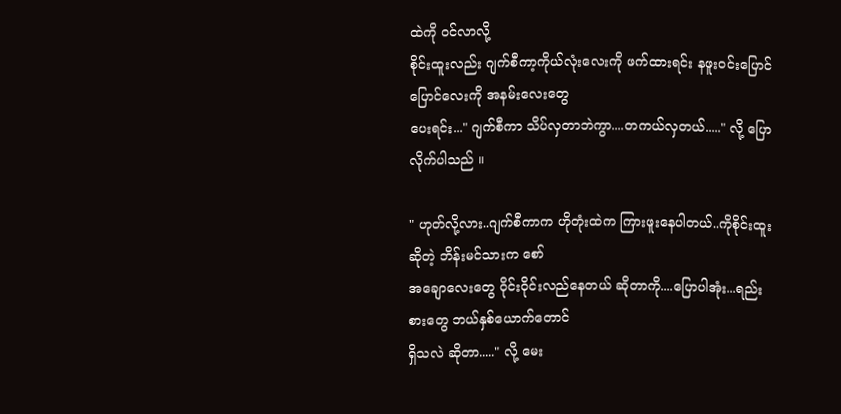ထဲကို ဝင်လာလို့
စိုင်းထူးလည်း ဂျက်စီကာ့ကိုယ်လုံးလေးကို ဖက်ထားရင်း နဖူးဝင်းပြောင်ပြောင်လေးကို အနမ်းလေးတွေ
ပေးရင်း..." ဂျက်စီကာ သိပ်လှတာဘဲကွာ....တကယ်လှတယ်....." လို့ ပြောလိုက်ပါသည် ။

" ဟုတ်လို့လား..ဂျက်စီကာက ဟိုတုံးထဲက ကြားဖူးနေပါတယ်..ကိုစိုင်းထူး ဆိုတဲ့ ဘိန်းမင်သားက စော်
အချောလေးတွေ ဝိုင်းဝိုင်းလည်နေတယ် ဆိုတာကို....ပြောပါအုံး...ရည်းစားတွေ ဘယ်နှစ်ယောက်တောင်
ရှိသလဲ ဆိုတာ....." လို့ မေး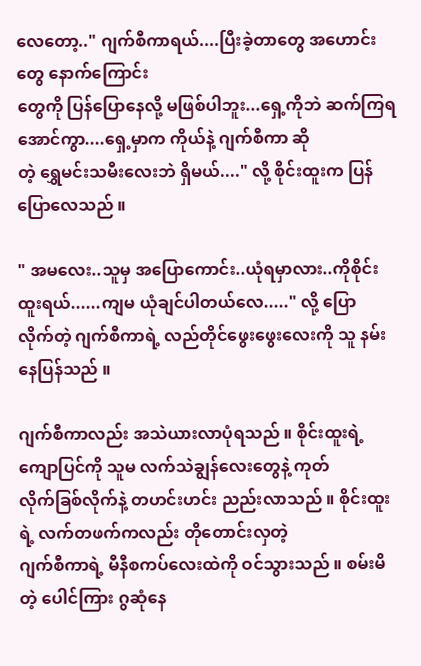လေတော့.." ဂျက်စီကာရယ်....ပြီးခဲ့တာတွေ အဟောင်းတွေ နောက်ကြောင်း
တွေကို ပြန်ပြောနေလို့ မဖြစ်ပါဘူး...ရှေ့ကိုဘဲ ဆက်ကြရအောင်ကွာ....ရှေ့မှာက ကိုယ်နဲ့ ဂျက်စီကာ ဆို
တဲ့ ရွှေမင်းသမီးလေးဘဲ ရှိမယ်...." လို့ စိုင်းထူးက ပြန်ပြောလေသည် ။

" အမလေး..သူမှ အပြောကောင်း..ယုံရမှာလား..ကိုစိုင်းထူးရယ်......ကျမ ယုံချင်ပါတယ်လေ....." လို့ ပြော
လိုက်တဲ့ ဂျက်စီကာရဲ့ လည်တိုင်ဖွေးဖွေးလေးကို သူ နမ်းနေပြန်သည် ။

ဂျက်စီကာလည်း အသဲယားလာပုံရသည် ။ စိုင်းထူးရဲ့ ကျောပြင်ကို သူမ လက်သဲချွန်လေးတွေနဲ့ ကုတ်
လိုက်ခြစ်လိုက်နဲ့ တဟင်းဟင်း ညည်းလာသည် ။ စိုင်းထူးရဲ့ လက်တဖက်ကလည်း တိုတောင်းလှတဲ့
ဂျက်စီကာရဲ့ မီနီစကပ်လေးထဲကို ဝင်သွားသည် ။ စမ်းမိတဲ့ ပေါင်ကြား ဂွဆုံနေ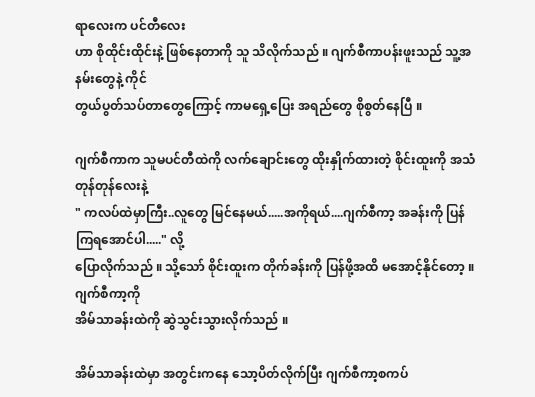ရာလေးက ပင်တီလေး
ဟာ စိုထိုင်းထိုင်းနဲ့ ဖြစ်နေတာကို သူ သိလိုက်သည် ။ ဂျက်စီကာပန်းဖူးသည် သူ့အနမ်းတွေနဲ့ ကိုင်
တွယ်ပွတ်သပ်တာတွေကြောင့် ကာမရှေ့ပြေး အရည်တွေ စိုစွတ်နေပြီ ။

ဂျက်စီကာက သူမပင်တီထဲကို လက်ချောင်းတွေ ထိုးနှိုက်ထားတဲ့ စိုင်းထူးကို အသံတုန်တုန်လေးနဲ့
" ကလပ်ထဲမှာကြီး..လူတွေ မြင်နေမယ်.....အကိုရယ်....ဂျက်စီကာ့ အခန်းကို ပြန်ကြရအောင်ပါ....." လို့
ပြောလိုက်သည် ။ သို့သော် စိုင်းထူးက တိုက်ခန်းကို ပြန်ဖို့အထိ မအောင့်နိုင်တော့ ။ ဂျက်စီကာ့ကို
အိမ်သာခန်းထဲကို ဆွဲသွင်းသွားလိုက်သည် ။

အိမ်သာခန်းထဲမှာ အတွင်းကနေ သော့ပိတ်လိုက်ပြီး ဂျက်စီကာ့စကပ်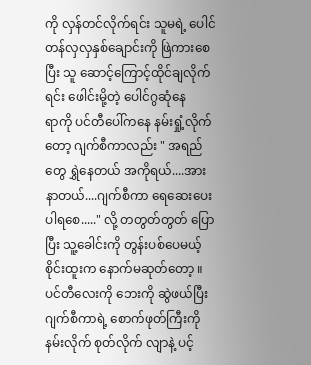ကို လှန်တင်လိုက်ရင်း သူမရဲ့ ပေါင်တန်လှလှနှစ်ချောင်းကို ဖြဲကားစေပြီး သူ ဆောင့်ကြောင့်ထိုင်ချလိုက်ရင်း ဖေါင်းမို့တဲ့ ပေါင်ဂွဆုံနေ
ရာကို ပင်တီပေါ်ကနေ နမ်းရှုံ့လိုက်တော့ ဂျက်စီကာလည်း " အရည်တွေ ရွှဲနေတယ် အကိုရယ်....အား
နာတယ်....ဂျက်စီကာ ရေဆေးပေးပါရစေ....." လို့ တတွတ်တွတ် ပြောပြီး သူ့ခေါင်းကို တွန်းပစ်ပေမယ့်
စိုင်းထူးက နောက်မဆုတ်တော့ ။ ပင်တီလေးကို ဘေးကို ဆွဲဖယ်ပြီး ဂျက်စီကာရဲ့ စောက်ဖုတ်ကြီးကို
နမ်းလိုက် စုတ်လိုက် လျာနဲ့ ပင့်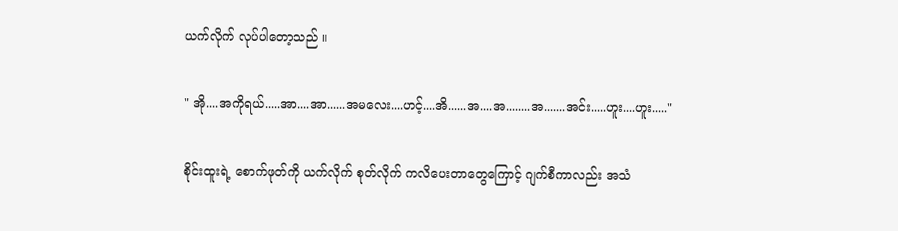ယက်လိုက် လုပ်ပါတော့သည် ။

" အို....အကိုရယ်.....အာ....အာ......အမလေး....ဟင့်....အိ......အ....အ........အ.......အင်း.....ဟူး....ဟူး....."

စိုင်းထူးရဲ့ စောက်ဖုတ်ကို ယက်လိုက် စုတ်လိုက် ကလိပေးတာတွေကြောင့် ဂျက်စီကာလည်း အသံ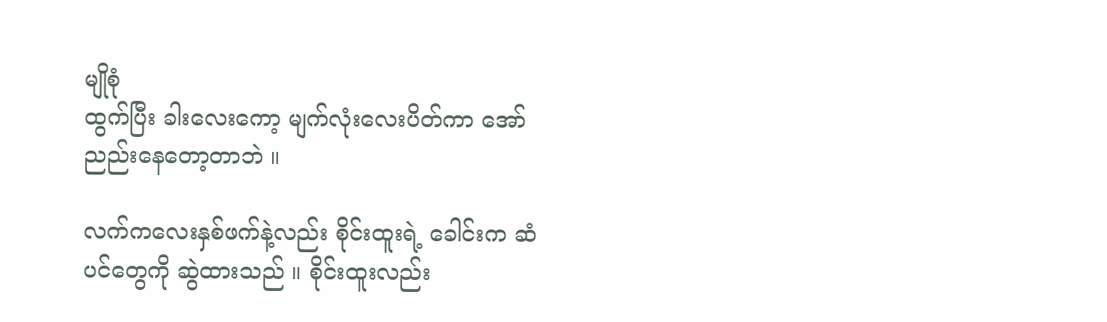မျိုစုံ
ထွက်ပြီး ခါးလေးကော့ မျက်လုံးလေးပိတ်ကာ အော်ညည်းနေတော့တာဘဲ ။

လက်ကလေးနှစ်ဖက်နဲ့လည်း စိုင်းထူးရဲ့ ခေါင်းက ဆံပင်တွေကို ဆွဲထားသည် ။ စိုင်းထူးလည်း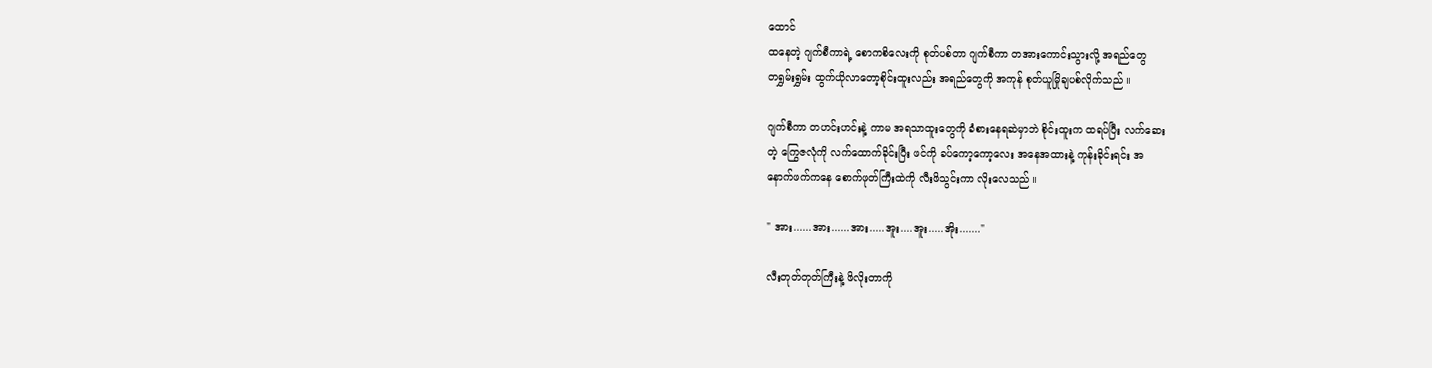ထောင်
ထနေတဲ့ ဂျက်စီကာရဲ့ စောကစိလေးကို စုတ်ပစ်တာ ဂျက်စီကာ တအားကောင်းသွားလို့ အရည်တွေ
တရွှမ်းရွှမ်း ထွက်ယိုလာတော့စိုင်းထူးလည်း အရည်တွေကို အကုန် စုတ်ယူမြိုချပစ်လိုက်သည် ။

ဂျက်စီကာ တဟင်းဟင်းနဲ့ ကာမ အရသာထူးတွေကို ခံစားနေရဆဲမှာဘဲ စိုင်းထူးက ထရပ်ပြီး လက်ဆေး
တဲ့ ကြွေဇလုံကို လက်ထောက်ခိုင်းပြီး ဖင်ကို ခပ်ကော့ကော့လေး အနေအထားနဲ့ ကုန်းခိုင်းရင်း အ
နောက်ဖက်ကနေ စောက်ဖုတ်ကြီးထဲကို လီးဖိသွင်းကာ လိုးလေသည် ။

" အား......အား......အား.....အူး....အူး.....အိုး......."

လီးတုတ်တုတ်ကြီးနဲ့ ဖိလိုးတာကို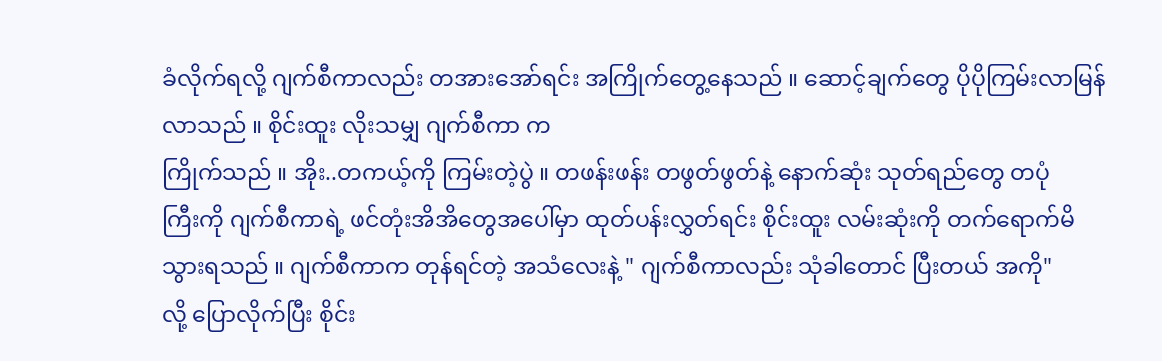ခံလိုက်ရလို့ ဂျက်စီကာလည်း တအားအော်ရင်း အကြိုက်တွေ့နေသည် ။ ဆောင့်ချက်တွေ ပိုပိုကြမ်းလာမြန်လာသည် ။ စိုင်းထူး လိုးသမျှ ဂျက်စီကာ က
ကြိုက်သည် ။ အိုး..တကယ့်ကို ကြမ်းတဲ့ပွဲ ။ တဖန်းဖန်း တဖွတ်ဖွတ်နဲ့ နောက်ဆုံး သုတ်ရည်တွေ တပုံ
ကြီးကို ဂျက်စီကာရဲ့ ဖင်တုံးအိအိတွေအပေါ်မှာ ထုတ်ပန်းလွှတ်ရင်း စိုင်းထူး လမ်းဆုံးကို တက်ရောက်မိ
သွားရသည် ။ ဂျက်စီကာက တုန်ရင်တဲ့ အသံလေးနဲ့ " ဂျက်စီကာလည်း သုံခါတောင် ပြီးတယ် အကို"
လို့ ပြောလိုက်ပြီး စိုင်း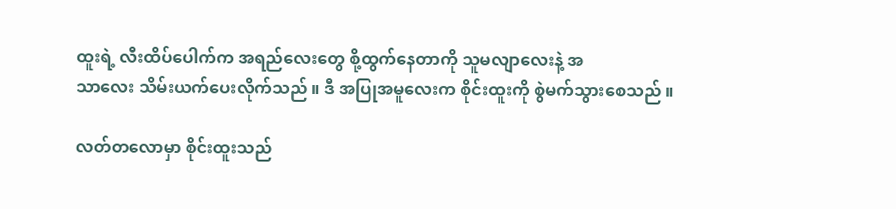ထူးရဲ့ လီးထိပ်ပေါက်က အရည်လေးတွေ စို့ထွက်နေတာကို သူမလျာလေးနဲ့ အ
သာလေး သိမ်းယက်ပေးလိုက်သည် ။ ဒီ အပြုအမူလေးက စိုင်းထူးကို စွဲမက်သွားစေသည် ။

လတ်တလောမှာ စိုင်းထူးသည်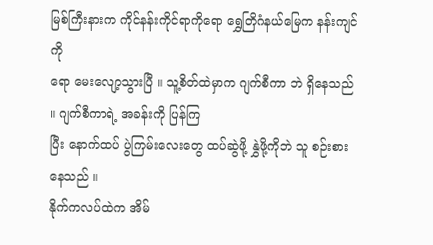မြစ်ကြီးနားက ကိုင်နန်းကိုင်ရာကိုရော ရွှေတြိဂံနယ်မြေက နန်းကျင်ကို
ရော မေးလျော့သွားပြီ ။ သူ့စိတ်ထဲမှာက ဂျက်စီကာ ဘဲ ရှိနေသည် ။ ဂျက်စီကာရဲ့ အခန်းကို ပြန်ကြ
ပြီး နောက်ထပ် ပွဲကြမ်းလေးတွေ ထပ်ဆွဲဖို့ နွှဲဖို့ကိုဘဲ သူ စဉ်းစားနေသည် ။
နိုက်ကလပ်ထဲက အိမ်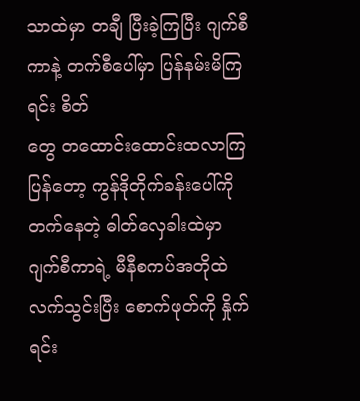သာထဲမှာ တချီ ပြီးခဲ့ကြပြီး ဂျက်စီကာနဲ့ တက်စီပေါ်မှာ ပြန်နမ်းမိကြရင်း စိတ်
တွေ တထောင်းထောင်းထလာကြပြန်တော့ ကွန်ဒိုတိုက်ခန်းပေါ်ကို တက်နေတဲ့ ဓါတ်လှေခါးထဲမှာ
ဂျက်စီကာရဲ့ မီနီစကပ်အတိုထဲ လက်သွင်းပြီး စောက်ဖုတ်ကို နှိုက်ရင်း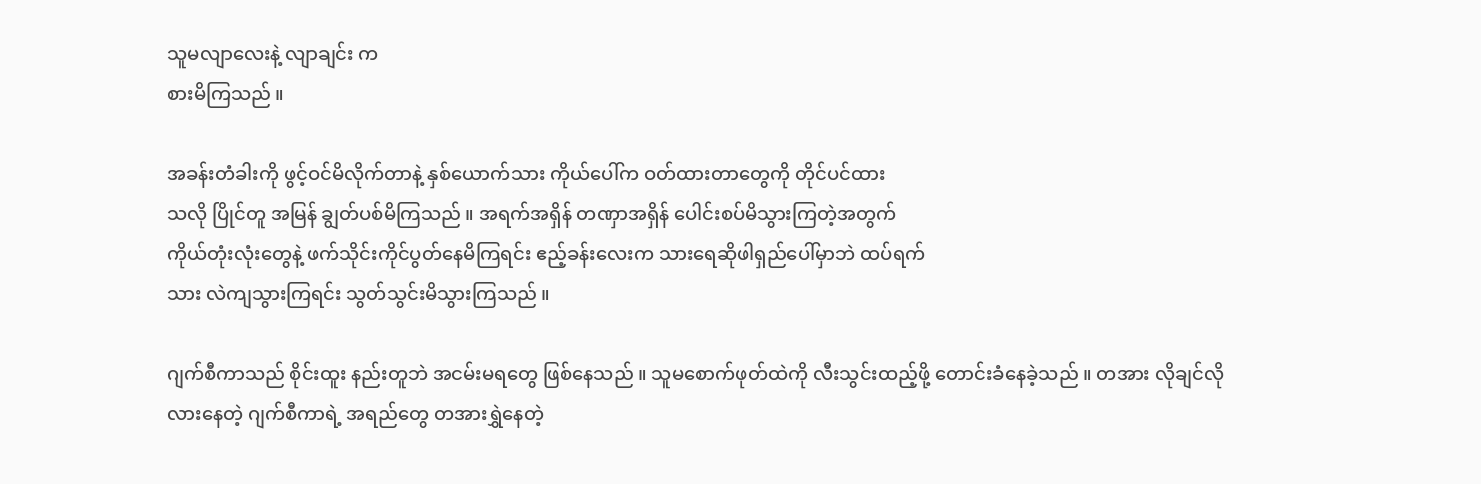သူမလျာလေးနဲ့ လျာချင်း က
စားမိကြသည် ။

အခန်းတံခါးကို ဖွင့်ဝင်မိလိုက်တာနဲ့ နှစ်ယောက်သား ကိုယ်ပေါ်က ဝတ်ထားတာတွေကို တိုင်ပင်ထား
သလို ပြိုင်တူ အမြန် ချွတ်ပစ်မိကြသည် ။ အရက်အရှိန် တဏှာအရှိန် ပေါင်းစပ်မိသွားကြတဲ့အတွက်
ကိုယ်တုံးလုံးတွေနဲ့ ဖက်သိုင်းကိုင်ပွတ်နေမိကြရင်း ဧည့်ခန်းလေးက သားရေဆိုဖါရှည်ပေါ်မှာဘဲ ထပ်ရက်
သား လဲကျသွားကြရင်း သွတ်သွင်းမိသွားကြသည် ။

ဂျက်စီကာသည် စိုင်းထူး နည်းတူဘဲ အငမ်းမရတွေ ဖြစ်နေသည် ။ သူမစောက်ဖုတ်ထဲကို လီးသွင်းထည့်ဖို့ တောင်းခံနေခဲ့သည် ။ တအား လိုချင်လိုလားနေတဲ့ ဂျက်စီကာရဲ့ အရည်တွေ တအားရွှဲနေတဲ့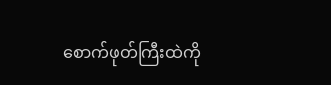စောက်ဖုတ်ကြီးထဲကို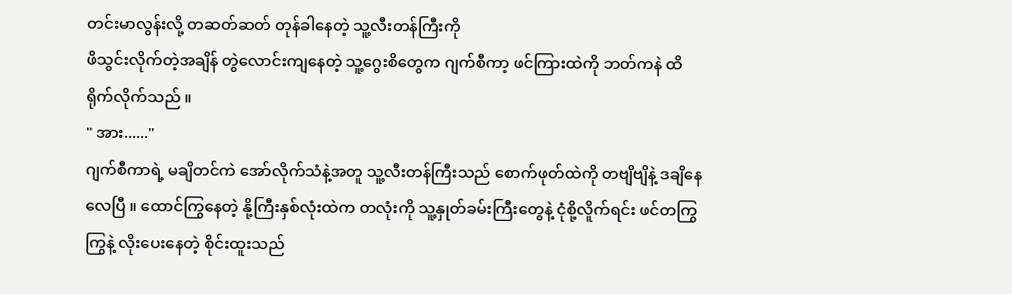တင်းမာလွန်းလို့ တဆတ်ဆတ် တုန်ခါနေတဲ့ သူ့လီးတန်ကြီးကို
ဖိသွင်းလိုက်တဲ့အချိန် တွဲလောင်းကျနေတဲ့ သူ့ဂွေးစိတွေက ဂျက်စီကာ့ ဖင်ကြားထဲကို ဘတ်ကနဲ ထိ
ရိုက်လိုက်သည် ။
" အား......"
ဂျက်စီကာရဲ့ မချိတင်ကဲ အော်လိုက်သံနဲ့အတူ သူ့လီးတန်ကြီးသည် စောက်ဖုတ်ထဲကို တဗျိဗျိနဲ့ ဒချိနေ
လေပြီ ။ ထောင်ကြွနေတဲ့ နို့ကြီးနှစ်လုံးထဲက တလုံးကို သူ့နှုတ်ခမ်းကြီးတွေနဲ့ ငုံစို့လိူက်ရင်း ဖင်တကြွ
ကြွနဲ့ လိုးပေးနေတဲ့ စိုင်းထူးသည်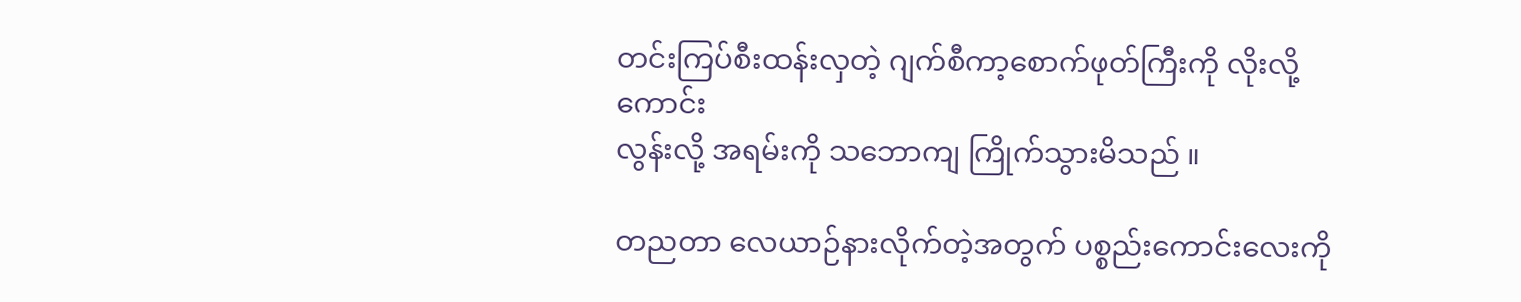တင်းကြပ်စီးထန်းလှတဲ့ ဂျက်စီကာ့စောက်ဖုတ်ကြီးကို လိုးလို့ကောင်း
လွန်းလို့ အရမ်းကို သဘောကျ ကြိုက်သွားမိသည် ။

တညတာ လေယာဉ်နားလိုက်တဲ့အတွက် ပစ္စည်းကောင်းလေးကို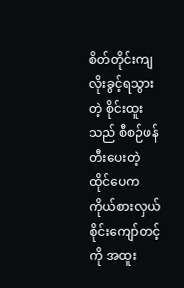စိတ်တိုင်းကျ လိုးခွင့်ရသွားတဲ့ စိုင်းထူး
သည် စီစဉ်ဖန်တီးပေးတဲ့ ထိုင်ပေက ကိုယ်စားလှယ် စိုင်းကျော်တင့်ကို အထူး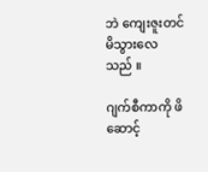ဘဲ ကျေးဇူးတင်မိသွားလေ
သည် ။

ဂျက်စီကာကို ဖိဆောင့်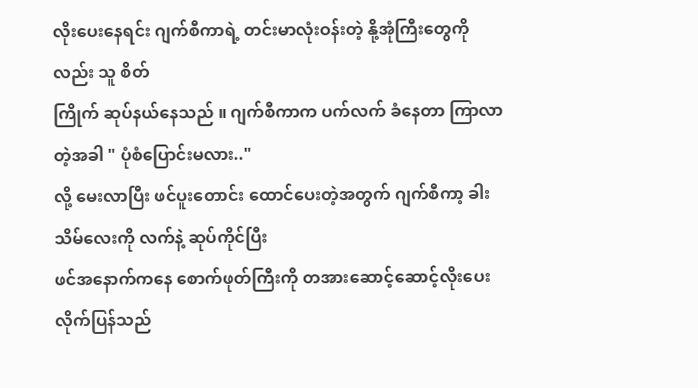လိုးပေးနေရင်း ဂျက်စီကာရဲ့ တင်းမာလုံးဝန်းတဲ့ နို့အုံကြီးတွေကိုလည်း သူ စိတ်
ကြိုက် ဆုပ်နယ်နေသည် ။ ဂျက်စီကာက ပက်လက် ခံနေတာ ကြာလာတဲ့အခါ " ပုံစံပြောင်းမလား.."
လို့ မေးလာပြီး ဖင်ပူးတောင်း ထောင်ပေးတဲ့အတွက် ဂျက်စီကာ့ ခါးသိမ်လေးကို လက်နဲ့ ဆုပ်ကိုင်ပြီး
ဖင်အနောက်ကနေ စောက်ဖုတ်ကြီးကို တအားဆောင့်ဆောင့်လိုးပေးလိုက်ပြန်သည်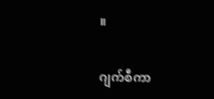။

ဂျက်စီကာ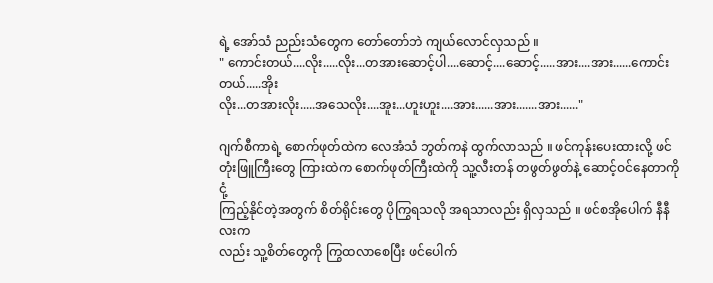ရဲ့ အော်သံ ညည်းသံတွေက တော်တော်ဘဲ ကျယ်လောင်လှသည် ။
" ကောင်းတယ်....လိုး.....လိုး...တအားဆောင့်ပါ....ဆောင့်....ဆောင့်.....အား....အား......ကောင်းတယ်.....အိုး
လိုး...တအားလိုး.....အသေလိုး....အူး...ဟူးဟူး....အား......အား.......အား......"

ဂျက်စီကာရဲ့ စောက်ဖုတ်ထဲက လေအံသံ ဘွတ်ကနဲ ထွက်လာသည် ။ ဖင်ကုန်းပေးထားလို့ ဖင်တုံးဖြူကြီးတွေ ကြားထဲက စောက်ဖုတ်ကြီးထဲကို သူ့လီးတန် တဖွတ်ဖွတ်နဲ့ ဆောင့်ဝင်နေတာကို ငုံ့
ကြည့်နိုင်တဲ့အတွက် စိတ်ရိုင်းတွေ ပိုကြွရသလို အရသာလည်း ရှိလှသည် ။ ဖင်စအိုပေါက် နီနီလးက
လည်း သူ့စိတ်တွေကို ကြွထလာစေပြီး ဖင်ပေါက်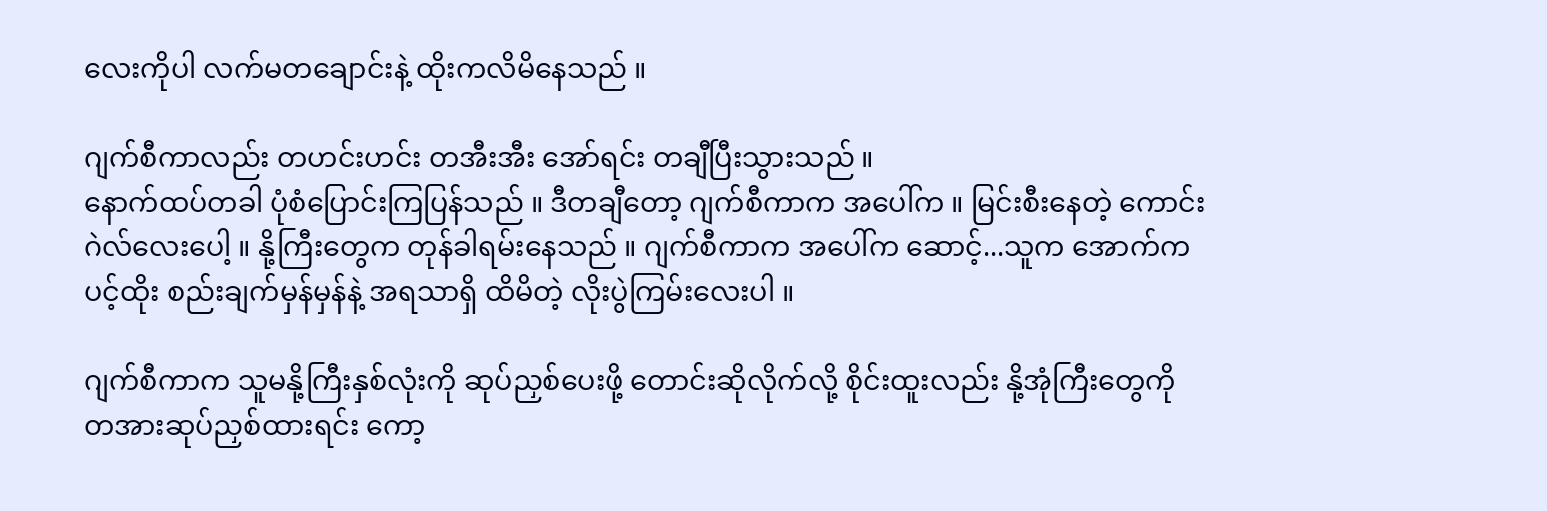လေးကိုပါ လက်မတချောင်းနဲ့ ထိုးကလိမိနေသည် ။

ဂျက်စီကာလည်း တဟင်းဟင်း တအီးအီး အော်ရင်း တချီပြီးသွားသည် ။
နောက်ထပ်တခါ ပုံစံပြောင်းကြပြန်သည် ။ ဒီတချီတော့ ဂျက်စီကာက အပေါ်က ။ မြင်းစီးနေတဲ့ ကောင်း
ဂဲလ်လေးပေါ့ ။ နို့ကြီးတွေက တုန်ခါရမ်းနေသည် ။ ဂျက်စီကာက အပေါ်က ဆောင့်...သူက အောက်က
ပင့်ထိုး စည်းချက်မှန်မှန်နဲ့ အရသာရှိ ထိမိတဲ့ လိုးပွဲကြမ်းလေးပါ ။

ဂျက်စီကာက သူမနို့ကြီးနှစ်လုံးကို ဆုပ်ညှစ်ပေးဖို့ တောင်းဆိုလိုက်လို့ စိုင်းထူးလည်း နို့အုံကြီးတွေကို
တအားဆုပ်ညှစ်ထားရင်း ကော့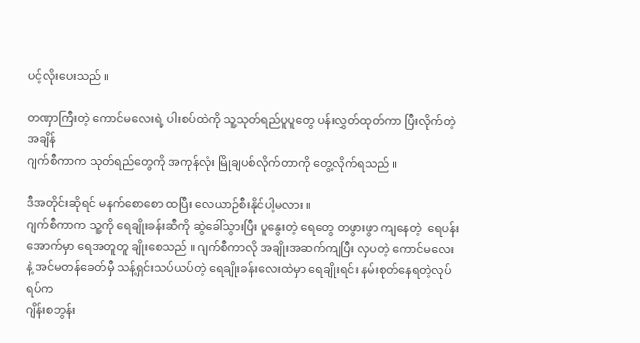ပင့်လိုးပေးသည် ။

တဏှာကြီးတဲ့ ကောင်မလေးရဲ့ ပါးစပ်ထဲကို သူ့သုတ်ရည်ပူပူတွေ ပန်းလွှတ်ထုတ်ကာ ပြီးလိုက်တဲ့အချိန်
ဂျက်စီကာက သုတ်ရည်တွေကို အကုန်လုံး မြိုချပစ်လိုက်တာကို တွေ့လိုက်ရသည် ။

ဒီအတိုင်းဆိုရင် မနက်စောစော ထပြီး လေယာဉ်စီးနိုင်ပါ့မလား ။
ဂျက်စီကာက သူ့ကို ရေချိုးခန်းဆီကို ဆွဲခေါ်သွားပြီး ပူနွေးတဲ့ ရေတွေ တဖွားဖွာ ကျနေတဲ့  ရေပန်းအောက်မှာ ရေအတူတူ ချိုးစေသည် ။ ဂျက်စီကာလို အချိုးအဆက်ကျပြီး လှပတဲ့ ကောင်မလေး
နဲ့ အင်မတန်ခေတ်မှီ သန့်ရှင်းသပ်ယပ်တဲ့ ရေချိုးခန်းလေးထဲမှာ ရေချိုးရင်း နမ်းစုတ်နေရတဲ့လုပ်ရပ်က
ဂျိန်းစဘွန်း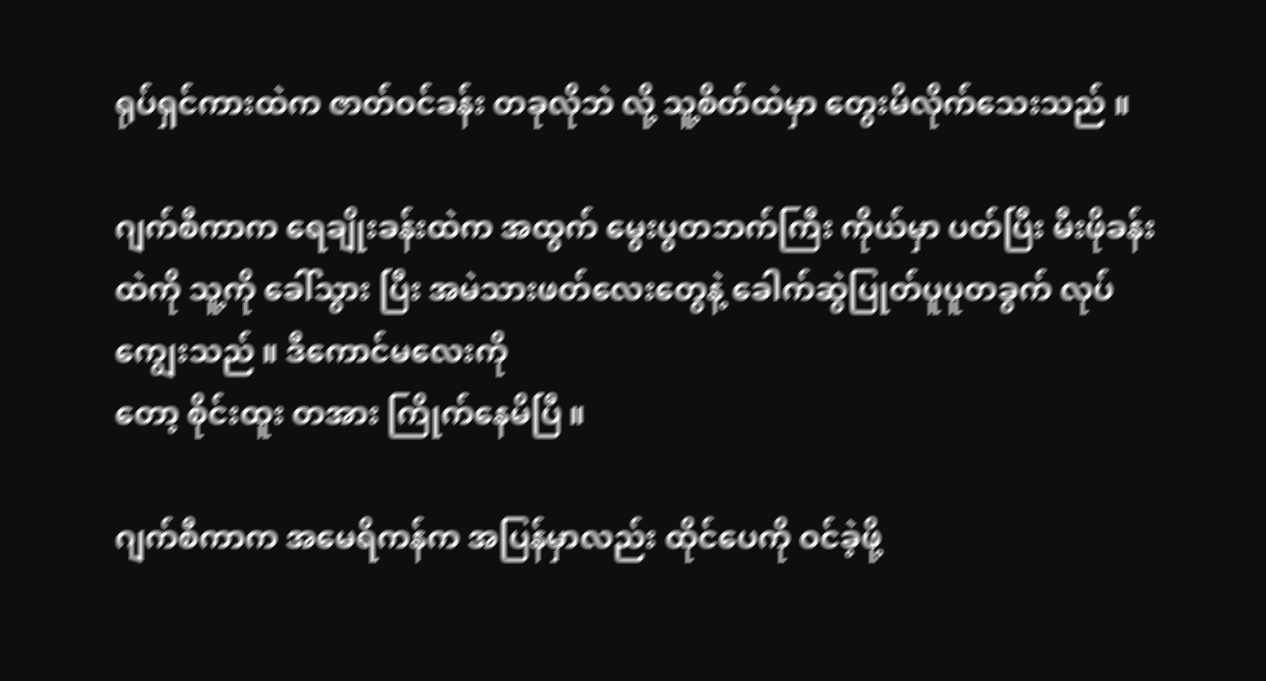ရုပ်ရှင်ကားထဲက ဇာတ်ဝင်ခန်း တခုလိုဘဲ လို့ သူ့စိတ်ထဲမှာ တွေးမိလိုက်သေးသည် ။

ဂျက်စီကာက ရေချိုးခန်းထဲက အထွက် မွေးပွတဘက်ကြီး ကိုယ်မှာ ပတ်ပြီး မီးဖိုခန်းထဲကို သူ့ကို ခေါ်သွား ပြီး အမဲသားဖတ်လေးတွေနဲ့ ခေါက်ဆွဲပြုတ်ပူပူတခွက် လုပ်ကျွေးသည် ။ ဒီကောင်မလေးကို
တော့ စိုင်းထူး တအား ကြိုက်နေမိပြီ ။

ဂျက်စီကာက အမေရိကန်က အပြန်မှာလည်း ထိုင်ပေကို ဝင်ခဲ့ဖို့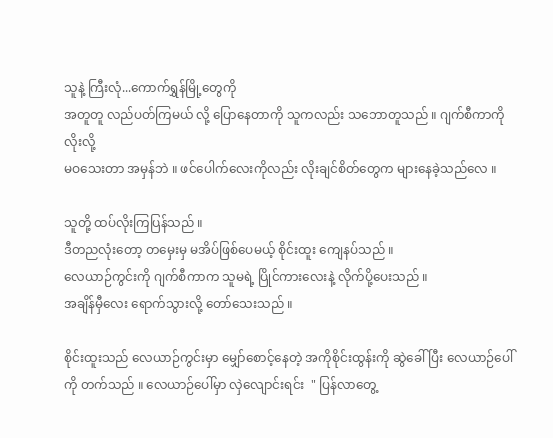သူနဲ့ ကြီးလုံ...ကောက်ရွှန်မြို့တွေကို
အတူတူ လည်ပတ်ကြမယ် လို့ ပြောနေတာကို သူကလည်း သဘောတူသည် ။ ဂျက်စီကာကို လိုးလို့
မဝသေးတာ အမှန်ဘဲ ။ ဖင်ပေါက်လေးကိုလည်း လိုးချင်စိတ်တွေက များနေခဲ့သည်လေ ။

သူတို့ ထပ်လိုးကြပြန်သည် ။
ဒီတညလုံးတော့ တမှေးမှ မအိပ်ဖြစ်ပေမယ့် စိုင်းထူး ကျေနပ်သည် ။
လေယာဉ်ကွင်းကို ဂျက်စီကာက သူမရဲ့ ပြိုင်ကားလေးနဲ့ လိုက်ပို့ပေးသည် ။
အချိန်မှီလေး ရောက်သွားလို့ တော်သေးသည် ။

စိုင်းထူးသည် လေယာဉ်ကွင်းမှာ မျှော်စောင့်နေတဲ့ အကိုစိုင်းထွန်းကို ဆွဲခေါ်ပြီး လေယာဉ်ပေါ်ကို တက်သည် ။ လေယာဉ်ပေါ်မှာ လှဲလျောင်းရင်း  " ပြန်လာတွေ့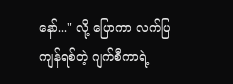နော်..." လို့ ပြောကာ လက်ပြ ကျန်ရစ်တဲ့ ဂျက်စီကာရဲ့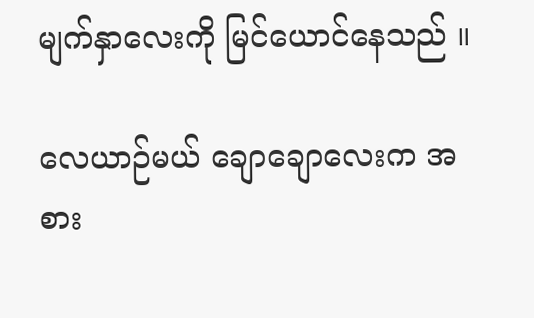မျက်နှာလေးကို မြင်ယောင်နေသည် ။

လေယာဉ်မယ် ချောချောလေးက အစား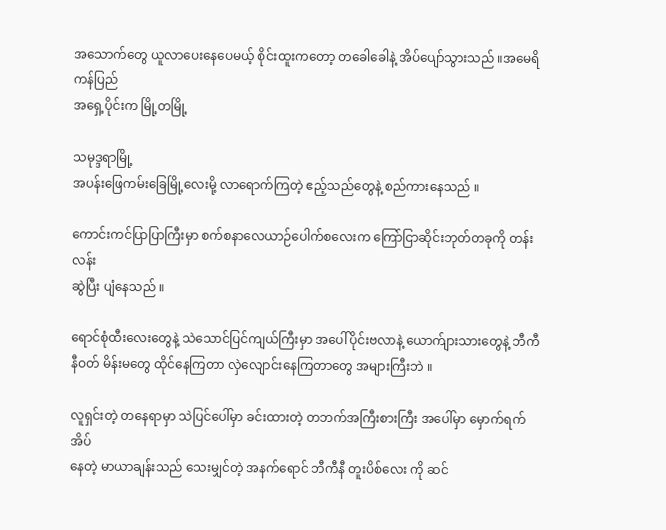အသောက်တွေ ယူလာပေးနေပေမယ့် စိုင်းထူးကတော့ တခေါခေါနဲ့ အိပ်ပျော်သွားသည် ။အမေရိကန်ပြည်
အရှေ့ပိုင်းက မြို့တမြို့

သမုဒ္ဒရာမြို့
အပန်းဖြေကမ်းခြေမြို့လေးမို့ လာရောက်ကြတဲ့ ဧည့်သည်တွေနဲ့ စည်ကားနေသည် ။

ကောင်းကင်ပြာပြာကြီးမှာ စက်စနာလေယာဉ်ပေါက်စလေးက ကြော်ငြာဆိုင်းဘုတ်တခုကို တန်းလန်း
ဆွဲပြီး ပျံနေသည် ။

ရောင်စုံထီးလေးတွေနဲ့ သဲသောင်ပြင်ကျယ်ကြီးမှာ အပေါ်ပိုင်းဗလာနဲ့ ယောက်ျားသားတွေနဲ့ ဘီကီနီဝတ် မိန်းမတွေ ထိုင်နေကြတာ လှဲလျောင်းနေကြတာတွေ အများကြီးဘဲ ။

လူရှင်းတဲ့ တနေရာမှာ သဲပြင်ပေါ်မှာ ခင်းထားတဲ့ တဘက်အကြီးစားကြီး အပေါ်မှာ မှောက်ရက် အိပ်
နေတဲ့ မာယာချန်းသည် သေးမျှင်တဲ့ အနက်ရောင် ဘီကီနီ တူးပိစ်လေး ကို ဆင်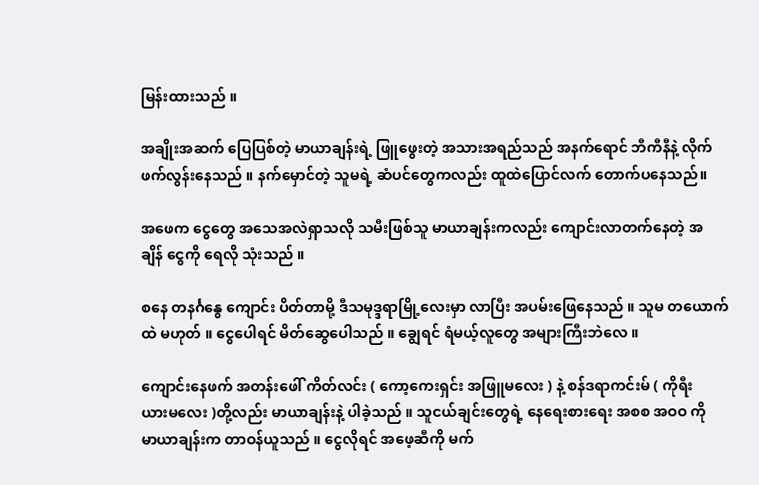မြန်းထားသည် ။

အချိုးအဆက် ပြေပြစ်တဲ့ မာယာချန်းရဲ့ ဖြူဖွေးတဲ့ အသားအရည်သည် အနက်ရောင် ဘီကီနီနဲ့ လိုက်
ဖက်လွန်းနေသည် ။ နက်မှောင်တဲ့ သူမရဲ့ ဆံပင်တွေကလည်း ထူထဲပြောင်လက် တောက်ပနေသည်။

အဖေက ငွေတွေ အသေအလဲရှာသလို သမီးဖြစ်သူ မာယာချန်းကလည်း ကျောင်းလာတက်နေတဲ့ အ
ချိန် ငွေကို ရေလို သုံးသည် ။

စနေ တနင်္ဂနွေ ကျောင်း ပိတ်တာမို့ ဒီသမုဒ္ဒရာမြို့လေးမှာ လာပြီး အပမ်းဖြေနေသည် ။ သူမ တယောက်
ထဲ မဟုတ် ။ ငွေပေါရင် မိတ်ဆွေပေါသည် ။ ချွေရင် ရံမယ့်လူတွေ အများကြီးဘဲလေ ။

ကျောင်းနေဖက် အတန်းဖေါ် ကိတ်လင်း ( ကော့ကေးရှင်း အဖြူမလေး ) နဲ့ စန်ဒရာကင်းမ် ( ကိုရီး
ယားမလေး )တို့လည်း မာယာချန်းနဲ့ ပါခဲ့သည် ။ သူငယ်ချင်းတွေရဲ့ နေရေးစားရေး အစစ အဝဝ ကို
မာယာချန်းက တာဝန်ယူသည် ။ ငွေလိုရင် အဖေ့ဆီကို မက်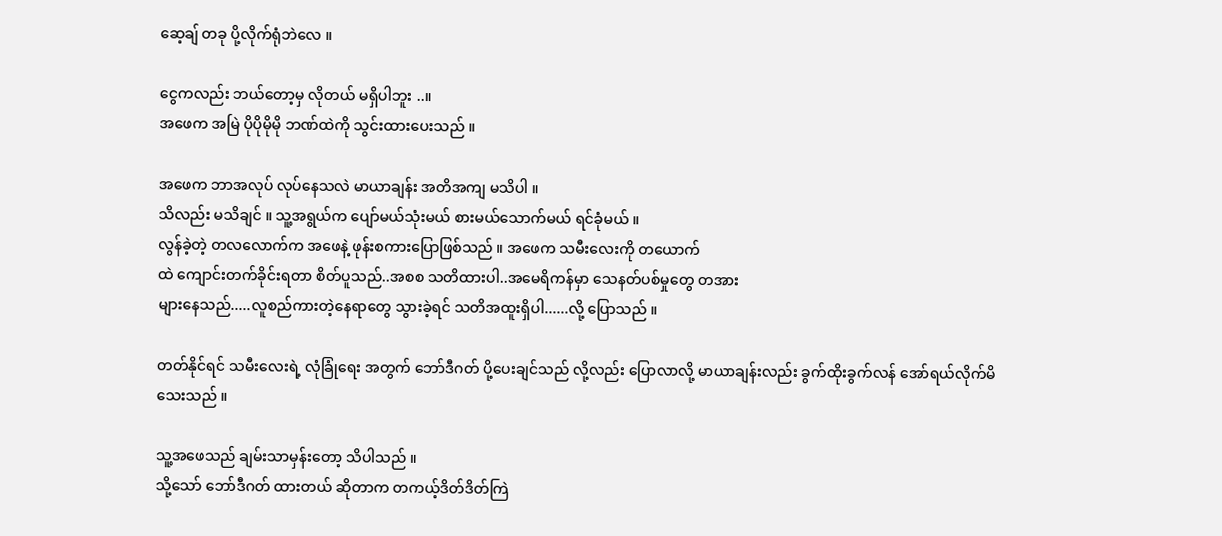ဆေ့ချ် တခု ပို့လိုက်ရုံဘဲလေ ။

ငွေကလည်း ဘယ်တော့မှ လိုတယ် မရှိပါဘူး ..။
အဖေက အမြဲ ပိုပိုမိုမို ဘဏ်ထဲကို သွင်းထားပေးသည် ။

အဖေက ဘာအလုပ် လုပ်နေသလဲ မာယာချန်း အတိအကျ မသိပါ ။
သိလည်း မသိချင် ။ သူ့အရွယ်က ပျော်မယ်သုံးမယ် စားမယ်သောက်မယ် ရင်ခုံမယ် ။
လွန်ခဲ့တဲ့ တလလောက်က အဖေနဲ့ ဖုန်းစကားပြောဖြစ်သည် ။ အဖေက သမီးလေးကို တယောက်
ထဲ ကျောင်းတက်ခိုင်းရတာ စိတ်ပူသည်..အစစ သတိထားပါ..အမေရိကန်မှာ သေနတ်ပစ်မှုတွေ တအား
များနေသည်.....လူစည်ကားတဲ့နေရာတွေ သွားခဲ့ရင် သတိအထူးရှိပါ......လို့ ပြောသည် ။

တတ်နိုင်ရင် သမီးလေးရဲ့ လုံခြုံရေး အတွက် ဘော်ဒီဂတ် ပို့ပေးချင်သည် လို့လည်း ပြောလာလို့ မာယာချန်းလည်း ခွက်ထိုးခွက်လန် အော်ရယ်လိုက်မိသေးသည် ။

သူ့အဖေသည် ချမ်းသာမှန်းတော့ သိပါသည် ။
သို့သော် ဘော်ဒီဂတ် ထားတယ် ဆိုတာက တကယ့်ဒိတ်ဒိတ်ကြဲ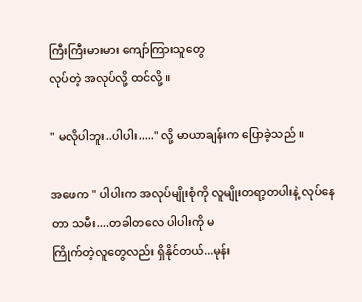ကြီးကြီးမားမား ကျော်ကြားသူတွေ
လုပ်တဲ့ အလုပ်လို့ ထင်လို့ ။

" မလိုပါဘူး..ပါပါး....." လို့ မာယာချန်းက ပြောခဲ့သည် ။

အဖေက " ပါပါးက အလုပ်မျိုးစုံကို လူမျိုးတရာ့တပါးနဲ့ လုပ်နေတာ သမီး....တခါတလေ ပါပါးကို မ
ကြိုက်တဲ့လူတွေလည်း ရှိနိုင်တယ်...မုန်း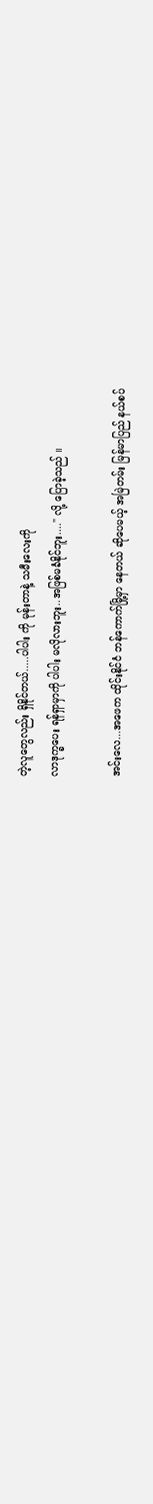တဲ့လူတွေလည်း ရှိနိုင်တယ်.....ပါပါး ကို မုန်းတာနဲ့ သမီးလေးကို
လာဒုက္ခပေး ရန်ရှာမှာကို ပါပါး မလိုလားဘူး..အဖြစ်မခံနိုင်ဘူး...." လို့ ပြောခဲ့သည် ။

အင်းလေ...အဖေက ထိုင်းနိုင်ငံ ဘန်ကောက်မြို့မှာ နေတယ် ဆိုပေမယ့် အမြဲတမ်း မြန်မာပြည် နယ်စပ်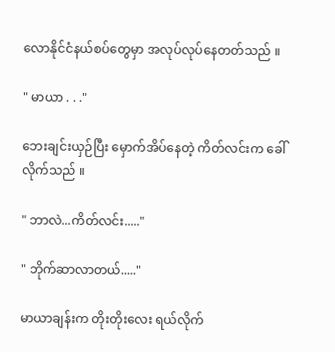လောနိုင်ငံနယ်စပ်တွေမှာ အလုပ်လုပ်နေတတ်သည် ။

" မာယာ . . ."

ဘေးချင်းယှဉ်ပြီး မှောက်အိပ်နေတဲ့ ကိတ်လင်းက ခေါ်လိုက်သည် ။

" ဘာလဲ...ကိတ်လင်း....."

" ဘိုက်ဆာလာတယ်....."

မာယာချန်းက တိုးတိုးလေး ရယ်လိုက်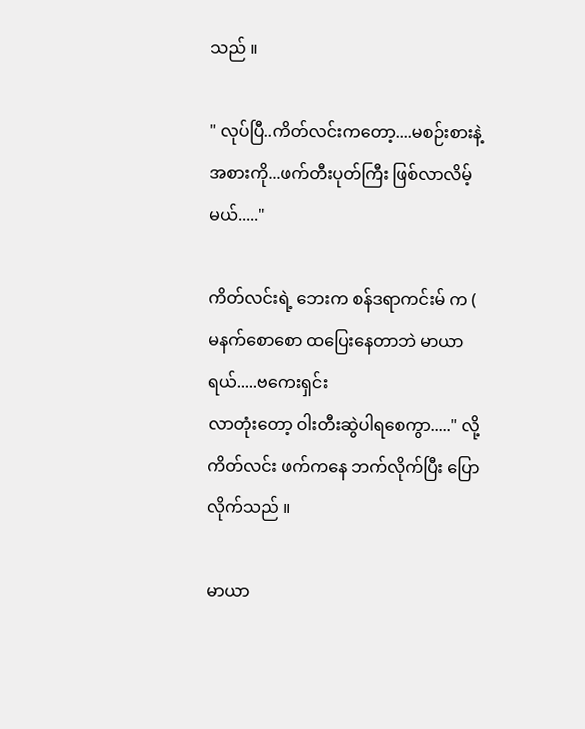သည် ။

" လုပ်ပြီ..ကိတ်လင်းကတော့....မစဉ်းစားနဲ့ အစားကို...ဖက်တီးပုတ်ကြီး ဖြစ်လာလိမ့်မယ်....."

ကိတ်လင်းရဲ့ ဘေးက စန်ဒရာကင်းမ် က ( မနက်စောစော ထပြေးနေတာဘဲ မာယာရယ်.....ဗကေးရှင်း
လာတုံးတော့ ဝါးတီးဆွဲပါရစေကွာ....." လို့ ကိတ်လင်း ဖက်ကနေ ဘက်လိုက်ပြီး ပြောလိုက်သည် ။

မာယာ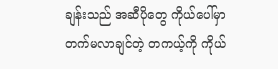ချန်းသည် အဆီပိုတွေ ကိုယ်ပေါ်မှာ တက်မလာချင်တဲ့ တကယ့်ကို ကိုယ်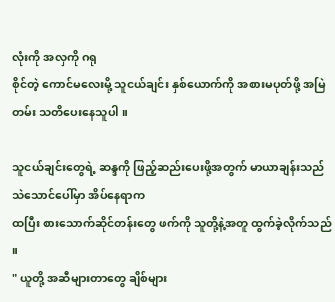လုံးကို အလှကို ဂရု
စိုင်တဲ့ ကောင်မလေးမို့ သူငယ်ချင်း နှစ်ယောက်ကို အစားမပုတ်ဖို့ အမြဲတမ်း သတိပေးနေသူပါ ။

သူငယ်ချင်းတွေရဲ့ ဆန္ဒကို ဖြည့်ဆည်းပေးဖို့အတွက် မာယာချန်းသည် သဲသောင်ပေါ်မှာ အိပ်နေရာက
ထပြီး စားသောက်ဆိုင်တန်းတွေ ဖက်ကို သူတို့နဲ့အတူ ထွက်ခဲ့လိုက်သည် ။
" ယူတို့ အဆီများတာတွေ ချိစ်များ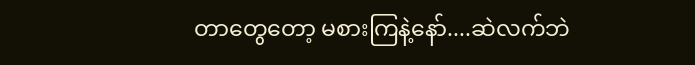တာတွေတော့ မစားကြနဲ့နော်....ဆဲလက်ဘဲ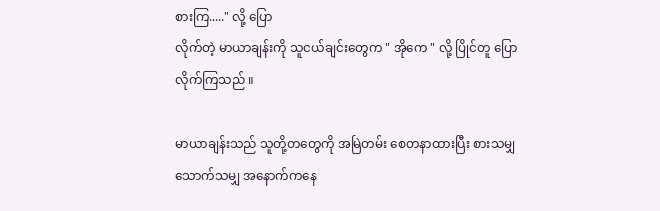စားကြ....." လို့ ပြော
လိုက်တဲ့ မာယာချန်းကို သူငယ်ချင်းတွေက " အိုကေ " လို့ ပြိုင်တူ ပြောလိုက်ကြသည် ။

မာယာချန်းသည် သူတို့တတွေကို အမြဲတမ်း စေတနာထားပြီး စားသမျှ သောက်သမျှ အနောက်ကနေ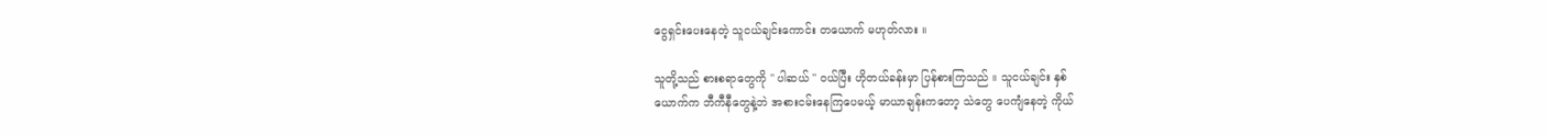ငွေရှင်းပေးနေတဲ့ သူငယ်ချင်းကောင်း တယောက် မဟုတ်လား ။

သူတို့သည် စားစရာတွေကို " ပါဆယ် " ဝယ်ပြီး ဟိုတယ်ခန်းမှာ ပြန်စားကြသည် ။ သူငယ်ချင်း နှစ်
ယောက်က ဘီကီနီတွေနဲ့ဘဲ အစားငမ်းနေကြပေမယ့် မာယာချန်းကတော့ သဲတွေ ပေကျံနေတဲ့ ကိုယ်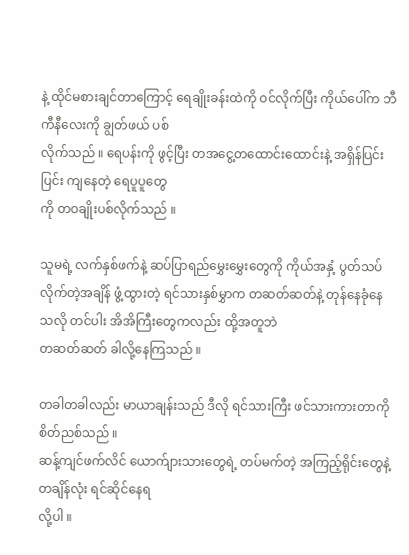နဲ့ ထိုင်မစားချင်တာကြောင့် ရေချိုးခန်းထဲကို ဝင်လိုက်ပြီး ကိုယ်ပေါ်က ဘီကီနီလေးကို ချွတ်ဖယ် ပစ်
လိုက်သည် ။ ရေပန်းကို ဖွင့်ပြီး တအငွေ့တထောင်းထောင်းနဲ့ အရှိန်ပြင်းပြင်း ကျနေတဲ့ ရေပူပူတွေ
ကို တဝချိုးပစ်လိုက်သည် ။

သူမရဲ့ လက်နှစ်ဖက်နဲ့ ဆပ်ပြာရည်မွှေးမွှေးတွေကို ကိုယ်အနှံ့ ပွတ်သပ်လိုက်တဲ့အချိန် ဖွံ့ထွားတဲ့ ရင်သားနှစ်မွှာက တဆတ်ဆတ်နဲ့ တုန်နေခုံနေသလို တင်ပါး အိအိကြီးတွေကလည်း ထို့အတူဘဲ
တဆတ်ဆတ် ခါလို့နေကြသည် ။

တခါတခါလည်း မာယာချန်းသည် ဒီလို ရင်သားကြီး ဖင်သားကားတာကို စိတ်ညစ်သည် ။
ဆန့်ကျင်ဖက်လိင် ယောက်ျားသားတွေရဲ့ တပ်မက်တဲ့ အကြည့်ရိုင်းတွေနဲ့ တချိန်လုံး ရင်ဆိုင်နေရ
လို့ပါ ။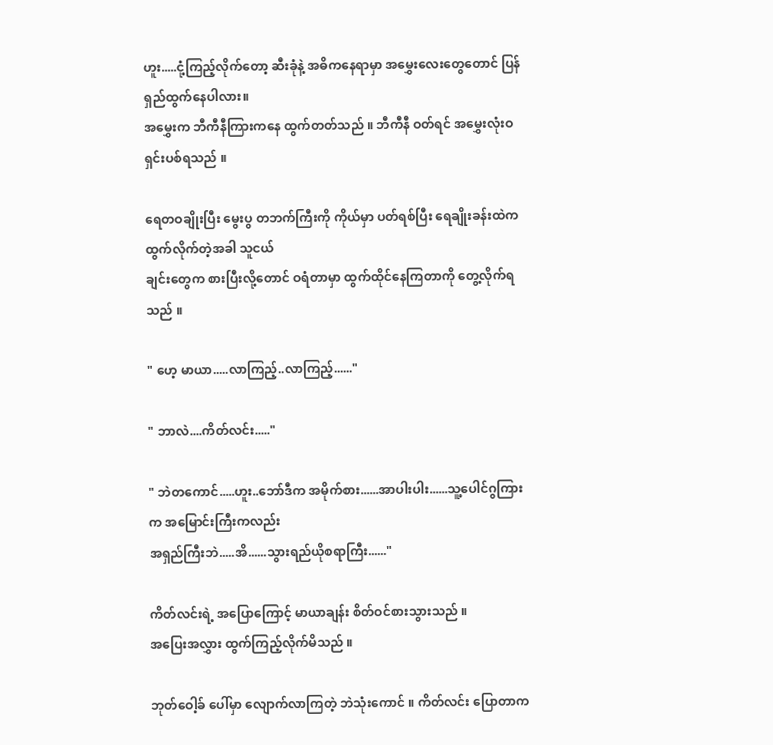ဟူး.....ငုံ့ကြည့်လိုက်တော့ ဆီးခုံနဲ့ အဓိကနေရာမှာ အမွှေးလေးတွေတောင် ပြန်ရှည်ထွက်နေပါလား။
အမွှေးက ဘီကီနီကြားကနေ ထွက်တတ်သည် ။ ဘီကီနီ ဝတ်ရင် အမွှေးလုံးဝ ရှင်းပစ်ရသည် ။

ရေတဝချိုးပြီး မွေးပွ တဘက်ကြီးကို ကိုယ်မှာ ပတ်ရစ်ပြီး ရေချိုးခန်းထဲက ထွက်လိုက်တဲ့အခါ သူငယ်
ချင်းတွေက စားပြီးလို့တောင် ဝရံတာမှာ ထွက်ထိုင်နေကြတာကို တွေ့လိုက်ရသည် ။

" ဟေ့ မာယာ.....လာကြည့်..လာကြည့်......"

" ဘာလဲ....ကိတ်လင်း....."

" ဘဲတကောင်.....ဟူး..ဘော်ဒီက အမိုက်စား......အာပါးပါး......သူ့ပေါင်ဂွကြားက အမြောင်းကြီးကလည်း
အရှည်ကြီးဘဲ.....အိ......သွားရည်ယိုစရာကြီး......"

ကိတ်လင်းရဲ့ အပြောကြောင့် မာယာချန်း စိတ်ဝင်စားသွားသည် ။
အပြေးအလွှား ထွက်ကြည့်လိုက်မိသည် ။

ဘုတ်ဝေါ့ခ် ပေါ်မှာ လျောက်လာကြတဲ့ ဘဲသုံးကောင် ။ ကိတ်လင်း ပြောတာက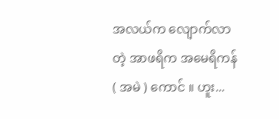အလယ်က လျောက်လာတဲ့ အာဖရိက အမေရိကန် ( အမဲ ) ကောင် ။ ဟူး...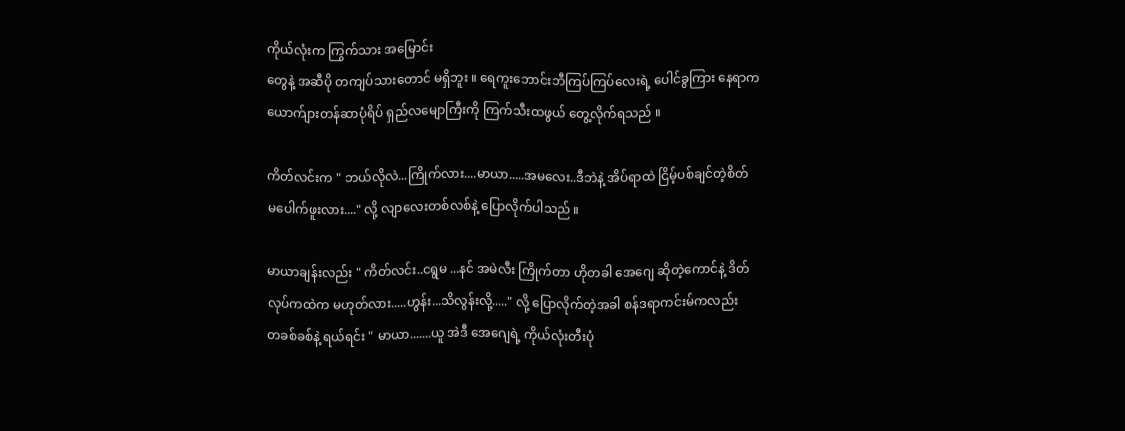ကိုယ်လုံးက ကြွက်သား အမြောင်း
တွေနဲ့ အဆီပို တကျပ်သားတောင် မရှိဘူး ။ ရေကူးဘောင်းဘီကြပ်ကြပ်လေးရဲ့ ပေါင်ခွကြား နေရာက
ယောက်ျားတန်ဆာပုံရိပ် ရှည်လမျောကြီးကို ကြက်သီးထဖွယ် တွေ့လိုက်ရသည် ။

ကိတ်လင်းက " ဘယ်လိုလဲ...ကြိုက်လား....မာယာ.....အမလေး..ဒီဘဲနဲ့ အိပ်ရာထဲ ငြိမ့်ပစ်ချင်တဲ့စိတ်
မပေါက်ဖူးလား...." လို့ လျာလေးတစ်လစ်နဲ့ ပြောလိုက်ပါသည် ။

မာယာချန်းလည်း " ကိတ်လင်း..ငရွမ ...နင် အမဲလီး ကြိုက်တာ ဟိုတခါ အေဂျေ ဆိုတဲ့ကောင်နဲ့ ဒိတ်
လုပ်ကထဲက မဟုတ်လား.....ဟွန်း...သိလွန်းလို့....." လို့ ပြောလိုက်တဲ့အခါ စန်ဒရာကင်းမ်ကလည်း
တခစ်ခစ်နဲ့ ရယ်ရင်း " မာယာ.......ယူ အဲဒီ အေဂျေရဲ့ ကိုယ်လုံးတီးပုံ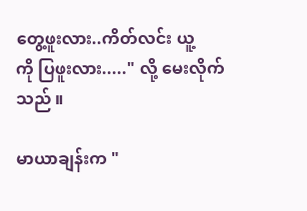တွေ့ဖူးလား..ကိတ်လင်း ယူ့
ကို ပြဖူးလား....." လို့ မေးလိုက်သည် ။

မာယာချန်းက "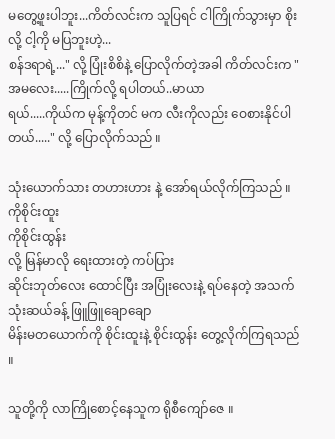မတွေ့ဖူးပါဘူး...ကိတ်လင်းက သူပြရင် ငါကြိုက်သွားမှာ စိုးလို့ ငါ့ကို မပြဘူးဟဲ့...
စန်ဒရာရဲ့..." လို့ ပြုံးစိစိနဲ့ ပြောလိုက်တဲ့အခါ ကိတ်လင်းက " အမလေး.....ကြိုက်လို့ ရပါတယ်..မာယာ
ရယ်.....ကိုယ်က မုန့်ကိုတင် မက လီးကိုလည်း ဝေစားနိုင်ပါတယ်....." လို့ ပြောလိုက်သည် ။

သုံးယောက်သား တဟားဟား နဲ့ အော်ရယ်လိုက်ကြသည် ။ကိုစိုင်းထူး
ကိုစိုင်းထွန်း
လို့ မြန်မာလို ရေးထားတဲ့ ကပ်ပြား
ဆိုင်းဘုတ်လေး ထောင်ပြီး အပြုံးလေးနဲ့ ရပ်နေတဲ့ အသက် သုံးဆယ်ခန့် ဖြူဖြူချောချော
မိန်းမတယောက်ကို စိုင်းထူးနဲ့ စိုင်းထွန်း တွေ့လိုက်ကြရသည် ။

သူတို့ကို လာကြိုစောင့်နေသူက ရိုစီကျော်ဇေ ။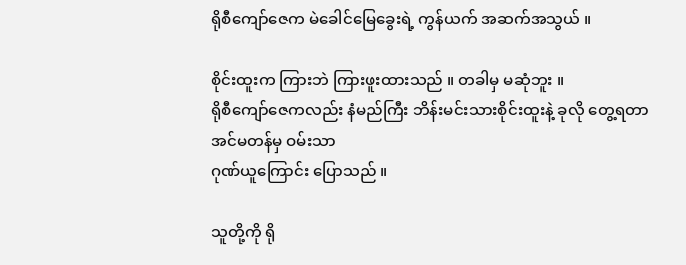ရိုစီကျော်ဇေက မဲခေါင်မြေခွေးရဲ့ ကွန်ယက် အဆက်အသွယ် ။

စိုင်းထူးက ကြားဘဲ ကြားဖူးထားသည် ။ တခါမှ မဆုံဘူး ။
ရိုစီကျော်ဇေကလည်း နံမည်ကြီး ဘိန်းမင်းသားစိုင်းထူးနဲ့ ခုလို တွေ့ရတာ အင်မတန်မှ ဝမ်းသာ
ဂုဏ်ယူကြောင်း ပြောသည် ။

သူတို့ကို ရို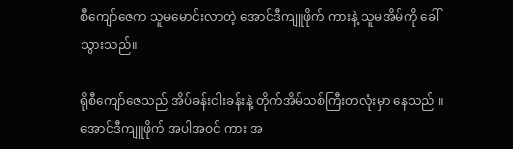စီကျော်ဇေက သူမမောင်းလာတဲ့ အောင်ဒီကျူဖိုက် ကားနဲ့ သူမအိမ်ကို ခေါ်သွားသည်။

ရိုစီကျော်ဇေသည် အိပ်ခန်းငါးခန်းနဲ့ တိုက်အိမ်သစ်ကြီးတလုံးမှာ နေသည် ။
အောင်ဒီကျူဖိုက် အပါအဝင် ကား အ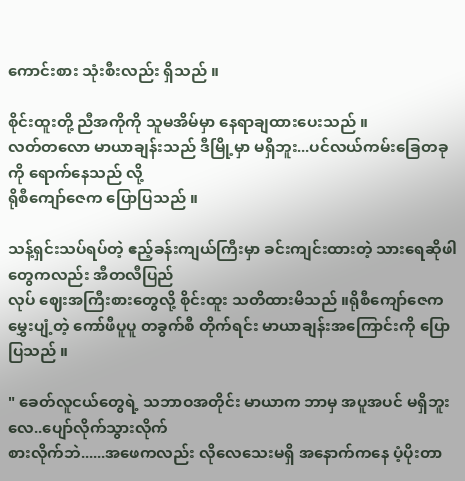ကောင်းစား သုံးစီးလည်း ရှိသည် ။

စိုင်းထူးတို့ ညီအကိုကို သူမအိမ်မှာ နေရာချထားပေးသည် ။
လတ်တလော မာယာချန်းသည် ဒီမြို့မှာ မရှိဘူး...ပင်လယ်ကမ်းခြေတခုကို ရောက်နေသည် လို့
ရိုစီကျော်ဇေက ပြောပြသည် ။

သန့်ရှင်းသပ်ရပ်တဲ့ ဧည့်ခန်းကျယ်ကြီးမှာ ခင်းကျင်းထားတဲ့ သားရေဆိုဖါတွေကလည်း အီတလီပြည်
လုပ် ဈေးအကြီးစားတွေလို့ စိုင်းထူး သတိထားမိသည် ။ရိုစီကျော်ဇေက မွှေးပျံ့တဲ့ ကော်ဖီပူပူ တခွက်စီ တိုက်ရင်း မာယာချန်းအကြောင်းကို ပြောပြသည် ။

" ခေတ်လူငယ်တွေရဲ့ သဘာဝအတိုင်း မာယာက ဘာမှ အပူအပင် မရှိဘူးလေ..ပျော်လိုက်သွားလိုက်
စားလိုက်ဘဲ......အဖေကလည်း လိုလေသေးမရှိ အနောက်ကနေ ပံ့ပိုးတာ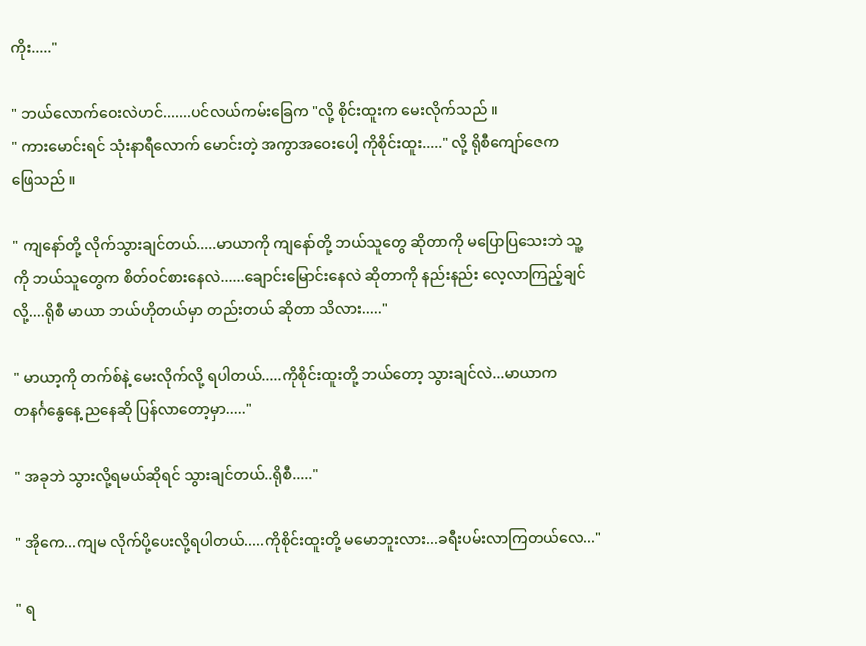ကိုး....."

" ဘယ်လောက်ဝေးလဲဟင်.......ပင်လယ်ကမ်းခြေက "လို့ စိုင်းထူးက မေးလိုက်သည် ။
" ကားမောင်းရင် သုံးနာရီလောက် မောင်းတဲ့ အကွာအဝေးပေါ့ ကိုစိုင်းထူး....." လို့ ရိုစီကျော်ဇေက
ဖြေသည် ။

" ကျနော်တို့ လိုက်သွားချင်တယ်.....မာယာကို ကျနော်တို့ ဘယ်သူတွေ ဆိုတာကို မပြောပြသေးဘဲ သူ့
ကို ဘယ်သူတွေက စိတ်ဝင်စားနေလဲ......ချောင်းမြောင်းနေလဲ ဆိုတာကို နည်းနည်း လေ့လာကြည့်ချင်
လို့....ရိုစီ မာယာ ဘယ်ဟိုတယ်မှာ တည်းတယ် ဆိုတာ သိလား....."

" မာယာ့ကို တက်စ်နဲ့ မေးလိုက်လို့ ရပါတယ်.....ကိုစိုင်းထူးတို့ ဘယ်တော့ သွားချင်လဲ...မာယာက
တနင်္ဂနွေနေ့ ညနေဆို ပြန်လာတော့မှာ....."

" အခုဘဲ သွားလို့ရမယ်ဆိုရင် သွားချင်တယ်..ရိုစီ....."

" အိုကေ...ကျမ လိုက်ပို့ပေးလို့ရပါတယ်.....ကိုစိုင်းထူးတို့ မမောဘူးလား...ခရီးပမ်းလာကြတယ်လေ..."

" ရ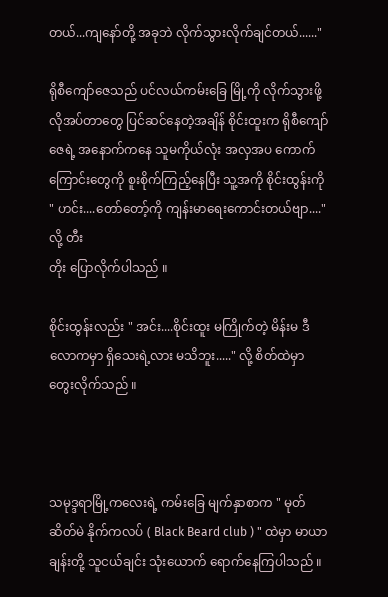တယ်...ကျနော်တို့ အခုဘဲ လိုက်သွားလိုက်ချင်တယ်......"

ရိုစီကျော်ဇေသည် ပင်လယ်ကမ်းခြေ မြို့ကို လိုက်သွားဖို့ လိုအပ်တာတွေ ပြင်ဆင်နေတဲ့အချိန် စိုင်းထူးက ရိုစီကျော်ဇေရဲ့ အနောက်ကနေ သူမကိုယ်လုံး အလှအပ ကောက်ကြောင်းတွေကို စူးစိုက်ကြည့်နေပြီး သူ့အကို စိုင်းထွန်းကို " ဟင်း....တော်တော့်ကို ကျန်းမာရေးကောင်းတယ်ဗျာ...." လို့ တီး
တိုး ပြောလိုက်ပါသည် ။

စိုင်းထွန်းလည်း " အင်း....စိုင်းထူး မကြိုက်တဲ့ မိန်းမ ဒီလောကမှာ ရှိသေးရဲ့လား မသိဘူး....." လို့ စိတ်ထဲမှာ တွေးလိုက်သည် ။



သမုဒ္ဒရာမြို့ကလေးရဲ့ ကမ်းခြေ မျက်နှာစာက " မုတ်ဆိတ်မဲ နိုက်ကလပ် ( Black Beard club ) " ထဲမှာ မာယာချန်းတို့ သူငယ်ချင်း သုံးယောက် ရောက်နေကြပါသည် ။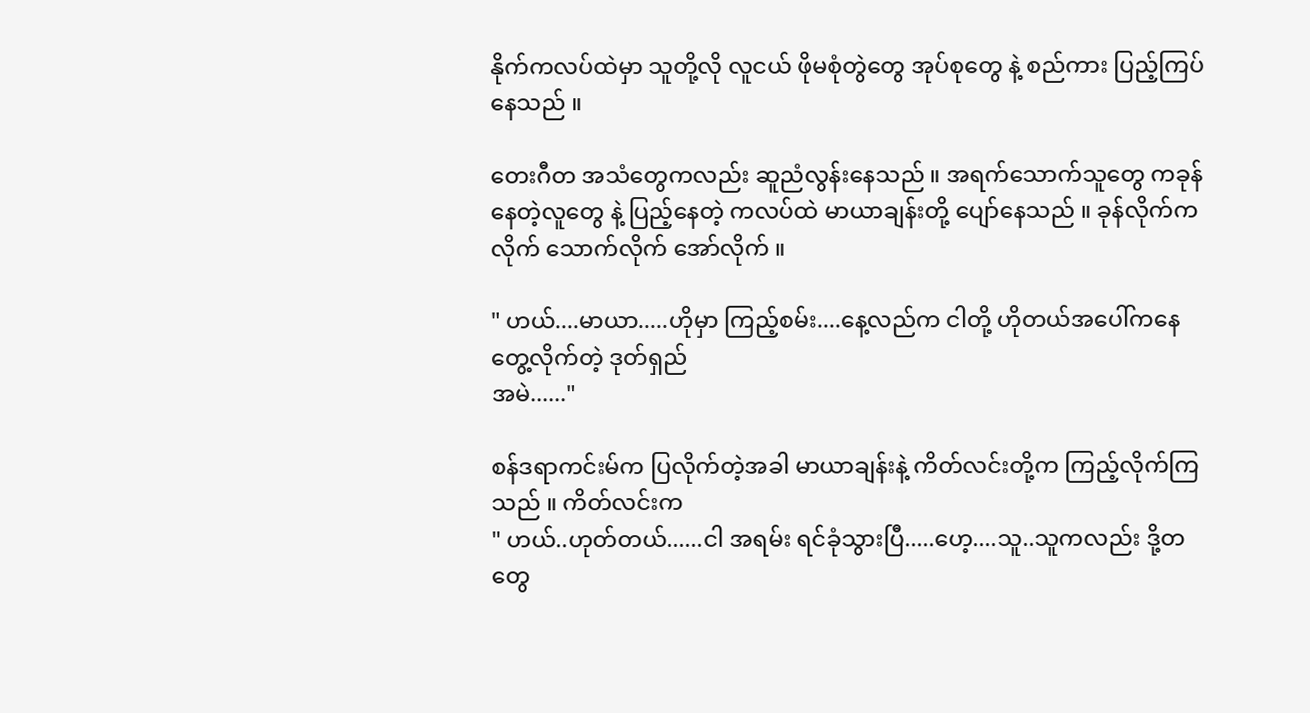နိုက်ကလပ်ထဲမှာ သူတို့လို လူငယ် ဖိုမစုံတွဲတွေ အုပ်စုတွေ နဲ့ စည်ကား ပြည့်ကြပ်နေသည် ။

တေးဂီတ အသံတွေကလည်း ဆူညံလွန်းနေသည် ။ အရက်သောက်သူတွေ ကခုန်နေတဲ့လူတွေ နဲ့ ပြည့်နေတဲ့ ကလပ်ထဲ မာယာချန်းတို့ ပျော်နေသည် ။ ခုန်လိုက်ကလိုက် သောက်လိုက် အော်လိုက် ။

" ဟယ်....မာယာ.....ဟိုမှာ ကြည့်စမ်း....နေ့လည်က ငါတို့ ဟိုတယ်အပေါ်ကနေ တွေ့လိုက်တဲ့ ဒုတ်ရှည်
အမဲ......"

စန်ဒရာကင်းမ်က ပြလိုက်တဲ့အခါ မာယာချန်းနဲ့ ကိတ်လင်းတို့က ကြည့်လိုက်ကြသည် ။ ကိတ်လင်းက
" ဟယ်..ဟုတ်တယ်......ငါ အရမ်း ရင်ခုံသွားပြီ.....ဟေ့....သူ..သူကလည်း ဒို့တတွေ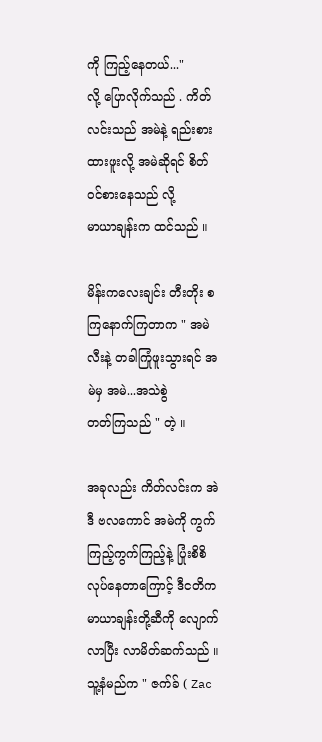ကို ကြည့်နေတယ်..."
လို့ ပြောလိုက်သည် . ကိတ်လင်းသည် အမဲနဲ့ ရည်းစားထားဖူးလို့ အမဲဆိုရင် စိတ်ဝင်စားနေသည် လို့
မာယာချန်းက ထင်သည် ။

မိန်းကလေးချင်း တီးတိုး စကြနောက်ကြတာက " အမဲလီးနဲ့ တခါကြုံဖူးသွားရင် အမဲမှ အမဲ...အသဲစွဲ
တတ်ကြသည် " တဲ့ ။

အခုလည်း ကိတ်လင်းက အဲဒီ ဗလကောင် အမဲကို ကွက်ကြည့်ကွက်ကြည့်နဲ့ ပြုံးစိစိ လုပ်နေတာကြောင့် ဒီငတိက မာယာချန်းတို့ဆီကို လျောက်လာပြီး လာမိတ်ဆက်သည် ။
သူ့နံမည်က " ဇက်ခ် ( Zac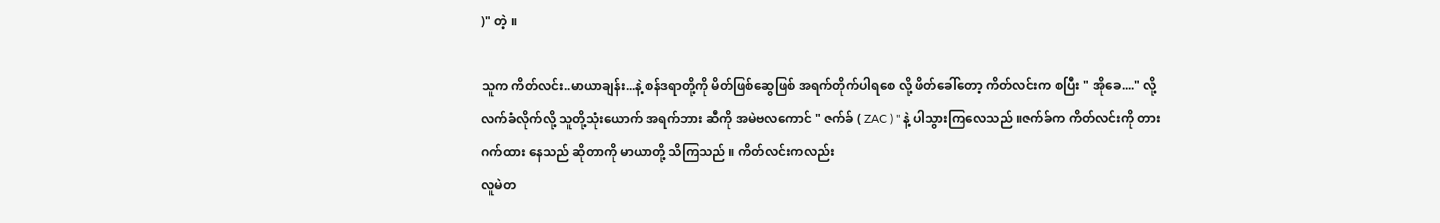)" တဲ့ ။

သူက ကိတ်လင်း..မာယာချန်း...နဲ့ စန်ဒရာတို့ကို မိတ်ဖြစ်ဆွေဖြစ် အရက်တိုက်ပါရစေ လို့ ဖိတ်ခေါ်တော့ ကိတ်လင်းက စပြီး " အိုခေ...." လို့ လက်ခံလိုက်လို့ သူတို့သုံးယောက် အရက်ဘား ဆီကို အမဲဗလကောင် " ဇက်ခ် ( ZAC ) " နဲ့ ပါသွားကြလေသည် ။ဇက်ခ်က ကိတ်လင်းကို တားဂက်ထား နေသည် ဆိုတာကို မာယာတို့ သိကြသည် ။ ကိတ်လင်းကလည်း
လူမဲတ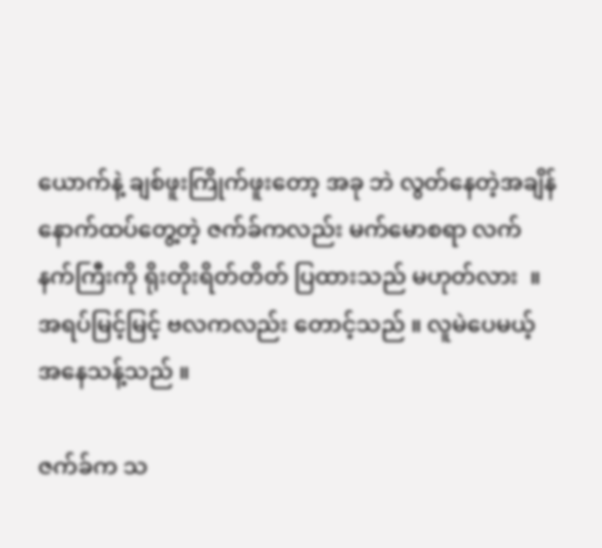ယောက်နဲ့ ချစ်ဖူးကြိုက်ဖူးတော့ အခု ဘဲ လွတ်နေတဲ့အချိန်  နောက်ထပ်တွေ့တဲ့ ဇက်ခ်ကလည်း မက်မောစရာ လက်နက်ကြီးကို ရိုးတိုးရိတ်တိတ် ပြထားသည် မဟုတ်လား  ။ အရပ်မြင့်မြင့် ဗလကလည်း တောင့်သည် ။ လူမဲပေမယ့် အနေသန့်သည် ။

ဇက်ခ်က သ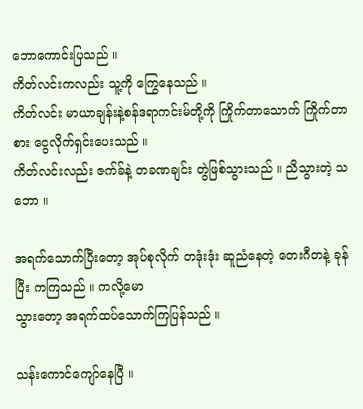ဘောကောင်းပြသည် ။
ကိတ်လင်းကလည်း သူ့ကို ကြွေနေသည် ။
ကိတ်လင်း မာယာချန်းနဲ့စန်ဒရာကင်းမ်တို့ကို ကြိုက်တာသောက် ကြိုက်တာစား ငွေလိုက်ရှင်းပေးသည် ။
ကိတ်လင်းလည်း ဇက်ခ်နဲ့ တခဏချင်း တွဲဖြစ်သွားသည် ။ ညိသွားတဲ့ သဘော ။

အရက်သောက်ပြီးတော့ အုပ်စုလိုက် တဒုံးဒုံး ဆူညံနေတဲ့ တေးဂီတနဲ့ ခုန်ပြီး ကကြသည် ။ ကလို့မော
သွားတော့ အရက်ထပ်သောက်ကြပြန်သည် ။

သန်းကောင်ကျော်နေပြီ ။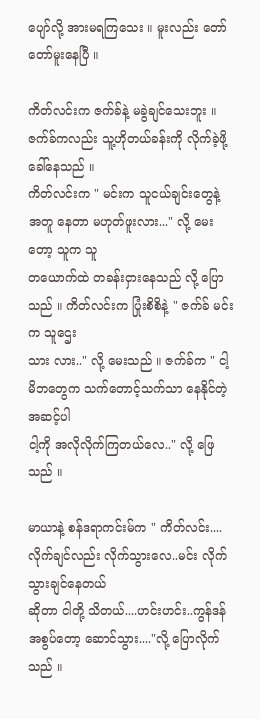ပျော်လို့ အားမရကြသေး ။ မူးလည်း တော်တော်မူးနေပြီ ။

ကိတ်လင်းက ဇက်ခ်နဲ့ မခွဲချင်သေးဘူး ။ ဇက်ခ်ကလည်း သူ့ဟိုတယ်ခန်းကို လိုက်ခဲ့ဖို့ ခေါ်နေသည် ။
ကိတ်လင်းက " မင်းက သူငယ်ချင်းတွေနဲ့ အတူ နေတာ မဟုတ်ဖူးလား..." လို့ မေးတော့ သူက သူ
တယောက်ထဲ တခန်းငှားနေသည် လို့ ပြောသည် ။ ကိတ်လင်းက ပြုံးစိစိနဲ့ " ဇက်ခ် မင်းက သူဌေး
သား လား.." လို့ မေးသည် ။ ဇက်ခ်က " ငါ့မိဘတွေက သက်တောင့်သက်သာ နေနိုင်တဲ့ အဆင့်ပါ
ငါ့ကို အလိုလိုက်ကြတယ်လေ.." လို့ ဖြေသည် ။

မာယာနဲ့ စန်ဒရာကင်းမ်က " ကိတ်လင်း....လိုက်ချင်လည်း လိုက်သွားလေ..မင်း လိုက်သွားချင်နေတယ်
ဆိုတာ ငါတို့ သိတယ်....ဟင်းဟင်း..ကွန်ဒန်အစွပ်တော့ ဆောင်သွား...."လို့ ပြောလိုက်သည် ။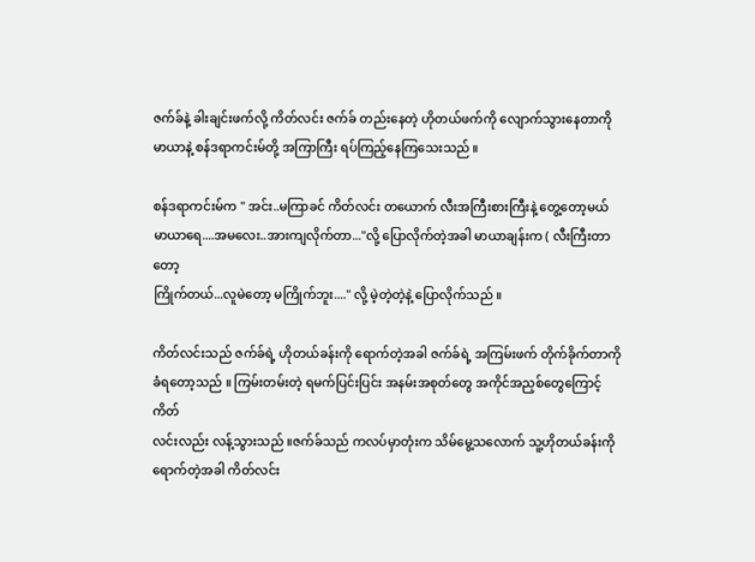ဇက်ခ်နဲ့ ခါးချင်းဖက်လို့ ကိတ်လင်း ဇက်ခ် တည်းနေတဲ့ ဟိုတယ်ဖက်ကို လျောက်သွားနေတာကို
မာယာနဲ့ စန်ဒရာကင်းမ်တို့ အကြာကြီး ရပ်ကြည့်နေကြသေးသည် ။

စန်ဒရာကင်းမ်က " အင်း..မကြာခင် ကိတ်လင်း တယောက် လီးအကြီးစားကြီးနဲ့ တွေ့တော့မယ်
မာယာရေ....အမလေး..အားကျလိုက်တာ..."လို့ ပြောလိုက်တဲ့အခါ မာယာချန်းက ( လီးကြီးတာတော့
ကြိုက်တယ်...လူမဲတော့ မကြိုက်ဘူး...." လို့ မဲ့တဲ့တဲ့နဲ့ ပြောလိုက်သည် ။

ကိတ်လင်းသည် ဇက်ခ်ရဲ့ ဟိုတယ်ခန်းကို ရောက်တဲ့အခါ ဇက်ခ်ရဲ့ အကြမ်းဖက် တိုက်ခိုက်တာကို
ခံရတော့သည် ။ ကြမ်းတမ်းတဲ့ ရမက်ပြင်းပြင်း အနမ်းအစုတ်တွေ အကိုင်အညှစ်တွေကြောင့် ကိတ်
လင်းလည်း လန့်သွားသည် ။ဇက်ခ်သည် ကလပ်မှာတုံးက သိမ်မွေ့သလောက် သူ့ဟိုတယ်ခန်းကို
ရောက်တဲ့အခါ ကိတ်လင်း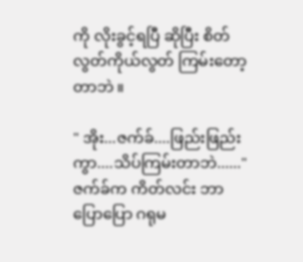ကို လိုးခွင့်ရပြီ ဆိုပြီး စိတ်လွတ်ကိုယ်လွတ် ကြမ်းတော့တာဘဲ ။

" အိုး...ဇက်ခ်....ဖြည်းဖြည်းကွာ....သိပ်ကြမ်းတာဘဲ......"
ဇက်ခ်က ကိတ်လင်း ဘာပြောပြော ဂရုမ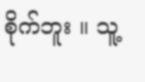စိုက်ဘူး ။ သူ့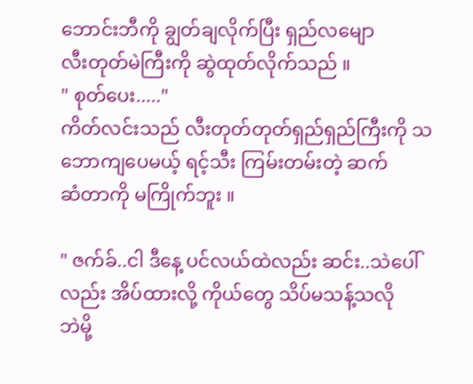ဘောင်းဘီကို ချွတ်ချလိုက်ပြီး ရှည်လမျော
လီးတုတ်မဲကြီးကို ဆွဲထုတ်လိုက်သည် ။
" စုတ်ပေး....."
ကိတ်လင်းသည် လီးတုတ်တုတ်ရှည်ရှည်ကြီးကို သဘောကျပေမယ့် ရင့်သီး ကြမ်းတမ်းတဲ့ ဆက်
ဆံတာကို မကြိုက်ဘူး ။

" ဇက်ခ်..ငါ ဒီနေ့ ပင်လယ်ထဲလည်း ဆင်း..သဲပေါ်လည်း အိပ်ထားလို့ ကိုယ်တွေ သိပ်မသန့်သလို
ဘဲမို့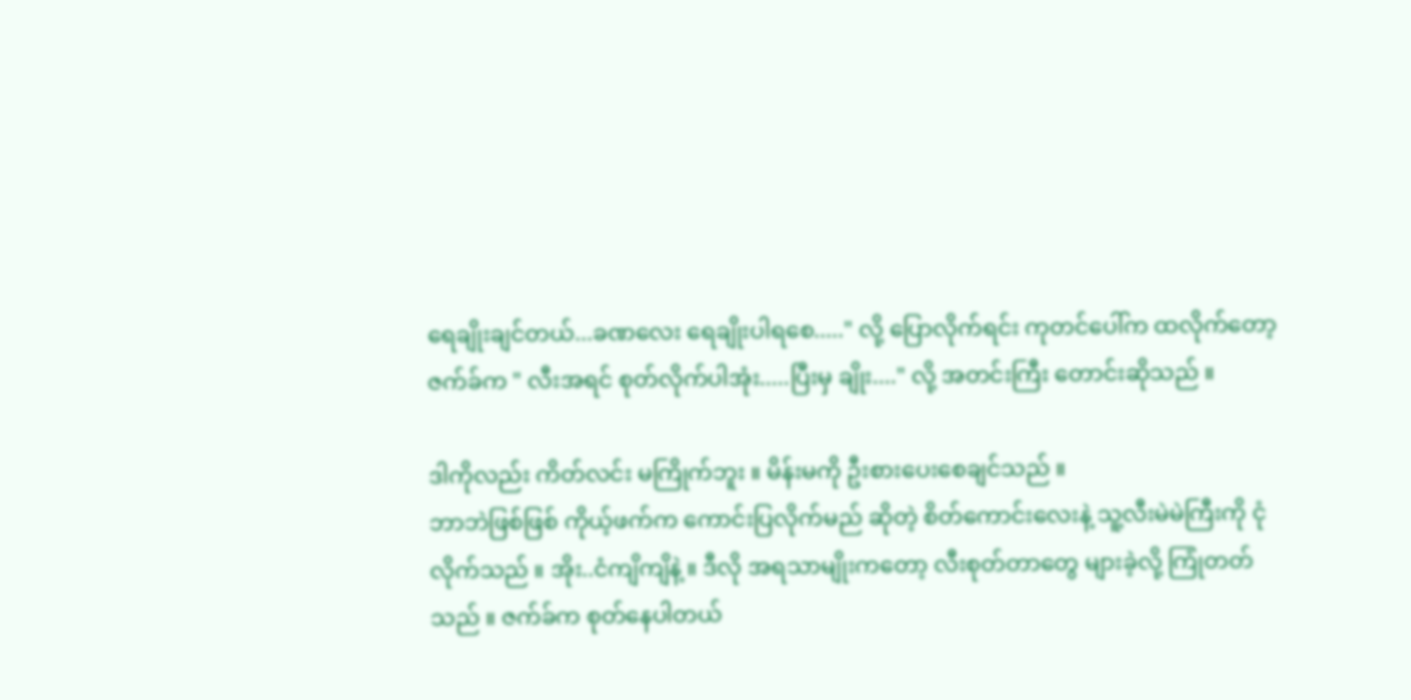ရေချိုးချင်တယ်...ခဏလေး ရေချိုးပါရစေ....." လို့ ပြောလိုက်ရင်း ကုတင်ပေါ်က ထလိုက်တော့
ဇက်ခ်က " လီးအရင် စုတ်လိုက်ပါအုံး.....ပြီးမှ ချိုး...." လို့ အတင်းကြီး တောင်းဆိုသည် ။

ဒါကိုလည်း ကိတ်လင်း မကြိုက်ဘူး ။ မိန်းမကို ဦးစားပေးစေချင်သည် ။
ဘာဘဲဖြစ်ဖြစ် ကိုယ့်ဖက်က ကောင်းပြလိုက်မည် ဆိုတဲ့ စိတ်ကောင်းလေးနဲ့ သူ့လီးမဲမဲကြီးကို ငုံ
လိုက်သည် ။ အိုး..ငံကျိကျိနဲ့ ။ ဒီလို အရသာမျိုးကတော့ လီးစုတ်တာတွေ များခဲ့လို့ ကြုံတတ်
သည် ။ ဇက်ခ်က စုတ်နေပါတယ်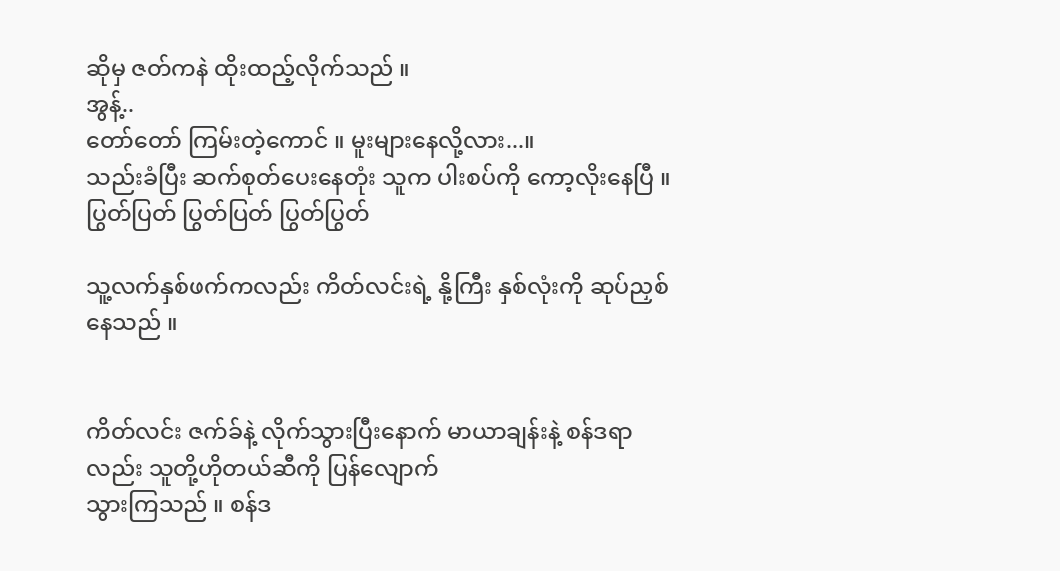ဆိုမှ ဇတ်ကနဲ ထိုးထည့်လိုက်သည် ။
အွန့်..
တော်တော် ကြမ်းတဲ့ကောင် ။ မူးများနေလို့လား...။
သည်းခံပြီး ဆက်စုတ်ပေးနေတုံး သူက ပါးစပ်ကို ကော့လိုးနေပြီ ။
ပြွတ်ပြတ် ပြွတ်ပြတ် ပြွတ်ပြွတ်

သူ့လက်နှစ်ဖက်ကလည်း ကိတ်လင်းရဲ့ နို့ကြီး နှစ်လုံးကို ဆုပ်ညှစ်နေသည် ။


ကိတ်လင်း ဇက်ခ်နဲ့ လိုက်သွားပြီးနောက် မာယာချန်းနဲ့ စန်ဒရာလည်း သူတို့ဟိုတယ်ဆီကို ပြန်လျောက်
သွားကြသည် ။ စန်ဒ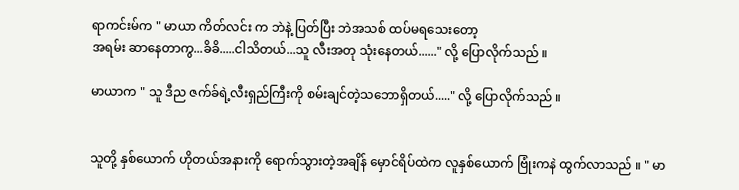ရာကင်းမ်က " မာယာ ကိတ်လင်း က ဘဲနဲ့ ပြတ်ပြီး ဘဲအသစ် ထပ်မရသေးတော့
အရမ်း ဆာနေတာကွ...ခိခိ.....ငါသိတယ်...သူ လီးအတု သုံးနေတယ်......" လို့ ပြောလိုက်သည် ။

မာယာက " သူ ဒီည ဇက်ခ်ရဲ့လီးရှည်ကြီးကို စမ်းချင်တဲ့သဘောရှိတယ်....." လို့ ပြောလိုက်သည် ။


သူတို့ နှစ်ယောက် ဟိုတယ်အနားကို ရောက်သွားတဲ့အချိန် မှောင်ရိပ်ထဲက လူနှစ်ယောက် ဗြုံးကနဲ ထွက်လာသည် ။ " မာ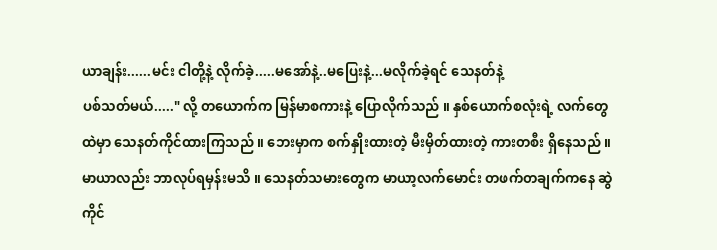ယာချန်း......မင်း ငါတို့နဲ့ လိုက်ခဲ့.....မအော်နဲ့..မပြေးနဲ့...မလိုက်ခဲ့ရင် သေနတ်နဲ့
ပစ်သတ်မယ်....." လို့ တယောက်က မြန်မာစကားနဲ့ ပြောလိုက်သည် ။ နှစ်ယောက်စလုံးရဲ့ လက်တွေ
ထဲမှာ သေနတ်ကိုင်ထားကြသည် ။ ဘေးမှာက စက်နှိုးထားတဲ့ မီးမှိတ်ထားတဲ့ ကားတစီး ရှိနေသည် ။
မာယာလည်း ဘာလုပ်ရမှန်းမသိ ။ သေနတ်သမားတွေက မာယာ့လက်မောင်း တဖက်တချက်ကနေ ဆွဲ
ကိုင်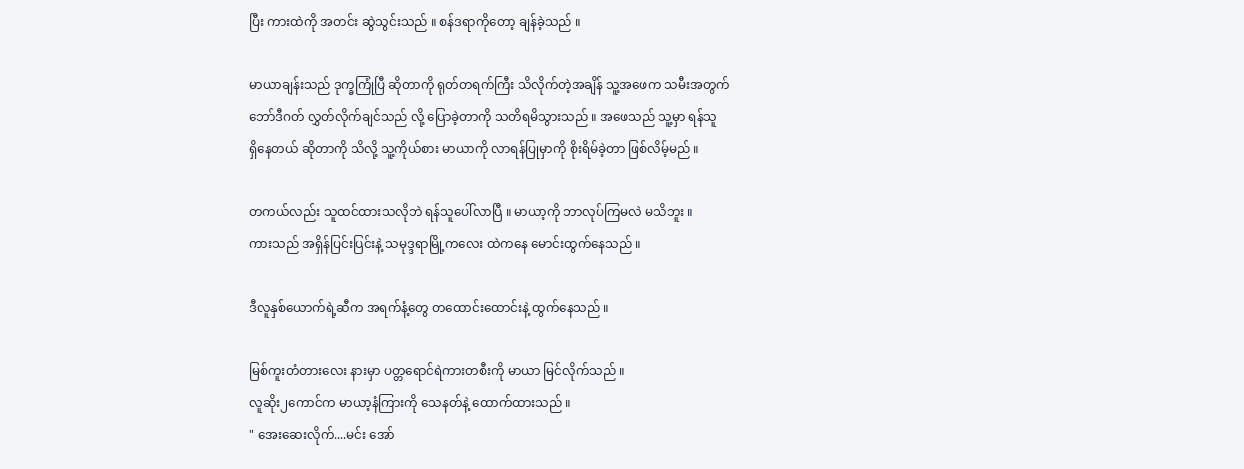ပြီး ကားထဲကို အတင်း ဆွဲသွင်းသည် ။ စန်ဒရာကိုတော့ ချန်ခဲ့သည် ။

မာယာချန်းသည် ဒုက္ခကြုံပြီ ဆိုတာကို ရုတ်တရက်ကြီး သိလိုက်တဲ့အချိန် သူ့အဖေက သမီးအတွက်
ဘော်ဒီဂတ် လွှတ်လိုက်ချင်သည် လို့ ပြောခဲ့တာကို သတိရမိသွားသည် ။ အဖေသည် သူ့မှာ ရန်သူ
ရှိနေတယ် ဆိုတာကို သိလို့ သူ့ကိုယ်စား မာယာကို လာရန်ပြုမှာကို စိုးရိမ်ခဲ့တာ ဖြစ်လိမ့်မည် ။

တကယ်လည်း သူထင်ထားသလိုဘဲ ရန်သူပေါ်လာပြီ ။ မာယာ့ကို ဘာလုပ်ကြမလဲ မသိဘူး ။
ကားသည် အရှိန်ပြင်းပြင်းနဲ့ သမုဒ္ဒရာမြို့ကလေး ထဲကနေ မောင်းထွက်နေသည် ။

ဒီလူနှစ်ယောက်ရဲ့ဆီက အရက်နံ့တွေ တထောင်းထောင်းနဲ့ ထွက်နေသည် ။

မြစ်ကူးတံတားလေး နားမှာ ပတ္တရောင်ရဲကားတစီးကို မာယာ မြင်လိုက်သည် ။
လူဆိုး၂ကောင်က မာယာ့နံကြားကို သေနတ်နဲ့ ထောက်ထားသည် ။
" အေးဆေးလိုက်....မင်း အော်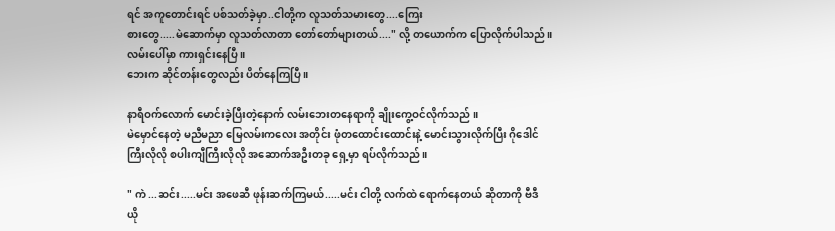ရင် အကူတောင်းရင် ပစ်သတ်ခဲ့မှာ..ငါတို့က လူသတ်သမားတွေ....ကြေး
စားတွေ.....မဲဆောက်မှာ လူသတ်လာတာ တော်တော်များတယ်...." လို့ တယောက်က ပြောလိုက်ပါသည်။
လမ်းပေါ်မှာ ကားရှင်းနေပြီ ။
ဘေးက ဆိုင်တန်းတွေလည်း ပိတ်နေကြပြီ ။

နာရီဝက်လောက် မောင်းခဲ့ပြီးတဲ့နောက် လမ်းဘေးတနေရာကို ချိုးကွေ့ဝင်လိုက်သည် ။
မဲမှောင်နေတဲ့ မညီမညာ မြေလမ်းကလေး အတိုင်း ဖုံတထောင်းထောင်းနဲ့ မောင်းသွားလိုက်ပြီး ဂိုဒေါင်
ကြီးလိုလို စပါးကျီကြီးလိုလို အဆောက်အဦးတခု ရှေ့မှာ ရပ်လိုက်သည် ။

" ကဲ ...ဆင်း.....မင်း အဖေဆီ ဖုန်းဆက်ကြမယ်.....မင်း ငါတို့ လက်ထဲ ရောက်နေတယ် ဆိုတာကို ဗီဒီ
ယို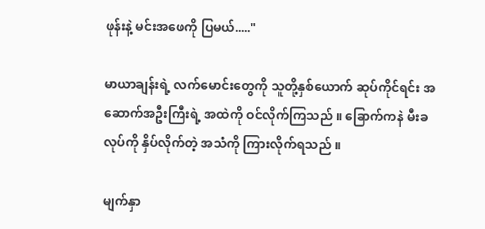ဖုန်းနဲ့ မင်းအဖေကို ပြမယ်....."

မာယာချန်းရဲ့ လက်မောင်းတွေကို သူတို့နှစ်ယောက် ဆုပ်ကိုင်ရင်း အဆောက်အဦးကြီးရဲ့ အထဲကို ဝင်လိုက်ကြသည် ။ ခြောက်ကနဲ မီးခလုပ်ကို နှိပ်လိုက်တဲ့ အသံကို ကြားလိုက်ရသည် ။

မျက်နှာ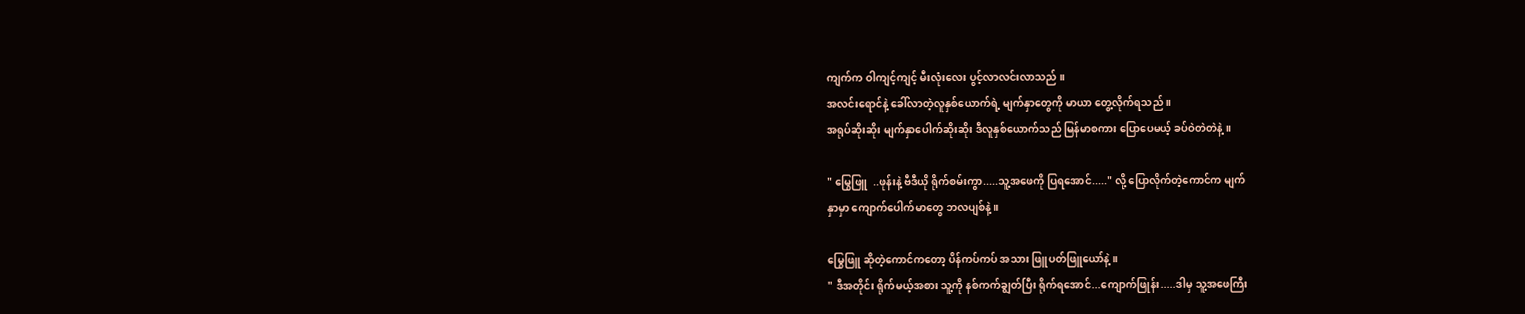ကျက်က ဝါကျင့်ကျင့် မီးလုံးလေး ပွင့်လာလင်းလာသည် ။
အလင်းရောင်နဲ့ ခေါ်လာတဲ့လူနှစ်ယောက်ရဲ့ မျက်နှာတွေကို မာယာ တွေ့လိုက်ရသည် ။
အရုပ်ဆိုးဆိုး မျက်နှာပေါက်ဆိုးဆိုး ဒီလူနှစ်ယောက်သည် မြန်မာစကား ပြောပေမယ့် ခပ်ဝဲတဲတဲနဲ့ ။

" မြွေဖြူ  ..ဖုန်းနဲ့ ဗီဒီယို ရိုက်စမ်းကွာ.....သူ့အဖေကို ပြရအောင်....." လို့ ပြောလိုက်တဲ့ကောင်က မျက်
နှာမှာ ကျောက်ပေါက်မာတွေ ဘလပျစ်နဲ့ ။

မြွေဖြူ ဆိုတဲ့ကောင်ကတော့ ပိန်ကပ်ကပ် အသား ဖြူပတ်ဖြူယော်နဲ့ ။
" ဒီအတိုင်း ရိုက်မယ့်အစား သူ့ကို နစ်ကက်ချွတ်ပြီး ရိုက်ရအောင်...ကျောက်ဖြုန်း.....ဒါမှ သူ့အဖေကြီး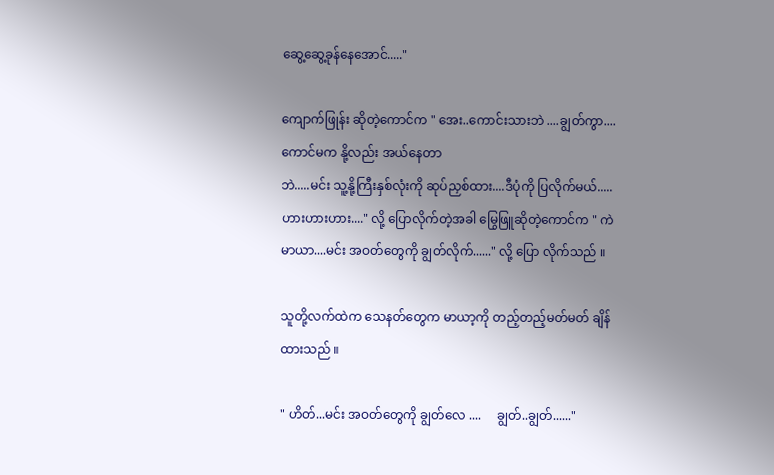ဆွေ့ဆွေ့ခုန်နေအောင်....."

ကျောက်ဖြုန်း ဆိုတဲ့ကောင်က " အေး..ကောင်းသားဘဲ ....ချွတ်ကွာ....ကောင်မက နို့လည်း အယ်နေတာ
ဘဲ.....မင်း သူ့နို့ကြီးနှစ်လုံးကို ဆုပ်ညှစ်ထား....ဒီပုံကို ပြလိုက်မယ်.....ဟားဟားဟား...." လို့ ပြောလိုက်တဲ့အခါ မြွေဖြူဆိုတဲ့ကောင်က " ကဲ မာယာ....မင်း အဝတ်တွေကို ချွတ်လိုက်......" လို့ ပြော လိုက်သည် ။

သူတို့လက်ထဲက သေနတ်တွေက မာယာ့ကို တည့်တည့်မတ်မတ် ချိန်ထားသည် ။

" ဟိတ်...မင်း အဝတ်တွေကို ချွတ်လေ ....     ချွတ်..ချွတ်......"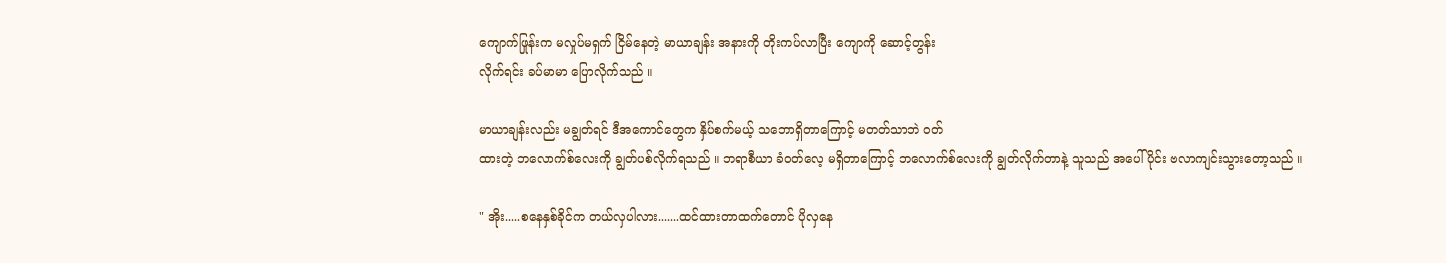ကျောက်ဖြုန်းက မလှုပ်မရှက် ငြိမ်နေတဲ့ မာယာချန်း အနားကို တိုးကပ်လာပြီး ကျောကို ဆောင့်တွန်း
လိုက်ရင်း ခပ်မာမာ ပြောလိုက်သည် ။

မာယာချန်းလည်း မချွတ်ရင် ဒီအကောင်တွေက နှိပ်စက်မယ့် သဘောရှိတာကြောင့် မတတ်သာဘဲ ဝတ်
ထားတဲ့ ဘလောက်စ်လေးကို ချွတ်ပစ်လိုက်ရသည် ။ ဘရာစီယာ ခံဝတ်လေ့ မရှိတာကြောင့် ဘလောက်စ်လေးကို ချွတ်လိုက်တာနဲ့ သူသည် အပေါ်ပိုင်း ဗလာကျင်းသွားတော့သည် ။

" အိုး.....စနေနှစ်ခိုင်က တယ်လှပါလား.......ထင်ထားတာထက်တောင် ပိုလှနေ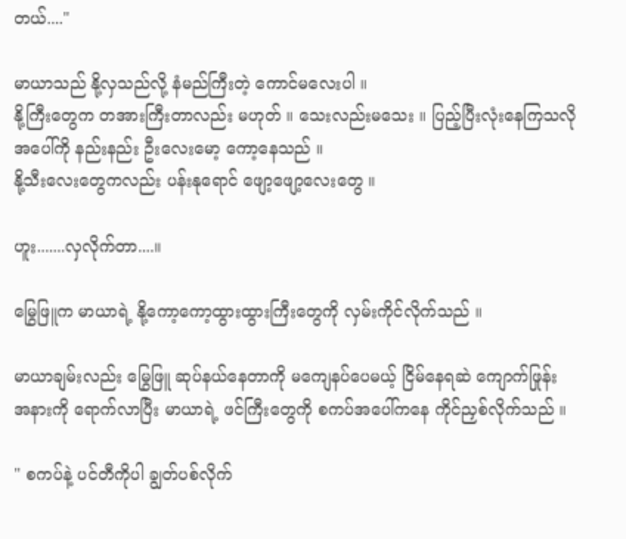တယ်...."

မာယာသည် နို့လှသည်လို့ နံမည်ကြီးတဲ့ ကောင်မလေးပါ ။
နို့ကြီးတွေက တအားကြီးတာလည်း မဟုတ် ။ သေးလည်းမသေး ။ ပြည့်ပြီးလုံးနေကြသလို
အပေါ်ကို နည်းနည်း ဦးလေးမော့ ကော့နေသည် ။
နို့သီးလေးတွေကလည်း ပန်းနုရောင် ဖျော့ဖျော့လေးတွေ ။

ဟူး.......လှလိုက်တာ....။

မြွေဖြူက မာယာရဲ့ နို့ကော့ကော့ထွားထွားကြီးတွေကို လှမ်းကိုင်လိုက်သည် ။

မာယာချမ်းလည်း မြွေဖြူ ဆုပ်နယ်နေတာကို မကျေနပ်ပေမယ့် ငြိမ်နေရဆဲ ကျောက်ဖြုန်း
အနားကို ရောက်လာပြီး မာယာရဲ့ ဖင်ကြီးတွေကို စကပ်အပေါ်ကနေ ကိုင်ညှစ်လိုက်သည် ။

" စကပ်နဲ့ ပင်တီကိုပါ ချွတ်ပစ်လိုက်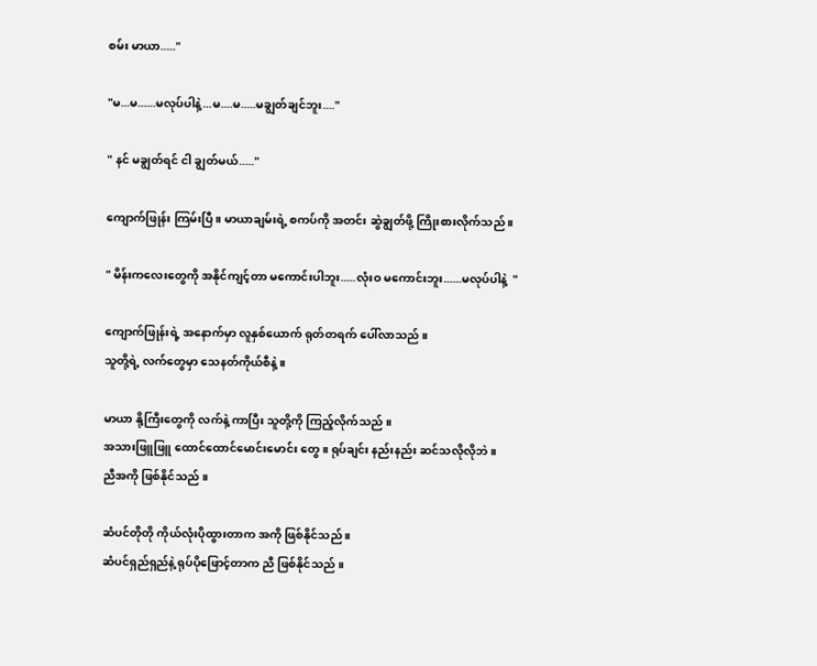စမ်း မာယာ....."

"မ...မ......မလုပ်ပါနဲ့...မ....မ.....မချွတ်ချင်ဘူး...."

" နင် မချွတ်ရင် ငါ ချွတ်မယ်....."

ကျောက်ဖြုန်း ကြမ်းပြီ ။ မာယာချမ်းရဲ့ စကပ်ကို အတင်း ဆွဲချွတ်ဖို့ ကြိုးစားလိုက်သည် ။

" မိန်းကလေးတွေကို အနိုင်ကျင့်တာ မကောင်းပါဘူး.....လုံးဝ မကောင်းဘူး......မလုပ်ပါနဲ့  "

ကျောက်ဖြုန်းရဲ့ အနောက်မှာ လူနှစ်ယောက် ရုတ်တရက် ပေါ်လာသည် ။
သူတို့ရဲ့ လက်တွေမှာ သေနတ်ကိုယ်စီနဲ့ ။

မာယာ နို့ကြီးတွေကို လက်နဲ့ ကာပြီး သူတို့ကို ကြည့်လိုက်သည် ။
အသားဖြူဖြူ ထောင်ထောင်မောင်းမောင်း တွေ ။ ရုပ်ချင်း နည်းနည်း ဆင်သလိုလိုဘဲ ။
ညီအကို ဖြစ်နိုင်သည် ။

ဆံပင်တိုတို ကိုယ်လုံးပိုထွားတာက အကို ဖြစ်နိုင်သည် ။
ဆံပင်ရှည်ရှည်နဲ့ ရုပ်ပိုဖြောင့်တာက ညီ ဖြစ်နိုင်သည် ။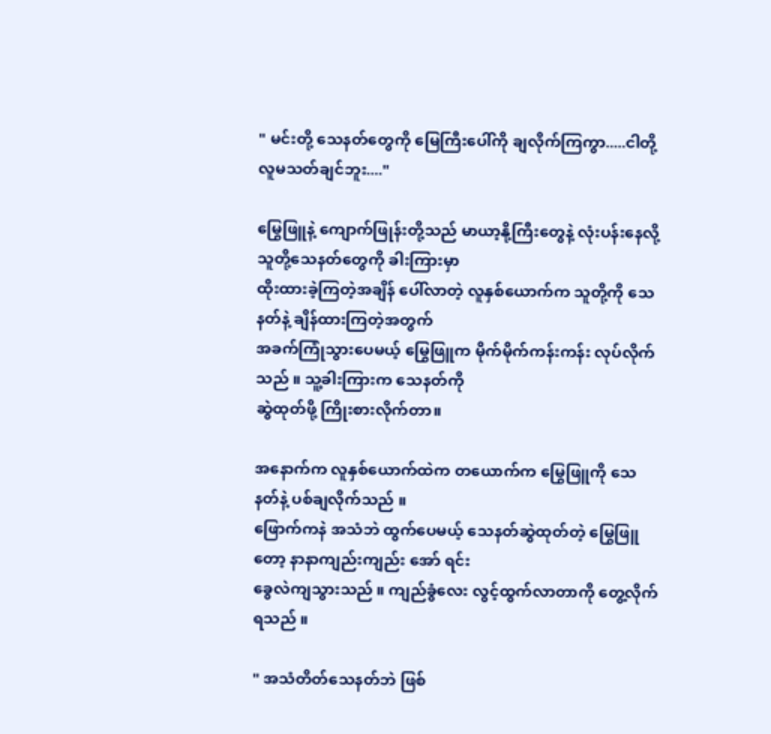" မင်းတို့ သေနတ်တွေကို မြေကြီးပေါ်ကို ချလိုက်ကြကွာ.....ငါတို့ လူမသတ်ချင်ဘူး...."

မြွေဖြူနဲ့ ကျောက်ဖြုန်းတို့သည် မာယာ့နို့ကြီးတွေနဲ့ လုံးပန်းနေလို့ သူတို့သေနတ်တွေကို ခါးကြားမှာ
ထိုးထားခဲ့ကြတဲ့အချိန် ပေါ်လာတဲ့ လူနှစ်ယောက်က သူတို့ကို သေနတ်နဲ့ ချိန်ထားကြတဲ့အတွက်
အခက်ကြုံသွားပေမယ့် မြွေဖြူက မိုက်မိုက်ကန်းကန်း လုပ်လိုက်သည် ။ သူ့ခါးကြားက သေနတ်ကို
ဆွဲထုတ်ဖို့ ကြိုးစားလိုက်တာ။

အနောက်က လူနှစ်ယောက်ထဲက တယောက်က မြွေဖြူကို သေနတ်နဲ့ ပစ်ချလိုက်သည် ။
ဖြောက်ကနဲ အသံဘဲ ထွက်ပေမယ့် သေနတ်ဆွဲထုတ်တဲ့ မြွေဖြူတော့ နာနာကျည်းကျည်း အော် ရင်း
ခွေလဲကျသွားသည် ။ ကျည်ခွံလေး လွင့်ထွက်လာတာကို တွေ့လိုက်ရသည် ။

" အသံတိတ်သေနတ်ဘဲ ဖြစ်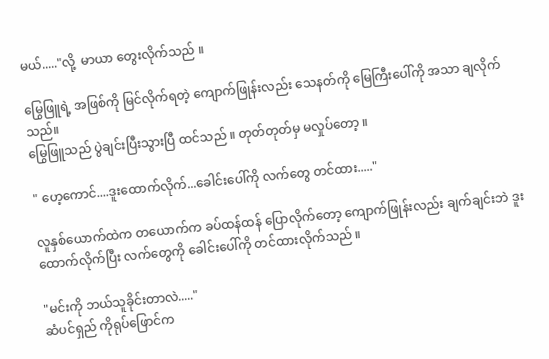မယ်....."လို့  မာယာ တွေးလိုက်သည် ။

မြွေဖြူရဲ့ အဖြစ်ကို မြင်လိုက်ရတဲ့ ကျောက်ဖြုန်းလည်း သေနတ်ကို မြေကြီးပေါ်ကို အသာ ချလိုက်သည်။
မြွေဖြူသည် ပွဲချင်းပြီးသွားပြီ ထင်သည် ။ တုတ်တုတ်မှ မလှုပ်တော့ ။

" ဟေ့ကောင်....ဒူးထောက်လိုက်...ခေါင်းပေါ်ကို လက်တွေ တင်ထား....."

လူနှစ်ယောက်ထဲက တယောက်က ခပ်ထန်ထန် ပြောလိုက်တော့ ကျောက်ဖြုန်းလည်း ချက်ချင်းဘဲ ဒူးထောက်လိုက်ပြီး လက်တွေကို ခေါင်းပေါ်ကို တင်ထားလိုက်သည် ။

"မင်းကို ဘယ်သူခိုင်းတာလဲ....."
ဆံပင်ရှည် ကိုရုပ်ဖြောင်က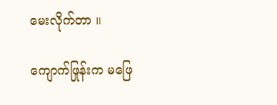မေးလိုက်တာ ။

ကျောက်ဖြုန်းက မဖြေ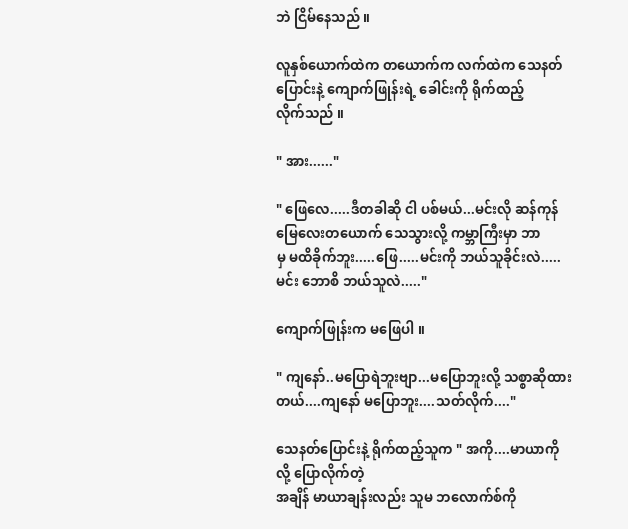ဘဲ ငြိမ်နေသည် ။

လူနှစ်ယောက်ထဲက တယောက်က လက်ထဲက သေနတ်ပြောင်းနဲ့ ကျောက်ဖြုန်းရဲ့ ခေါင်းကို ရိုက်ထည့်
လိုက်သည် ။

" အား......"

" ဖြေလေ.....ဒီတခါဆို ငါ ပစ်မယ်...မင်းလို ဆန်ကုန်မြေလေးတယောက် သေသွားလို့ ကမ္ဘာကြီးမှာ ဘာ
မှ မထိခိုက်ဘူး.....ဖြေ.....မင်းကို ဘယ်သူခိုင်းလဲ.....မင်း ဘောစိ ဘယ်သူလဲ....."

ကျောက်ဖြုန်းက မဖြေပါ ။

" ကျနော်..မပြောရဲဘူးဗျာ...မပြောဘူးလို့ သစ္စာဆိုထားတယ်....ကျနော် မပြောဘူး....သတ်လိုက်...."

သေနတ်ပြောင်းနဲ့ ရိုက်ထည့်သူက " အကို....မာယာကို လို့ ပြောလိုက်တဲ့
အချိန် မာယာချန်းလည်း သူမ ဘလောက်စ်ကို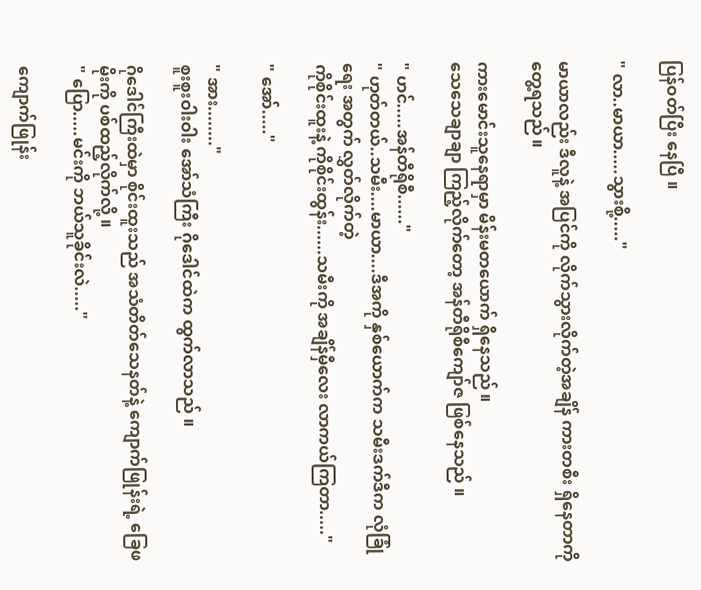ပြန်ဝတ်ပြီး နေပြီ ။

" လာ..မာယာ.....သွားစို့....."

မာယာလည်း ဒီလူနဲ့ အပြင်ကို လိုက်သွားလိုက်တဲ့အချိန် ကားတစီး ရှိနေတာကို တွေ့ရသည် ။

ကားမောင်းသူနေရာမှာ မိန်းမတယောက် ရှိနေသည် ။
သေသေချာချာ ကြည့်လိုက်တော့ အန်တီရိုစီကျော်ဇ ဖြစ်နေသည် ။

" ဟင်.....အန်တီရိုစီ......"
" ဟုတ်တယ်..သမီး....မာယာ....ဒီအကို နှစ်ယောက်က သမီးဒက်ဒီက လုံခြုံရေး အတွက် လွှတ်လိုက်တဲ့
ကိုစိုင်းထူးနဲ့ ကိုစိုင်းထွန်း......သမီးကို အချိန်မှီလေး လာကယ်ကြတာ....."

" အော်....."

" အား........"
စူးစူးဝါးဝါး အော်သံကြီး ဂိုဒေါင်ထဲက ထွက်လာသည် ။

ဂိုဒေါင်ကြီးထဲမှာ စိုင်းထူးသည် အသံတိတ်သေနတ်နဲ့ ကျောက်ဖြုန်းရဲ့ ခြေဖမိုးကို ပစ်ထည့်လိုက်လို့ ။
" ပြော.....မင်းကို ဘယ်သူခိုင်းလဲ....."

ကျောက်ဖြုန်း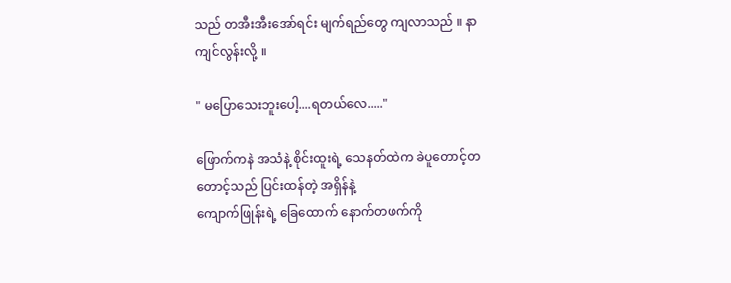သည် တအီးအီးအော်ရင်း မျက်ရည်တွေ ကျလာသည် ။ နာကျင်လွန်းလို့ ။

" မပြောသေးဘူးပေါ့....ရတယ်လေ....."

ဖြောက်ကနဲ အသံနဲ့ စိုင်းထူးရဲ့ သေနတ်ထဲက ခဲပူတောင့်တတောင့်သည် ပြင်းထန်တဲ့ အရှိန်နဲ့
ကျောက်ဖြုန်းရဲ့ ခြေထောက် နောက်တဖက်ကို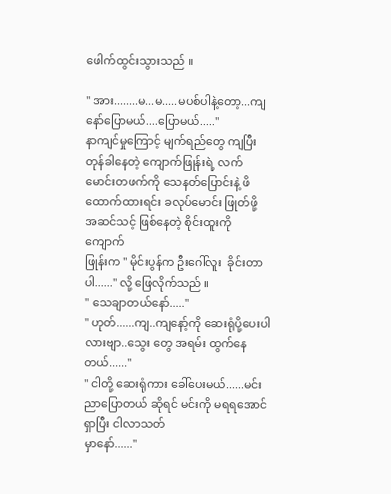ဖေါက်ထွင်းသွားသည် ။

" အား........မ...မ.....မပစ်ပါနဲ့တော့...ကျနော်ပြောမယ်....ပြောမယ်....."
နာကျင်မှုကြောင့် မျက်ရည်တွေ ကျပြီး တုန်ခါနေတဲ့ ကျောက်ဖြုန်းရဲ့ လက်မောင်းတဖက်ကို သေနတ်ပြောင်းနဲ့ ဖိထောက်ထားရင်း ခလုပ်မောင်း ဖြုတ်ဖို့ အဆင်သင့် ဖြစ်နေတဲ့ စိုင်းထူးကို ကျောက်
ဖြုန်းက " မိုင်းပွန်က ဦးဂေါ်လူး  ခိုင်းတာပါ......" လို့ ဖြေလိုက်သည် ။
" သေချာတယ်နော်....."
" ဟုတ်......ကျ..ကျနော့်ကို ဆေးရုံပို့ပေးပါလားဗျာ..သွေး တွေ အရမ်း ထွက်နေတယ်......"
" ငါတို့ ဆေးရုံကား ခေါ်ပေးမယ်......မင်း ညာပြောတယ် ဆိုရင် မင်းကို မရရအောင် ရှာပြီး ငါလာသတ်
မှာနော်......"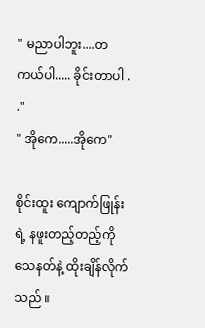" မညာပါဘူး....တကယ်ပါ..... ခိုင်းတာပါ . ."
" အိုကေ.....အိုကေ"

စိုင်းထူး ကျောက်ဖြုန်းရဲ့ နဖူးတည့်တည့်ကို သေနတ်နဲ့ ထိုးချိန်လိုက်သည် ။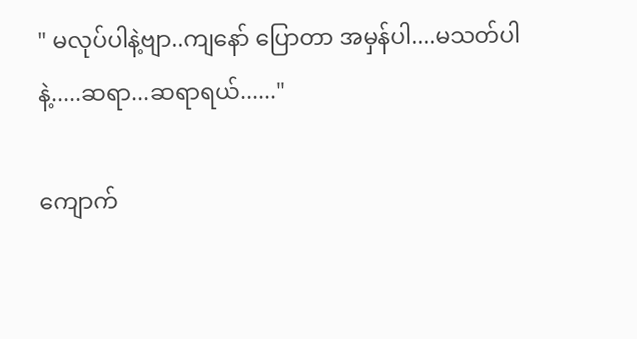" မလုပ်ပါနဲ့ဗျာ..ကျနော် ပြောတာ အမှန်ပါ....မသတ်ပါနဲ့.....ဆရာ...ဆရာရယ်......"

ကျောက်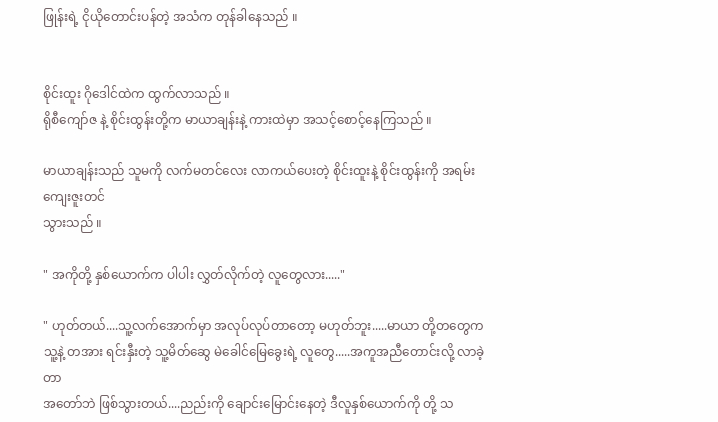ဖြုန်းရဲ့ ငိုယိုတောင်းပန်တဲ့ အသံက တုန်ခါနေသည် ။


စိုင်းထူး ဂိုဒေါင်ထဲက ထွက်လာသည် ။
ရိုစီကျော်ဇ နဲ့ စိုင်းထွန်းတို့က မာယာချန်းနဲ့ ကားထဲမှာ အသင့်စောင့်နေကြသည် ။

မာယာချန်းသည် သူမကို လက်မတင်လေး လာကယ်ပေးတဲ့ စိုင်းထူးနဲ့ စိုင်းထွန်းကို အရမ်း ကျေးဇူးတင်
သွားသည် ။

" အကိုတို့ နှစ်ယောက်က ပါပါး လွှတ်လိုက်တဲ့ လူတွေလား....."

" ဟုတ်တယ်....သူ့လက်အောက်မှာ အလုပ်လုပ်တာတော့ မဟုတ်ဘူး.....မာယာ တို့တတွေက
သူ့နဲ့ တအား ရင်းနှီးတဲ့ သူ့မိတ်ဆွေ မဲခေါင်မြေခွေးရဲ့ လူတွေ.....အကူအညီတောင်းလို့ လာခဲ့တာ
အတော်ဘဲ ဖြစ်သွားတယ်....ညည်းကို ချောင်းမြောင်းနေတဲ့ ဒီလူနှစ်ယောက်ကို တို့ သ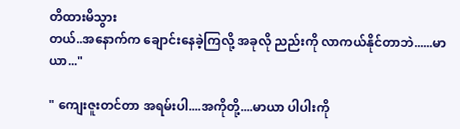တိထားမိသွား
တယ်..အနောက်က ချောင်းနေခဲ့ကြလို့ အခုလို ညည်းကို လာကယ်နိုင်တာဘဲ......မာယာ..."

" ကျေးဇူးတင်တာ အရမ်းပါ....အကိုတို့....မာယာ ပါပါးကို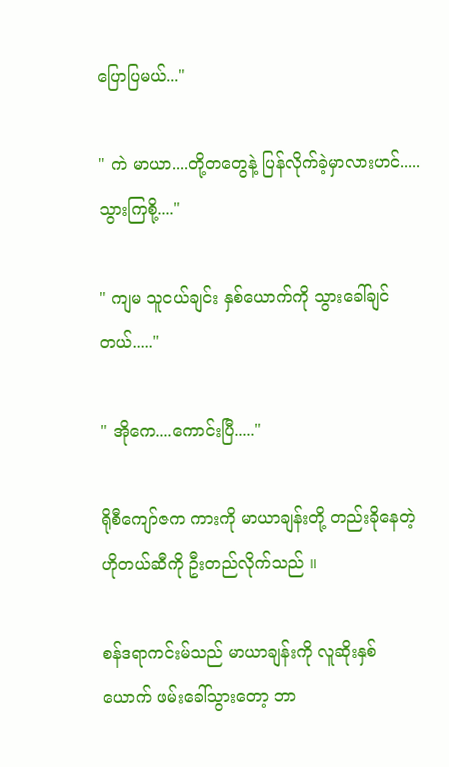ပြောပြမယ်..."

" ကဲ မာယာ....တို့တတွေနဲ့ ပြန်လိုက်ခဲ့မှာလားဟင်.....သွားကြစို့...."

" ကျမ သူငယ်ချင်း နှစ်ယောက်ကို သွားခေါ်ချင်တယ်....."

" အိုကေ....ကောင်းပြီ....."

ရိုစီကျော်ဇက ကားကို မာယာချန်းတို့ တည်းခိုနေတဲ့ ဟိုတယ်ဆီကို ဦးတည်လိုက်သည် ။

စန်ဒရာကင်းမ်သည် မာယာချန်းကို လူဆိုးနှစ်ယောက် ဖမ်းခေါ်သွားတော့ ဘာ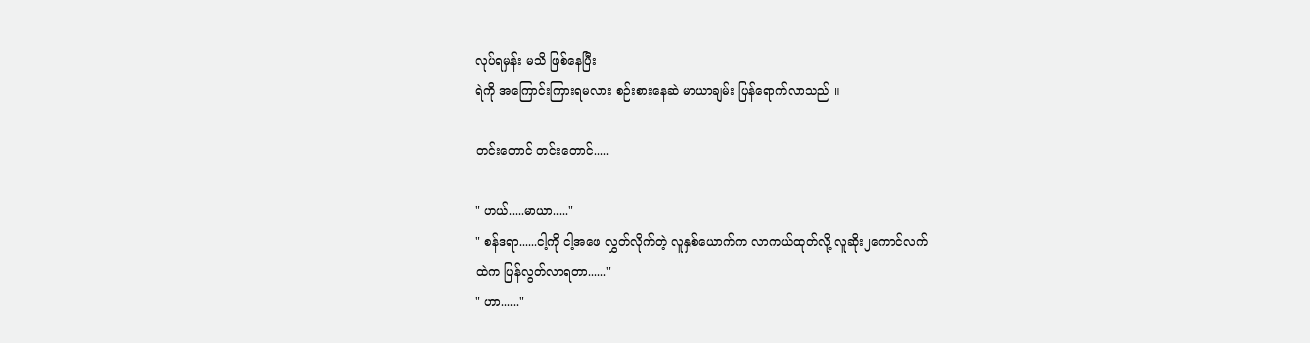လုပ်ရမှန်း မသိ ဖြစ်နေပြီး
ရဲကို အကြောင်းကြားရမလား စဉ်းစားနေဆဲ မာယာချမ်း ပြန်ရောက်လာသည် ။

တင်းတောင် တင်းတောင်.....

" ဟယ်.....မာယာ....."
" စန်ဒရာ......ငါ့ကို ငါ့အဖေ လွှတ်လိုက်တဲ့ လူနှစ်ယောက်က လာကယ်ထုတ်လို့ လူဆိုး၂ကောင်လက်
ထဲက ပြန်လွတ်လာရတာ......"
" ဟာ......"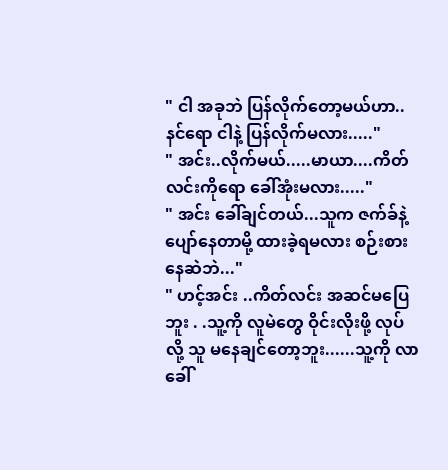" ငါ အခုဘဲ ပြန်လိုက်တော့မယ်ဟာ..နင်ရော ငါနဲ့ ပြန်လိုက်မလား....."
" အင်း..လိုက်မယ်.....မာယာ....ကိတ်လင်းကိုရော ခေါ်အုံးမလား....."
" အင်း ခေါ်ချင်တယ်...သူက ဇက်ခ်နဲ့ ပျော်နေတာမို့ ထားခဲ့ရမလား စဉ်းစားနေဆဲဘဲ..."
" ဟင့်အင်း ..ကိတ်လင်း အဆင်မပြေဘူး . .သူ့ကို လူမဲတွေ ဝိုင်းလိုးဖို့ လုပ်လို့ သူ မနေချင်တော့ဘူး......သူ့ကို လာခေါ်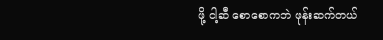ဖို့ ငါ့ဆီ စောစောကဘဲ ဖုန်းဆက်တယ်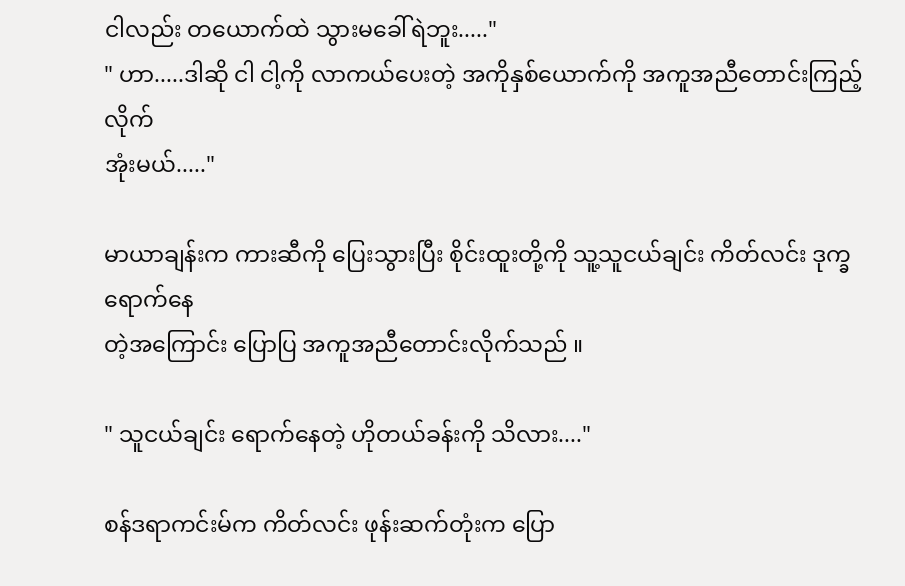ငါလည်း တယောက်ထဲ သွားမခေါ်ရဲဘူး....."
" ဟာ.....ဒါဆို ငါ ငါ့ကို လာကယ်ပေးတဲ့ အကိုနှစ်ယောက်ကို အကူအညီတောင်းကြည့်လိုက်
အုံးမယ်....."

မာယာချန်းက ကားဆီကို ပြေးသွားပြီး စိုင်းထူးတို့ကို သူ့သူငယ်ချင်း ကိတ်လင်း ဒုက္ခရောက်နေ
တဲ့အကြောင်း ပြောပြ အကူအညီတောင်းလိုက်သည် ။

" သူငယ်ချင်း ရောက်နေတဲ့ ဟိုတယ်ခန်းကို သိလား...."

စန်ဒရာကင်းမ်က ကိတ်လင်း ဖုန်းဆက်တုံးက ပြော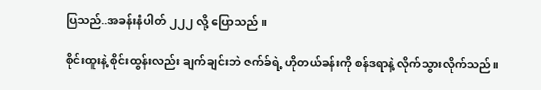ပြသည်..အခန်းနံပါတ် ၂၂၂ လို့ ပြောသည် ။

စိုင်းထူးနဲ့ စိုင်းထွန်းလည်း ချက်ချင်းဘဲ ဇက်ခ်ရဲ့ ဟိုတယ်ခန်းကို စန်ဒရာနဲ့ လိုက်သွားလိုက်သည်။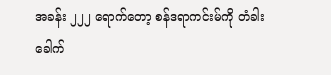အခန်း ၂၂၂ ရောက်တော့ စန်ဒရာကင်းမ်ကို တံခါး ခေါက်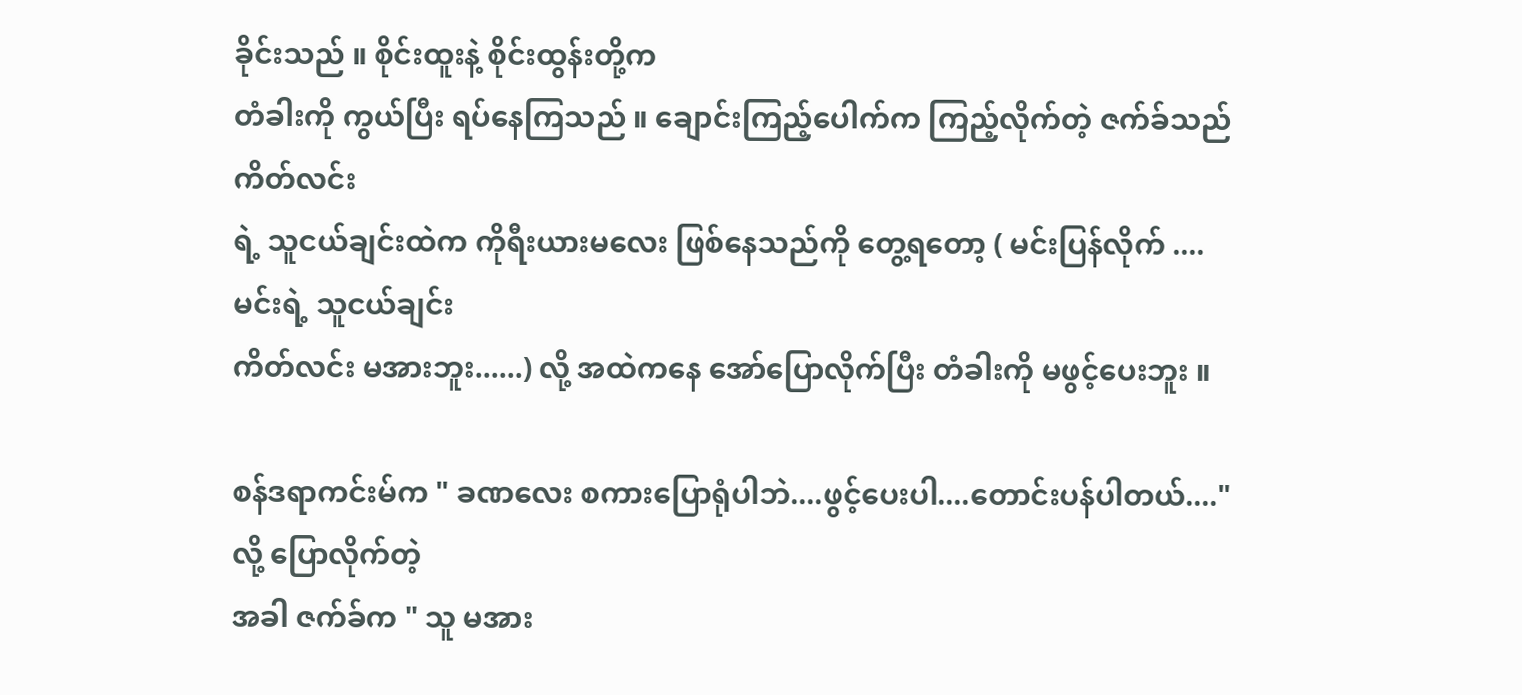ခိုင်းသည် ။ စိုင်းထူးနဲ့ စိုင်းထွန်းတို့က
တံခါးကို ကွယ်ပြီး ရပ်နေကြသည် ။ ချောင်းကြည့်ပေါက်က ကြည့်လိုက်တဲ့ ဇက်ခ်သည် ကိတ်လင်း
ရဲ့ သူငယ်ချင်းထဲက ကိုရီးယားမလေး ဖြစ်နေသည်ကို တွေ့ရတော့ ( မင်းပြန်လိုက် ....မင်းရဲ့ သူငယ်ချင်း
ကိတ်လင်း မအားဘူး......) လို့ အထဲကနေ အော်ပြောလိုက်ပြီး တံခါးကို မဖွင့်ပေးဘူး ။

စန်ဒရာကင်းမ်က " ခဏလေး စကားပြောရုံပါဘဲ....ဖွင့်ပေးပါ....တောင်းပန်ပါတယ်...." လို့ ပြောလိုက်တဲ့
အခါ ဇက်ခ်က " သူ မအား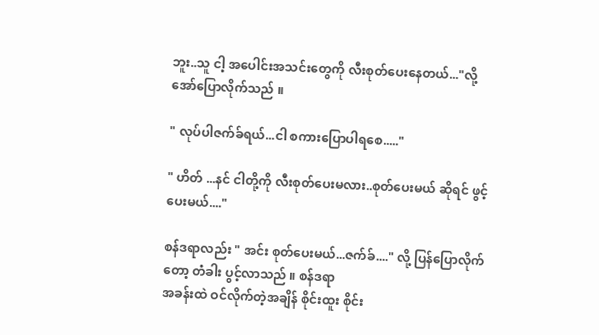ဘူး..သူ ငါ့ အပေါင်းအသင်းတွေကို လီးစုတ်ပေးနေတယ်..."လို့ အော်ပြောလိုက်သည် ။

" လုပ်ပါဇက်ခ်ရယ်...ငါ စကားပြောပါရစေ....."

" ဟိတ် ...နင် ငါတို့ကို လီးစုတ်ပေးမလား..စုတ်ပေးမယ် ဆိုရင် ဖွင့်ပေးမယ်...."

စန်ဒရာလည်း " အင်း စုတ်ပေးမယ်...ဇက်ခ်...." လို့ ပြန်ပြောလိုက်တော့ တံခါး ပွင့်လာသည် ။ စန်ဒရာ
အခန်းထဲ ဝင်လိုက်တဲ့အချိန် စိုင်းထူး စိုင်း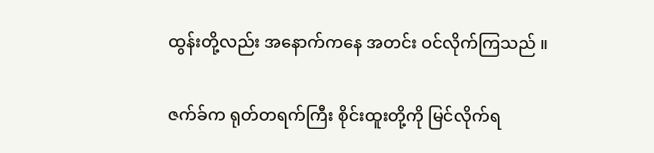ထွန်းတို့လည်း အနောက်ကနေ အတင်း ဝင်လိုက်ကြသည် ။

ဇက်ခ်က ရုတ်တရက်ကြီး စိုင်းထူးတို့ကို မြင်လိုက်ရ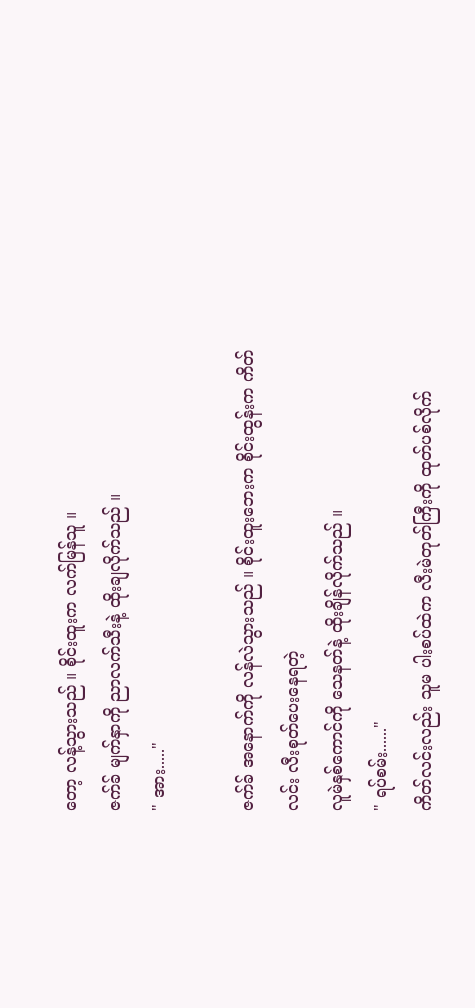တော့ လန့်သွားသည် ။ စိုင်းထူးက လက်မြန်သူ ။
ဇက်ခ် မျက်နှာကို ညာလက်သီးနဲ့ ထိုးချလိုက်သည် ။
" အား....."

ဇက်ခ် အနောက်ကို လန်လဲသွားသည် ။ စိုင်းထူးဘေးက စိုင်းထွန်းက ကိတ်လင်း လီးစုတ်ပေးနေရတဲ့
လူမဲနှစ်ကောင်ကို သေနတ်နဲ့ ထိုးချိန်လိုက်သည် ။
" ရပ်စမ်း......"
ကိတ်လင်းလည်း သူမ ပါးစပ်ထဲက လီးမဲတုတ်ကြီးကို ထုတ်ပစ်လိုက်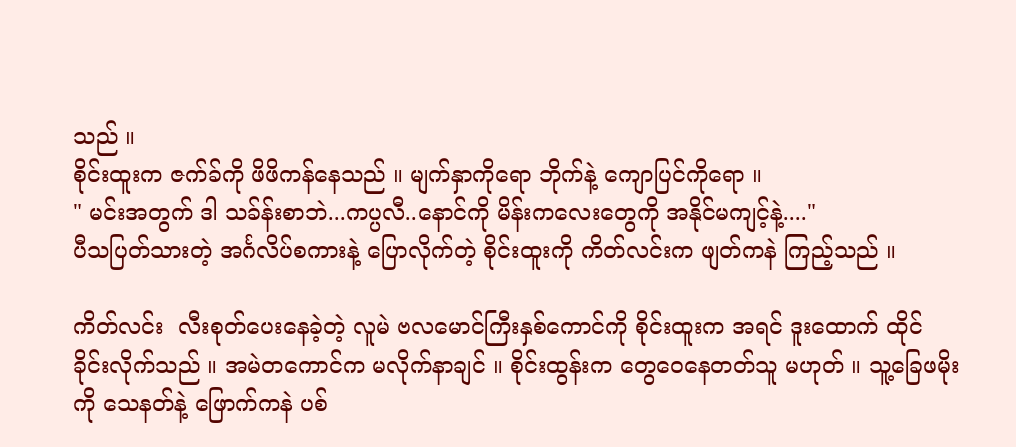သည် ။
စိုင်းထူးက ဇက်ခ်ကို ဖိဖိကန်နေသည် ။ မျက်နှာကိုရော ဘိုက်နဲ့ ကျောပြင်ကိုရော ။
" မင်းအတွက် ဒါ သခ်န်းစာဘဲ...ကပ္ပလီ..နောင်ကို မိန်းကလေးတွေကို အနိုင်မကျင့်နဲ့...."
ပီသပြတ်သားတဲ့ အင်္ဂလိပ်စကားနဲ့ ပြောလိုက်တဲ့ စိုင်းထူးကို ကိတ်လင်းက ဖျတ်ကနဲ ကြည့်သည် ။

ကိတ်လင်း  လီးစုတ်ပေးနေခဲ့တဲ့ လူမဲ ဗလမောင်ကြီးနှစ်ကောင်ကို စိုင်းထူးက အရင် ဒူးထောက် ထိုင်
ခိုင်းလိုက်သည် ။ အမဲတကောင်က မလိုက်နာချင် ။ စိုင်းထွန်းက တွေဝေနေတတ်သူ မဟုတ် ။ သူ့ခြေဖမိုးကို သေနတ်နဲ့ ဖြောက်ကနဲ ပစ်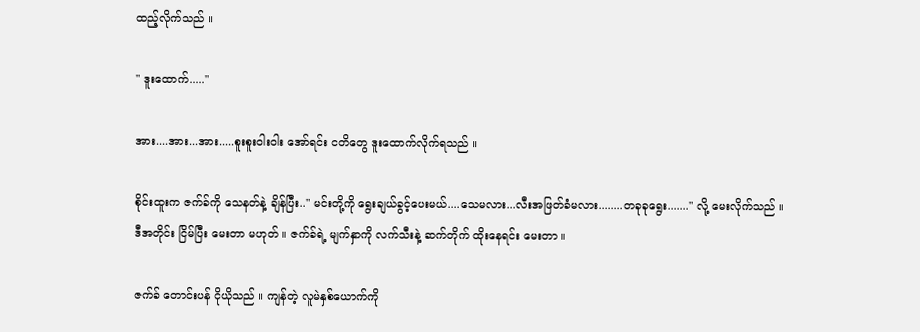ထည့်လိုက်သည် ။

" ဒူးထောက်....."

အား....အား...အား.....စူးစူးဝါးဝါး အော်ရင်း ငတိတွေ ဒူးထောက်လိုက်ရသည် ။

စိုင်းထူးက ဇက်ခ်ကို သေနတ်နဲ့ ချိန်ပြီး.." မင်းတို့ကို ရွေးချယ်ခွင့်ပေးမယ်....သေမလား...လီးအဖြတ်ခံမလား........တခုခုရွေး......." လို့ မေးလိုက်သည် ။
ဒီအတိုင်း ငြိမ်ပြီး မေးတာ မဟုတ် ။ ဇက်ခ်ရဲ့ မျက်နှာကို လက်သီးနဲ့ ဆက်တိုက် ထိုးနေရင်း မေးတာ ။

ဇက်ခ် တောင်းပန် ငိုယိုသည် ။ ကျန်တဲ့ လူမဲနှစ်ယောက်ကို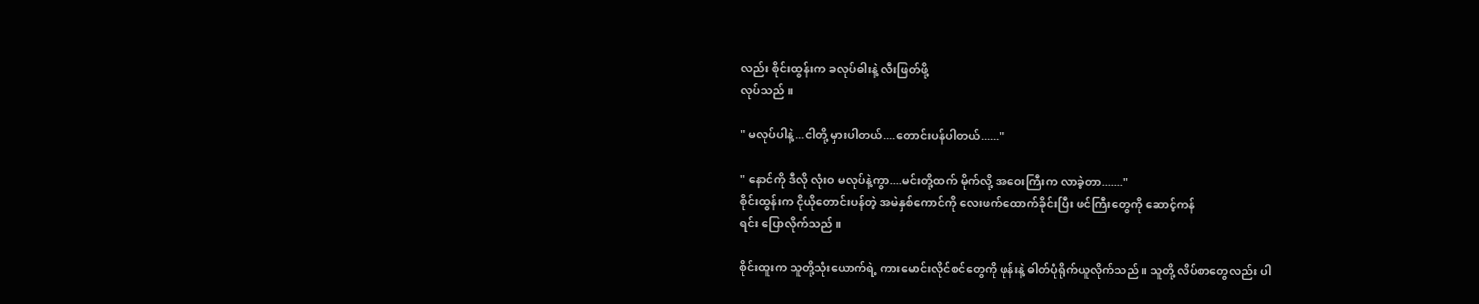လည်း စိုင်းထွန်းက ခလုပ်ဓါးနဲ့ လီးဖြတ်ဖို့
လုပ်သည် ။

" မလုပ်ပါနဲ့...ငါတို့ မှားပါတယ်....တောင်းပန်ပါတယ်......"

" နောင်ကို ဒီလို လုံးဝ မလုပ်နဲ့ကွာ....မင်းတို့ထက် မိုက်လို့ အဝေးကြီးက လာခဲ့တာ......."
စိုင်းထွန်းက ငိုယိုတောင်းပန်တဲ့ အမဲနှစ်ကောင်ကို လေးဖက်ထောက်ခိုင်းပြီး ဖင်ကြီးတွေကို ဆောင့်ကန်
ရင်း ပြောလိုက်သည် ။

စိုင်းထူးက သူတို့သုံးယောက်ရဲ့ ကားမောင်းလိုင်စင်တွေကို ဖုန်းနဲ့ ဓါတ်ပုံရိုက်ယူလိုက်သည် ။ သူတို့ လိပ်စာတွေလည်း ပါ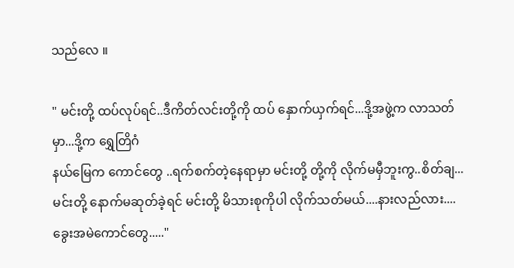သည်လေ ။

" မင်းတို့ ထပ်လုပ်ရင်..ဒီကိတ်လင်းတို့ကို ထပ် နှောက်ယှက်ရင်...ဒို့အဖွဲ့က လာသတ်မှာ...ဒို့က ရွှေတြိဂံ
နယ်မြေက ကောင်တွေ ..ရက်စက်တဲ့နေရာမှာ မင်းတို့ တို့ကို လိုက်မမှီဘူးကွ..စိတ်ချ...မင်းတို့ နောက်မဆုတ်ခဲ့ရင် မင်းတို့ မိသားစုကိုပါ လိုက်သတ်မယ်....နားလည်လား....ခွေးအမဲကောင်တွေ....."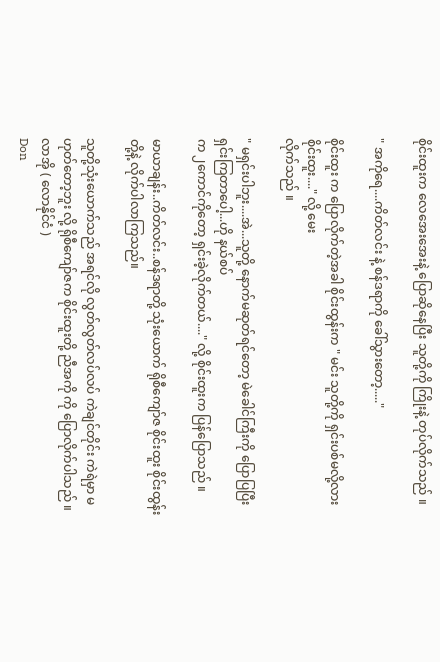စိုင်းထူးက လေအေးအေးနဲ့ ပြောဆိုနေပြီး သူတို့ကို ကြိုးနဲ့ တုပ်လိုက်သည် ။

" အကိုရေ....ကိတ်လင်း နဲ့ စန်ဒရာကို ခေါ်သွားတော့....."

စိုင်းထူး က ပြောလိုက်တဲ့အခါ စိုင်းထွန်းက " မင်း သူတို့ကို ရှင်းပစ်မလို့လား စိုင်းထူး...." လို့ မေး
လိုက်သည် ။

" မရှင်းပါဘူး....အဲ...သူတို့ နောက်မဆုတ်ရင်တော့ မဲခေါင်ကြီးကို ပြောပြပြီး ရှင်းကြတာပေါ့...ဟို နယ်စပ်
က ၂ကောင်ကိုတော့ ရှင်းခဲ့လိုက်တယ်...." လို့ စိုင်းထူးက ပြန်ပြောသည် ။

မာယာချန်း..ကိတ်လင်း..စန်ဒရာတို့ သုံးယောက် ရိုစီကျော်ဇ စိုင်းထူး စိုင်းထွန်းတို့နဲ့ လိုက်ပါလာကြသည်။

သူတို့သုံးယောက်သည် အရင်လို လွတ်လွတ်လပ်လပ် ကဲချင်တိုင်း ကဲရဲမှာ မဟုတ်တော့ဘူး လို့ ရိုစီကျော်ဇက စိုင်းထူးတို့ ညီအကို ကို ပြောလိုက်ပါသည် ။လာအို ( လောနိုင်ငံ )
Don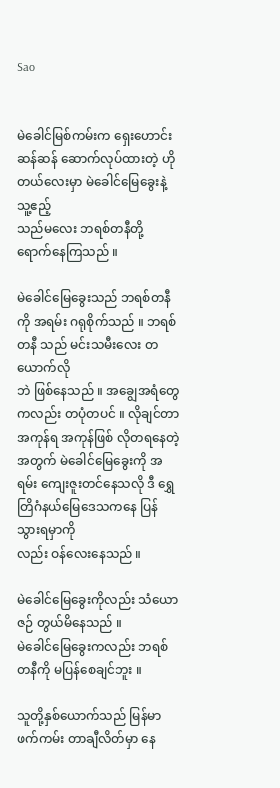Sao


မဲခေါင်မြစ်ကမ်းက ရှေးဟောင်းဆန်ဆန် ဆောက်လုပ်ထားတဲ့ ဟိုတယ်လေးမှာ မဲခေါင်မြေခွေးနဲ့ သူ့ဧည့်
သည်မလေး ဘရစ်တနီတို့ ရောက်နေကြသည် ။

မဲခေါင်မြေခွေးသည် ဘရစ်တနီကို အရမ်း ဂရုစိုက်သည် ။ ဘရစ်တနီ သည် မင်းသမီးလေး တယောက်လို
ဘဲ ဖြစ်နေသည် ။ အချွေအရံတွေကလည်း တပုံတပင် ။ လိုချင်တာ အကုန်ရ အကုန်ဖြစ် လိုတရနေတဲ့
အတွက် မဲခေါင်မြေခွေးကို အရမ်း ကျေးဇူးတင်နေသလို ဒီ ရွှေတြိဂံနယ်မြေဒေသကနေ ပြန်သွားရမှာကို
လည်း ဝန်လေးနေသည် ။

မဲခေါင်မြေခွေးကိုလည်း သံယောဇဉ် တွယ်မိနေသည် ။
မဲခေါင်မြေခွေးကလည်း ဘရစ်တနီကို မပြန်စေချင်ဘူး ။

သူတို့နှစ်ယောက်သည် မြန်မာဖက်ကမ်း တာချီလိတ်မှာ နေ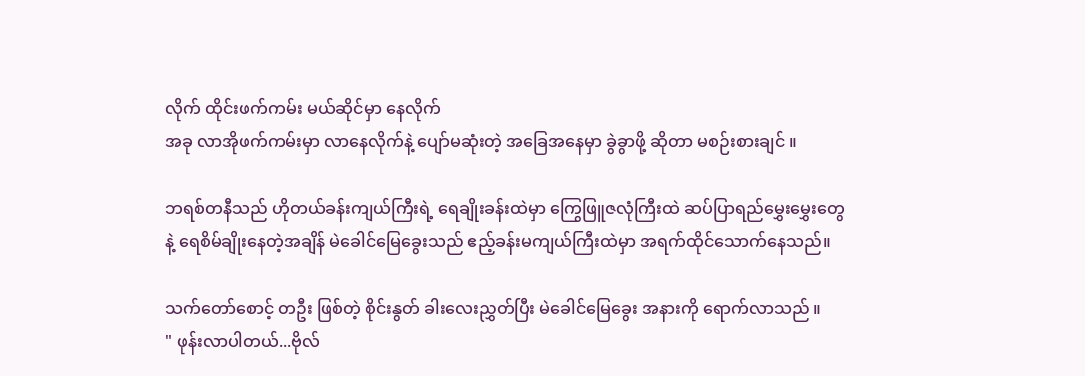လိုက် ထိုင်းဖက်ကမ်း မယ်ဆိုင်မှာ နေလိုက်
အခု လာအိုဖက်ကမ်းမှာ လာနေလိုက်နဲ့ ပျော်မဆုံးတဲ့ အခြေအနေမှာ ခွဲခွာဖို့ ဆိုတာ မစဉ်းစားချင် ။

ဘရစ်တနီသည် ဟိုတယ်ခန်းကျယ်ကြီးရဲ့ ရေချိုးခန်းထဲမှာ ကြွေဖြူဇလုံကြီးထဲ ဆပ်ပြာရည်မွှေးမွှေးတွေ
နဲ့ ရေစိမ်ချိုးနေတဲ့အချိန် မဲခေါင်မြေခွေးသည် ဧည့်ခန်းမကျယ်ကြီးထဲမှာ အရက်ထိုင်သောက်နေသည်။

သက်တော်စောင့် တဦး ဖြစ်တဲ့ စိုင်းနွတ် ခါးလေးညွှတ်ပြီး မဲခေါင်မြေခွေး အနားကို ရောက်လာသည် ။
" ဖုန်းလာပါတယ်...ဗိုလ်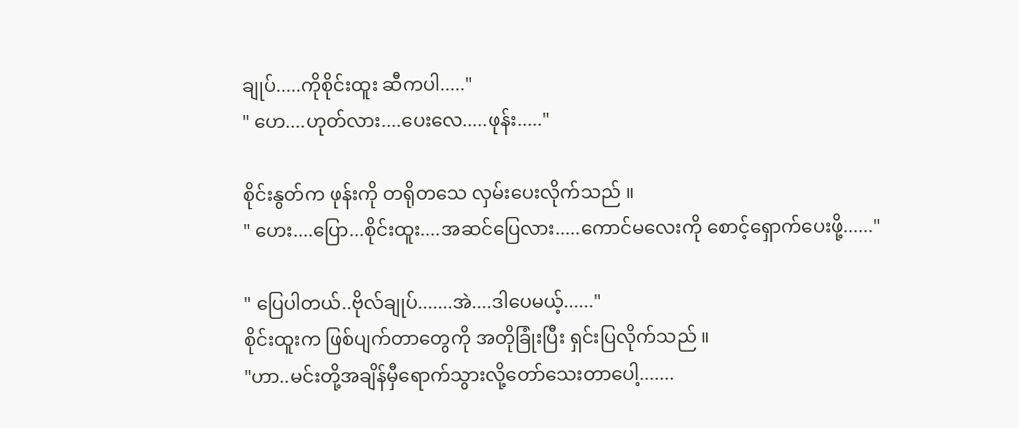ချုပ်.....ကိုစိုင်းထူး ဆီကပါ....."
" ဟေ....ဟုတ်လား....ပေးလေ.....ဖုန်း....."

စိုင်းနွတ်က ဖုန်းကို တရိုတသေ လှမ်းပေးလိုက်သည် ။
" ဟေး....ပြော...စိုင်းထူး....အဆင်ပြေလား.....ကောင်မလေးကို စောင့်ရှောက်ပေးဖို့......"

" ပြေပါတယ်..ဗိုလ်ချုပ်.......အဲ....ဒါပေမယ့်......"
စိုင်းထူးက ဖြစ်ပျက်တာတွေကို အတိုခြုံးပြီး ရှင်းပြလိုက်သည် ။
"ဟာ..မင်းတို့အချိန်မှီရောက်သွားလို့တော်သေးတာပေါ့.......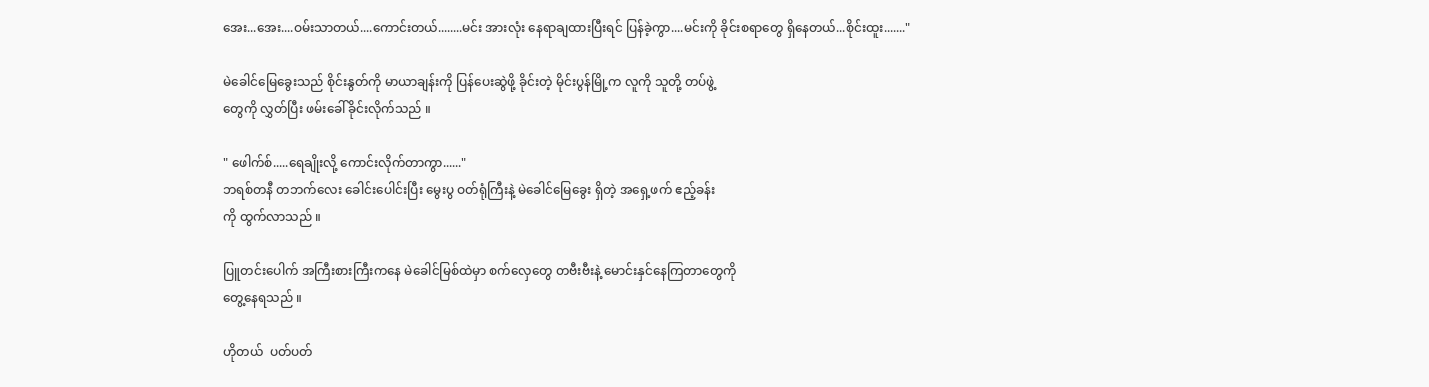အေး...အေး....ဝမ်းသာတယ်....ကောင်းတယ်........မင်း အားလုံး နေရာချထားပြီးရင် ပြန်ခဲ့ကွာ....မင်းကို ခိုင်းစရာတွေ ရှိနေတယ်...စိုင်းထူး......."

မဲခေါင်မြေခွေးသည် စိုင်းနွတ်ကို မာယာချန်းကို ပြန်ပေးဆွဲဖို့ ခိုင်းတဲ့ မိုင်းပွန်မြို့က လူကို သူတို့ တပ်ဖွဲ့
တွေကို လွှတ်ပြီး ဖမ်းခေါ်ခိုင်းလိုက်သည် ။

" ဖေါက်စ်.....ရေချိုးလို့ ကောင်းလိုက်တာကွာ......"
ဘရစ်တနီ တဘက်လေး ခေါင်းပေါင်းပြီး မွေးပွ ဝတ်ရုံကြီးနဲ့ မဲခေါင်မြေခွေး ရှိတဲ့ အရှေ့ဖက် ဧည့်ခန်း
ကို ထွက်လာသည် ။

ပြူတင်းပေါက် အကြီးစားကြီးကနေ မဲခေါင်မြစ်ထဲမှာ စက်လှေတွေ တဗီးဗီးနဲ့ မောင်းနှင်နေကြတာတွေကို
တွေ့နေရသည် ။

ဟိုတယ်  ပတ်ပတ်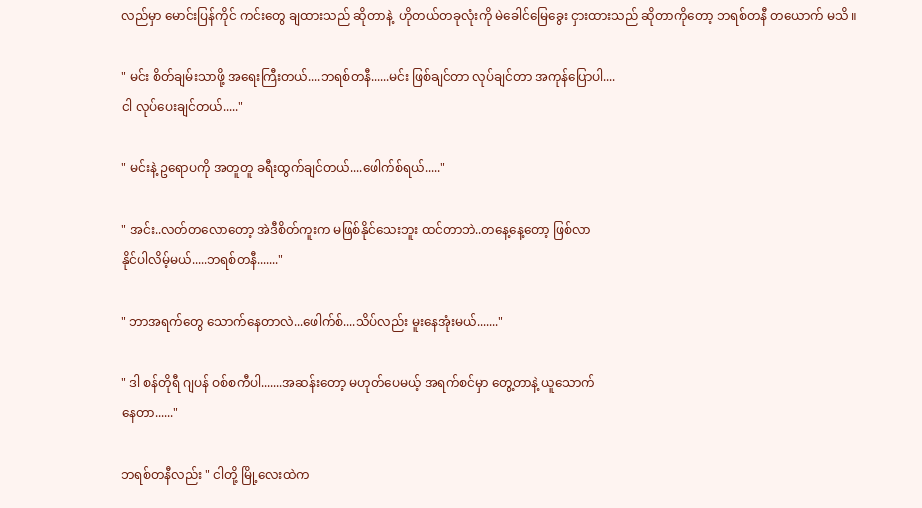လည်မှာ မောင်းပြန်ကိုင် ကင်းတွေ ချထားသည် ဆိုတာနဲ့  ဟိုတယ်တခုလုံးကို မဲခေါင်မြေခွေး ငှားထားသည် ဆိုတာကိုတော့ ဘရစ်တနီ တယောက် မသိ ။

" မင်း စိတ်ချမ်းသာဖို့ အရေးကြီးတယ်....ဘရစ်တနီ......မင်း ဖြစ်ချင်တာ လုပ်ချင်တာ အကုန်ပြောပါ....
ငါ လုပ်ပေးချင်တယ်....."

" မင်းနဲ့ ဥရောပကို အတူတူ ခရီးထွက်ချင်တယ်....ဖေါက်စ်ရယ်....."

" အင်း..လတ်တလောတော့ အဲဒီစိတ်ကူးက မဖြစ်နိုင်သေးဘူး ထင်တာဘဲ..တနေ့နေ့တော့ ဖြစ်လာ
နိုင်ပါလိမ့်မယ်.....ဘရစ်တနီ......."

" ဘာအရက်တွေ သောက်နေတာလဲ...ဖေါက်စ်....သိပ်လည်း မူးနေအုံးမယ်......."

" ဒါ စန်တိုရီ ဂျပန် ဝစ်စကီပါ.......အဆန်းတော့ မဟုတ်ပေမယ့် အရက်စင်မှာ တွေ့တာနဲ့ ယူသောက်
နေတာ......"

ဘရစ်တနီလည်း " ငါတို့ မြို့လေးထဲက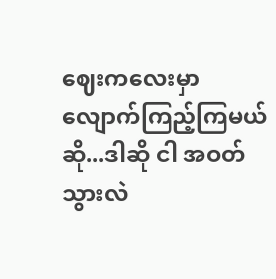ဈေးကလေးမှာ လျောက်ကြည့်ကြမယ်ဆို...ဒါဆို ငါ အဝတ် သွားလဲ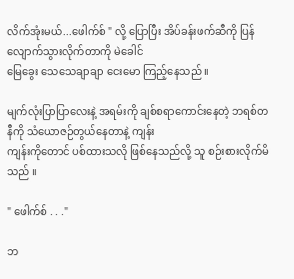လိက်အုံးမယ်...ဖေါက်စ် " လို့ ပြောပြီး အိပ်ခန်းဖက်ဆီကို ပြန်လျောက်သွားလိုက်တာကို မဲခေါင်
မြေခွေး သေသေချာချာ ငေးမော ကြည့်နေသည် ။

မျက်လုံးပြာပြာလေးနဲ့ အရမ်းကို ချစ်စရာကောင်းနေတဲ့ ဘရစ်တနီကို သံယောဇဉ်တွယ်နေတာနဲ့ ကျန်း
ကျန်းကိုတောင် ပစ်ထားသလို ဖြစ်နေသည်လို့ သူ စဉ်းစားလိုက်မိသည် ။

" ဖေါက်စ် . . ."

ဘ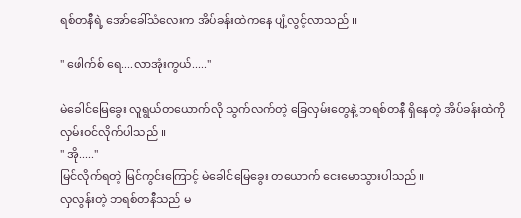ရစ်တနီရဲ့ အော်ခေါ်သံလေးက အိပ်ခန်းထဲကနေ ပျံ့လွင့်လာသည် ။

" ဖေါက်စ် ရေ....လာအုံးကွယ်....."

မဲခေါင်မြေခွေး လူရွယ်တယောက်လို သွက်လက်တဲ့ ခြေလှမ်းတွေနဲ့ ဘရစ်တနီ ရှိနေတဲ့ အိပ်ခန်းထဲကို
လှမ်းဝင်လိုက်ပါသည် ။
" အို....."
မြင်လိုက်ရတဲ့ မြင်ကွင်းကြောင့် မဲခေါင်မြေခွေး တယောက် ငေးမောသွားပါသည် ။
လှလွန်းတဲ့ ဘရစ်တနီသည် မ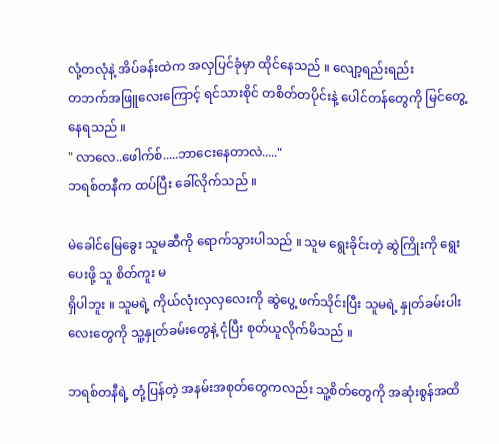လုံ့တလုံနဲ့ အိပ်ခန်းထဲက အလှပြင်ခုံမှာ ထိုင်နေသည် ။ လျော့ရည်းရည်း
တဘက်အဖြူလေးကြောင့် ရင်သားစိုင် တစိတ်တပိုင်းနဲ့ ပေါင်တန်တွေကို မြင်တွေ့နေရသည် ။
" လာလေ..ဖေါက်စ်.....ဘာငေးနေတာလဲ....."
ဘရစ်တနီက ထပ်ပြီး ခေါ်လိုက်သည် ။

မဲခေါင်မြေခွေး သူမဆီကို ရောက်သွားပါသည် ။ သူမ ရွေးခိုင်းတဲ့ ဆွဲကြိုးကို ရွေးပေးဖို့ သူ စိတ်ကူး မ
ရှိပါဘူး ။ သူမရဲ့ ကိုယ်လုံးလှလှလေးကို ဆွဲပွေ့ ဖက်သိုင်းပြီး သူမရဲ့ နှုတ်ခမ်းပါးလေးတွေကို သူ့နှုတ်ခမ်းတွေနဲ့ ငုံပြီး စုတ်ယူလိုက်မိသည် ။

ဘရစ်တနီရဲ့ တုံ့ပြန်တဲ့ အနမ်းအစုတ်တွေကလည်း သူ့စိတ်တွေကို အဆုံးစွန်အထိ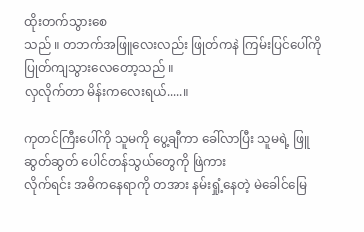ထိုးတက်သွားစေ
သည် ။ တဘက်အဖြူလေးလည်း ဖြုတ်ကနဲ ကြမ်းပြင်ပေါ်ကို ပြုတ်ကျသွားလေတော့သည် ။
လှလိုက်တာ မိန်းကလေးရယ်.....။

ကုတင်ကြီးပေါ်ကို သူမကို ပွေ့ချီကာ ခေါ်လာပြီး သူမရဲ့ ဖြူဆွတ်ဆွတ် ပေါင်တန်သွယ်တွေကို ဖြဲကား
လိုက်ရင်း အဓိကနေရာကို တအား နမ်းရှုံ့နေတဲ့ မဲခေါင်မြေ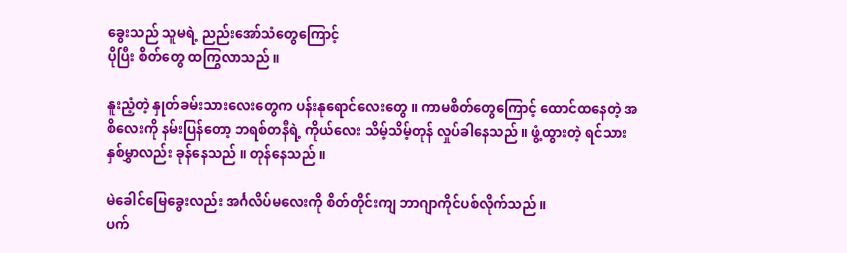ခွေးသည် သူမရဲ့ ညည်းအော်သံတွေကြောင့်
ပိုပြီး စိတ်တွေ ထကြွလာသည် ။

နူးညံ့တဲ့ နှုတ်ခမ်းသားလေးတွေက ပန်းနုရောင်လေးတွေ ။ ကာမစိတ်တွေကြောင့် ထောင်ထနေတဲ့ အ
စိလေးကို နမ်းပြန်တော့ ဘရစ်တနီရဲ့ ကိုယ်လေး သိမ့်သိမ့်တုန် လှုပ်ခါနေသည် ။ ဖွံ့ထွားတဲ့ ရင်သား
နှစ်မွှာလည်း ခုန်နေသည် ။ တုန်နေသည် ။

မဲခေါင်မြေခွေးလည်း အင်္ဂလိပ်မလေးကို စိတ်တိုင်းကျ ဘာဂျာကိုင်ပစ်လိုက်သည် ။
ပက်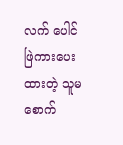လက် ပေါင်ဖြဲကားပေးထားတဲ့ သူမ စောက်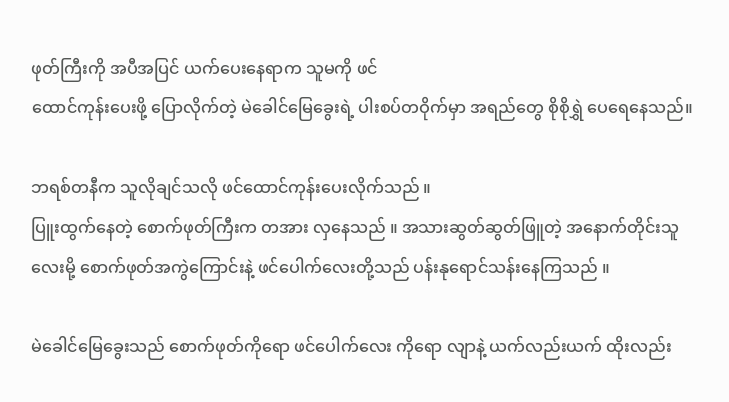ဖုတ်ကြီးကို အပီအပြင် ယက်ပေးနေရာက သူမကို ဖင်
ထောင်ကုန်းပေးဖို့ ပြောလိုက်တဲ့ မဲခေါင်မြေခွေးရဲ့ ပါးစပ်တဝိုက်မှာ အရည်တွေ စိုစိုရွှဲ ပေရေနေသည်။

ဘရစ်တနီက သူလိုချင်သလို ဖင်ထောင်ကုန်းပေးလိုက်သည် ။
ပြူးထွက်နေတဲ့ စောက်ဖုတ်ကြီးက တအား လှနေသည် ။ အသားဆွတ်ဆွတ်ဖြူတဲ့ အနောက်တိုင်းသူ
လေးမို့ စောက်ဖုတ်အကွဲကြောင်းနဲ့ ဖင်ပေါက်လေးတို့သည် ပန်းနုရောင်သန်းနေကြသည် ။

မဲခေါင်မြေခွေးသည် စောက်ဖုတ်ကိုရော ဖင်ပေါက်လေး ကိုရော လျာနဲ့ ယက်လည်းယက် ထိုးလည်း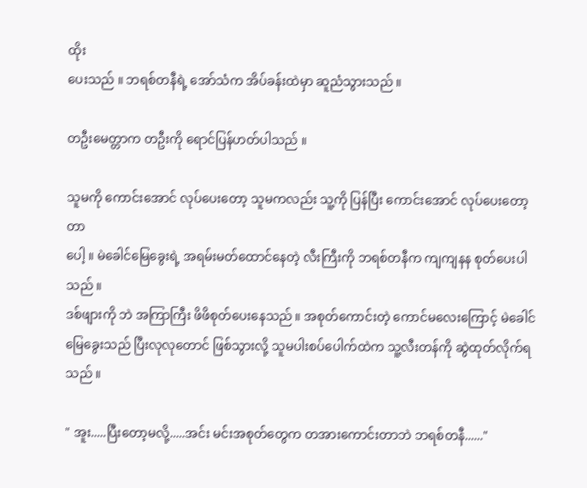ထိုး
ပေးသည် ။ ဘရစ်တနီရဲ့ အော်သံက အိပ်ခန်းထဲမှာ ဆူညံသွားသည် ။

တဦးမေတ္တာက တဦးကို ရောင်ပြန်ဟတ်ပါသည် ။

သူမကို ကောင်းအောင် လုပ်ပေးတော့ သူမကလည်း သူ့ကို ပြန်ပြီး ကောင်းအောင် လုပ်ပေးတော့တာ
ပေါ့ ။ မဲခေါင်မြေခွေးရဲ့ အရမ်းမတ်ထောင်နေတဲ့ လီးကြီးကို ဘရစ်တနီက ကျကျနန စုတ်ပေးပါသည် ။
ဒစ်ဖျားကို ဘဲ အကြာကြီး ဖိဖိစုတ်ပေးနေသည် ။ အစုတ်ကောင်းတဲ့ ကောင်မလေးကြောင့် မဲခေါင်မြေခွေးသည် ပြီးလုလုတောင် ဖြစ်သွားလို့ သူမပါးစပ်ပေါက်ထဲက သူ့လီးတန်ကို ဆွဲထုတ်လိုက်ရ
သည် ။

" အူး.....ပြီးတော့မလို့.....အင်း မင်းအစုတ်တွေက တအားကောင်းတာဘဲ ဘရစ်တနီ......"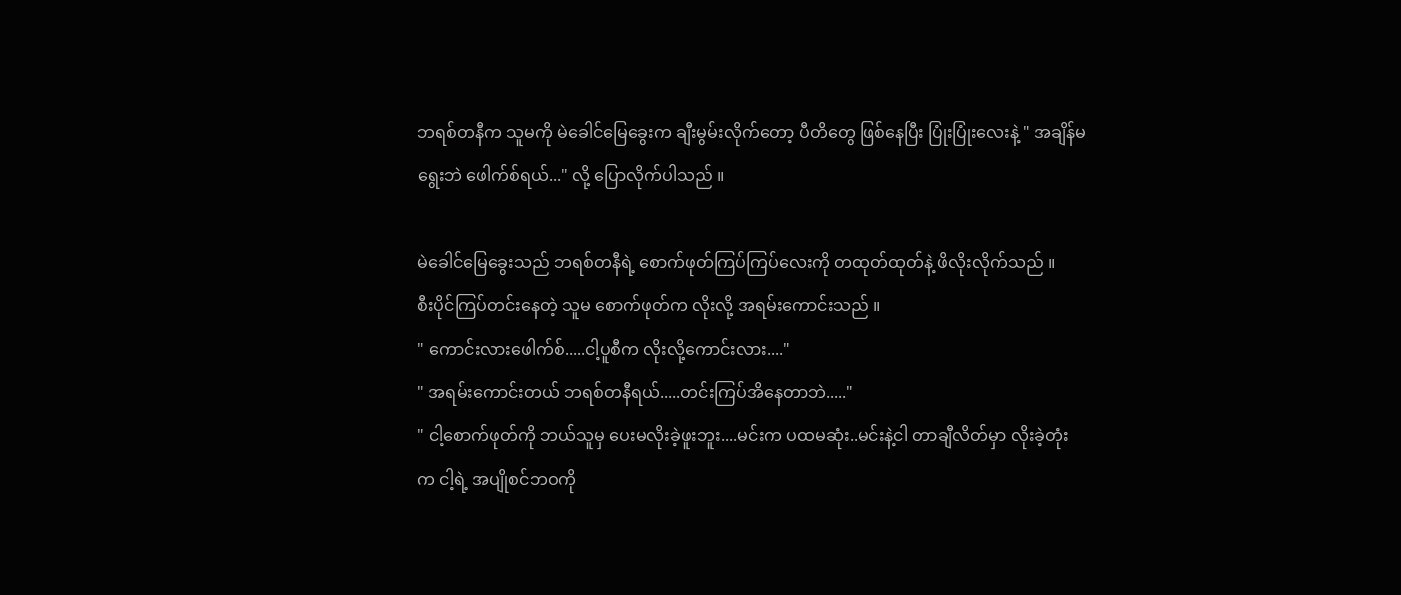ဘရစ်တနီက သူမကို မဲခေါင်မြေခွေးက ချီးမွမ်းလိုက်တော့ ပီတိတွေ ဖြစ်နေပြီး ပြုံးပြုံးလေးနဲ့ " အချိန်မ
ရွေးဘဲ ဖေါက်စ်ရယ်..." လို့ ပြောလိုက်ပါသည် ။

မဲခေါင်မြေခွေးသည် ဘရစ်တနီရဲ့ စောက်ဖုတ်ကြပ်ကြပ်လေးကို တထုတ်ထုတ်နဲ့ ဖိလိုးလိုက်သည် ။
စီးပိုင်ကြပ်တင်းနေတဲ့ သူမ စောက်ဖုတ်က လိုးလို့ အရမ်းကောင်းသည် ။
" ကောင်းလားဖေါက်စ်.....ငါ့ပူစီက လိုးလို့ကောင်းလား...."
" အရမ်းကောင်းတယ် ဘရစ်တနီရယ်.....တင်းကြပ်အိနေတာဘဲ....."
" ငါ့စောက်ဖုတ်ကို ဘယ်သူမှ ပေးမလိုးခဲ့ဖူးဘူး....မင်းက ပထမဆုံး..မင်းနဲ့ငါ တာချီလိတ်မှာ လိုးခဲ့တုံး
က ငါ့ရဲ့ အပျိုစင်ဘဝကို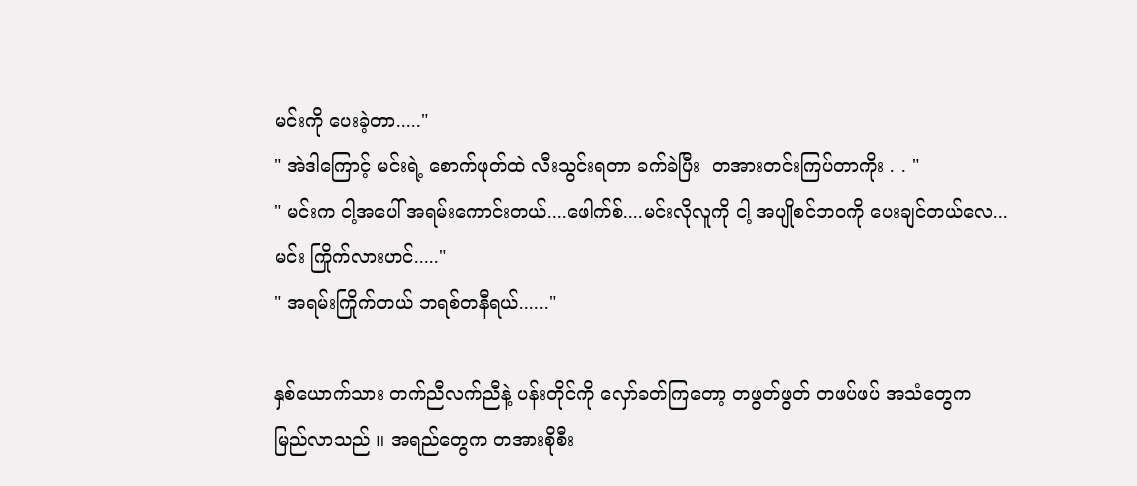မင်းကို ပေးခဲ့တာ....."
" အဲဒါကြောင့် မင်းရဲ့ စောက်ဖုတ်ထဲ လီးသွင်းရတာ ခက်ခဲပြီး  တအားတင်းကြပ်တာကိုး . . "
" မင်းက ငါ့အပေါ် အရမ်းကောင်းတယ်....ဖေါက်စ်....မင်းလိုလူကို ငါ့ အပျိုစင်ဘဝကို ပေးချင်တယ်လေ...
မင်း ကြိုက်လားဟင်....."
" အရမ်းကြိုက်တယ် ဘရစ်တနီရယ်......"

နှစ်ယောက်သား တက်ညီလက်ညီနဲ့ ပန်းတိုင်ကို လှော်ခတ်ကြတော့ တဖွတ်ဖွတ် တဖပ်ဖပ် အသံတွေက
မြည်လာသည် ။ အရည်တွေက တအားစိုစီး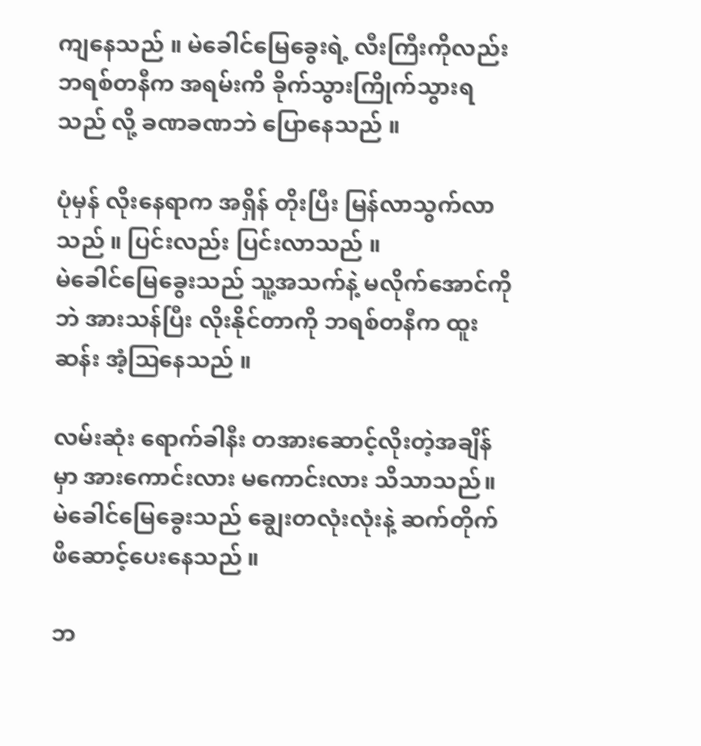ကျနေသည် ။ မဲခေါင်မြေခွေးရဲ့ လီးကြီးကိုလည်း ဘရစ်တနီက အရမ်းကိ ခိုက်သွားကြိုက်သွားရသည် လို့ ခဏခဏဘဲ ပြောနေသည် ။

ပုံမှန် လိုးနေရာက အရှိန် တိုးပြီး မြန်လာသွက်လာသည် ။ ပြင်းလည်း ပြင်းလာသည် ။
မဲခေါင်မြေခွေးသည် သူ့အသက်နဲ့ မလိုက်အောင်ကိုဘဲ အားသန်ပြီး လိုးနိုင်တာကို ဘရစ်တနီက ထူး
ဆန်း အံ့ဩနေသည် ။

လမ်းဆုံး ရောက်ခါနီး တအားဆောင့်လိုးတဲ့အချိန်မှာ အားကောင်းလား မကောင်းလား သိသာသည်။
မဲခေါင်မြေခွေးသည် ချွေးတလုံးလုံးနဲ့ ဆက်တိုက် ဖိဆောင့်ပေးနေသည် ။

ဘ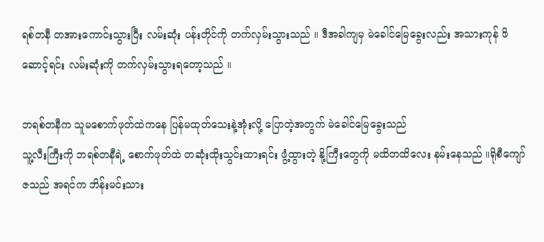ရစ်တနီ တအားကောင်းသွားပြီး လမ်းဆုံး ပန်းတိုင်ကို တက်လှမ်းသွားသည် ။ ဒီအခါကျမှ မဲခေါင်မြေခွေးလည်း အသားကုန် ဖိဆောင့်ရင်း လမ်းဆုံးကို တက်လှမ်းသွားရတော့သည် ။

ဘရစ်တနီက သူမစောက်ဖုတ်ထဲကနေ ပြန်မထုတ်သေးနဲ့အုံးလို့ ပြောတဲ့အတွက် မဲခေါင်မြေခွေးသည်
သူ့လီးကြီးကို ဘရစ်တနီရဲ့ စောက်ဖုတ်ထဲ တဆုံးထိုးသွင်းထားရင်း ဖွံ့ထွားတဲ့ နို့ကြီးတွေကို မထိတထိလေး နမ်းနေသည် ။ရိုစီကျော်ဇသည် အရင်က ဘိန်းမင်းသား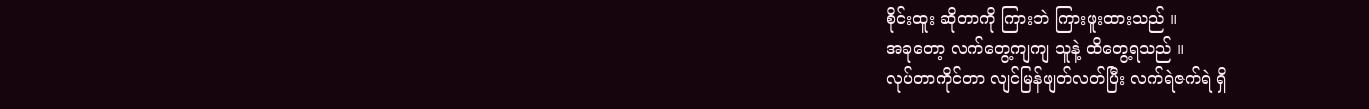စိုင်းထူး ဆိုတာကို ကြားဘဲ ကြားဖူးထားသည် ။
အခုတော့ လက်တွေ့ကျကျ သူနဲ့ ထိတွေ့ရသည် ။
လုပ်တာကိုင်တာ လျင်မြန်ဖျတ်လတ်ပြီး လက်ရဲဇက်ရဲ ရှိ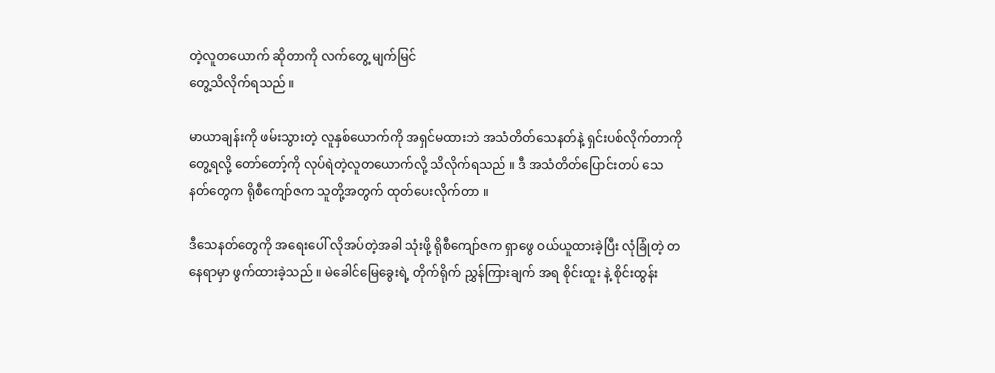တဲ့လူတယောက် ဆိုတာကို လက်တွေ့ မျက်မြင်
တွေ့သိလိုက်ရသည် ။

မာယာချန်းကို ဖမ်းသွားတဲ့ လူနှစ်ယောက်ကို အရှင်မထားဘဲ အသံတိတ်သေနတ်နဲ့ ရှင်းပစ်လိုက်တာကို
တွေ့ရလို့ တော်တော့်ကို လုပ်ရဲတဲ့လူတယောက်လို့ သိလိုက်ရသည် ။ ဒီ အသံတိတ်ပြောင်းတပ် သေ
နတ်တွေက ရိုစီကျော်ဇက သူတို့အတွက် ထုတ်ပေးလိုက်တာ ။

ဒီသေနတ်တွေကို အရေးပေါ် လိုအပ်တဲ့အခါ သုံးဖို့ ရိုစီကျော်ဇက ရှာဖွေ ဝယ်ယူထားခဲ့ပြီး လုံခြုံတဲ့ တ
နေရာမှာ ဖွက်ထားခဲ့သည် ။ မဲခေါင်မြေခွေးရဲ့ တိုက်ရိုက် ညွှန်ကြားချက် အရ စိုင်းထူး နဲ့ စိုင်းထွန်း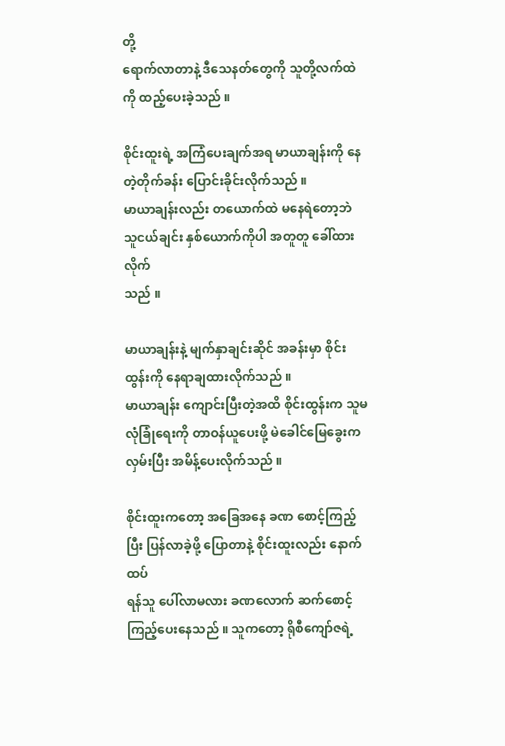တို့
ရောက်လာတာနဲ့ ဒီသေနတ်တွေကို သူတို့လက်ထဲကို ထည့်ပေးခဲ့သည် ။

စိုင်းထူးရဲ့ အကြံပေးချက်အရ မာယာချန်းကို နေတဲ့တိုက်ခန်း ပြောင်းခိုင်းလိုက်သည် ။
မာယာချန်းလည်း တယောက်ထဲ မနေရဲတော့ဘဲ သူငယ်ချင်း နှစ်ယောက်ကိုပါ အတူတူ ခေါ်ထားလိုက်
သည် ။

မာယာချန်းနဲ့ မျက်နှာချင်းဆိုင် အခန်းမှာ စိုင်းထွန်းကို နေရာချထားလိုက်သည် ။
မာယာချန်း ကျောင်းပြီးတဲ့အထိ စိုင်းထွန်းက သူမ လုံခြုံရေးကို တာဝန်ယူပေးဖို့ မဲခေါင်မြေခွေးက လှမ်းပြီး အမိန့်ပေးလိုက်သည် ။

စိုင်းထူးကတော့ အခြေအနေ ခဏ စောင့်ကြည့်ပြီး ပြန်လာခဲ့ဖို့ ပြောတာနဲ့ စိုင်းထူးလည်း နောက်ထပ်
ရန်သူ ပေါ်လာမလား ခဏလောက် ဆက်စောင့်ကြည့်ပေးနေသည် ။ သူကတော့ ရိုစီကျော်ဇရဲ့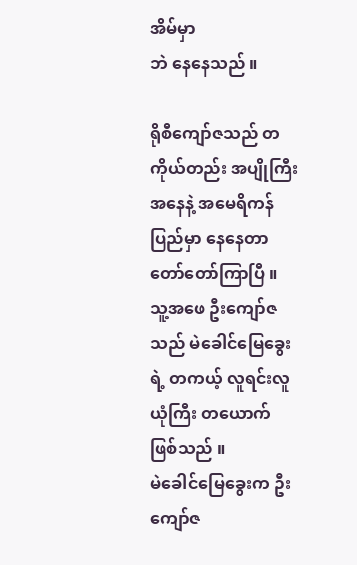အိမ်မှာ
ဘဲ နေနေသည် ။

ရိုစီကျော်ဇသည် တကိုယ်တည်း အပျိုကြီး အနေနဲ့ အမေရိကန်ပြည်မှာ နေနေတာ တော်တော်ကြာပြီ ။
သူ့အဖေ ဦးကျော်ဇသည် မဲခေါင်မြေခွေးရဲ့ တကယ့် လူရင်းလူယုံကြီး တယောက် ဖြစ်သည် ။
မဲခေါင်မြေခွေးက ဦးကျော်ဇ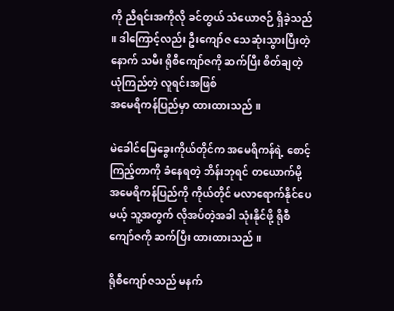ကို ညီရင်းအကိုလို ခင်တွယ် သံယောဇဉ် ရှိခဲ့သည် ။ ဒါကြောင့်လည်း ဦးကျော်ဇ သေဆုံးသွားပြီးတဲ့နောက် သမီး ရိုစီကျော်ဇကို ဆက်ပြီး စိတ်ချတဲ့ ယုံကြည်တဲ့ လူရင်းအဖြစ်
အမေရိကန်ပြည်မှာ ထားထားသည် ။

မဲခေါင်မြေခွေးကိုယ်တိုင်က အမေရိကန်ရဲ့ စောင့်ကြည့်တာကို ခံနေရတဲ့ ဘိန်းဘုရင် တယောက်မို့ အမေရိကန်ပြည်ကို ကိုယ်တိုင် မလာရောက်နိုင်ပေမယ့် သူ့အတွက် လိုအပ်တဲ့အခါ သုံးနိုင်ဖို့ ရိုစီကျော်ဇကို ဆက်ပြီး ထားထားသည် ။

ရိုစီကျော်ဇသည် မနက်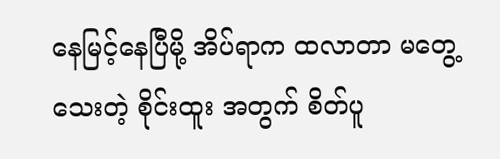နေမြင့်နေပြီမို့ အိပ်ရာက ထလာတာ မတွေ့သေးတဲ့ စိုင်းထူး အတွက် စိတ်ပူ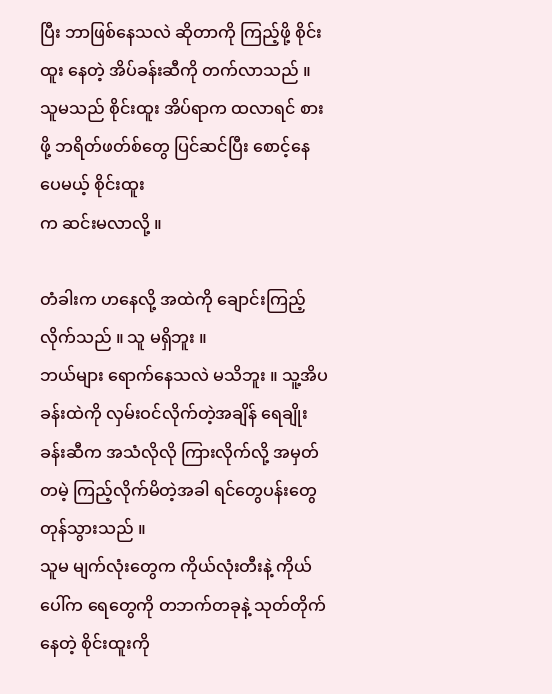ပြီး ဘာဖြစ်နေသလဲ ဆိုတာကို ကြည့်ဖို့ စိုင်းထူး နေတဲ့ အိပ်ခန်းဆီကို တက်လာသည် ။
သူမသည် စိုင်းထူး အိပ်ရာက ထလာရင် စားဖို့ ဘရိတ်ဖတ်စ်တွေ ပြင်ဆင်ပြီး စောင့်နေပေမယ့် စိုင်းထူး
က ဆင်းမလာလို့ ။

တံခါးက ဟနေလို့ အထဲကို ချောင်းကြည့်လိုက်သည် ။ သူ မရှိဘူး ။
ဘယ်များ ရောက်နေသလဲ မသိဘူး ။ သူ့အိပခန်းထဲကို လှမ်းဝင်လိုက်တဲ့အချိန် ရေချိုးခန်းဆီက အသံလိုလို ကြားလိုက်လို့ အမှတ်တမဲ့ ကြည့်လိုက်မိတဲ့အခါ ရင်တွေပန်းတွေ တုန်သွားသည် ။
သူမ မျက်လုံးတွေက ကိုယ်လုံးတီးနဲ့ ကိုယ်ပေါ်က ရေတွေကို တဘက်တခုနဲ့ သုတ်တိုက်နေတဲ့ စိုင်းထူးကို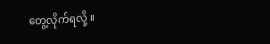တွေ့လိုက်ရလို့ ။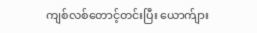ကျစ်လစ်တောင့်တင်းပြီး ယောက်ျား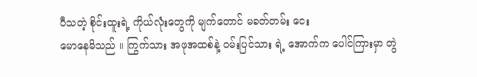ပီသတဲ့ စိုင်းထူးရဲ့ ကိုယ်လုံးတွေကို မျက်တောင် မခတ်တမ်း ငေး
မောနေမိသည် ။ ကြွက်သား အဖုအထစ်နဲ့ ဝမ်းပြင်သား ရဲ့ အောက်က ပေါင်ကြားမှာ တွဲ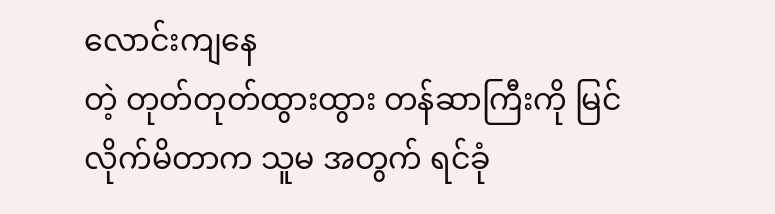လောင်းကျနေ
တဲ့ တုတ်တုတ်ထွားထွား တန်ဆာကြီးကို မြင်လိုက်မိတာက သူမ အတွက် ရင်ခုံ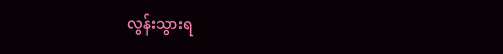လွန်းသွားရ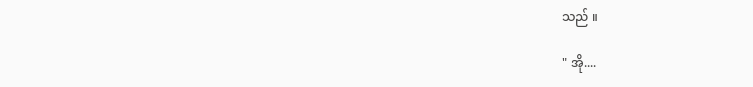သည် ။

" အို....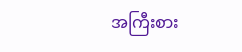အကြီးစား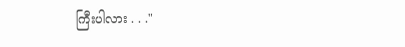ကြီးပါလား . . ."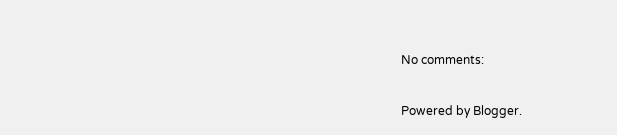No comments:

Powered by Blogger.